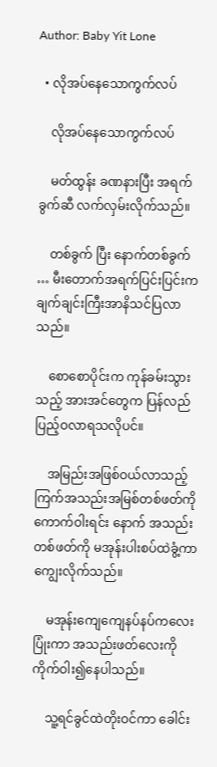Author: Baby Yit Lone

  • လိုအပ်နေသောကွက်လပ်

    လိုအပ်နေသောကွက်လပ်

    မတ်ထွန်း ခဏနားပြီး အရက်ခွက်ဆီ လက်လှမ်းလိုက်သည်။

    တစ်ခွက် ပြီး နောက်တစ်ခွက် … မီးတောက်အရက်ပြင်းပြင်းက ချက်ချင်းကြီးအာနိသင်ပြလာသည်။

    စောစောပိုင်းက ကုန်ခမ်းသွားသည့် အားအင်တွေက ပြန်လည်ပြည့်ဝလာရသလိုပင်။

    အမြည်းအဖြစ်ဝယ်လာသည့် ကြက်အသည်းအမြစ်တစ်ဖတ်ကို ကောက်ဝါးရင်း နောက် အသည်းတစ်ဖတ်ကို မအုန်းပါးစပ်ထဲခွံ့ကာကျွေးလိုက်သည်။

    မအုန်းကျေကျေနပ်နပ်ကလေးပြုံးကာ အသည်းဖတ်လေးကို ကိုက်ဝါး၍နေပါသည်။

    သူ့ရင်ခွင်ထဲတိုးဝင်ကာ ခေါင်း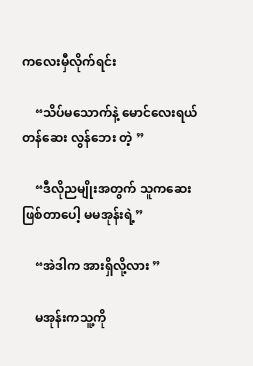ကလေးမှီလိုက်ရင်း

    “သိပ်မသောက်နဲ့ မောင်လေးရယ် တန်ဆေး လွန်ဘေး တဲ့ ”

    “ဒီလိုညမျိုးအတွက် သူကဆေးဖြစ်တာပေါ့ မမအုန်းရဲ့”

    “အဲဒါက အားရှိလို့လား ”

    မအုန်းကသူ့ကို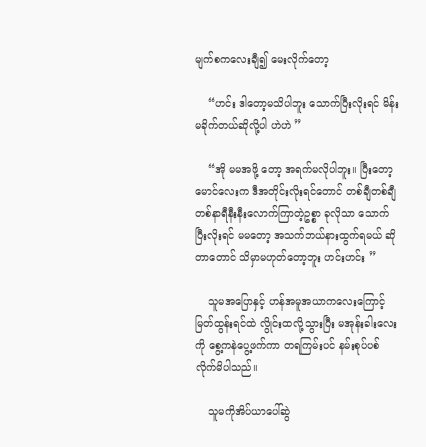မျက်စကလေးချီ၍ မေးလိုက်တော့

    “ဟင်း ဒါတော့မသိပါဘူး သောက်ပြီးလိုးရင် မိန်းမခိုက်တယ်ဆိုလို့ပါ ဟဲဟဲ ”

    “အို မမအဖို့ တော့ အရက်မလိုပါဘူး။ ပြီးတော့ မောင်လေးက ဒီအတိုင်းလိုးရင်တောင် တစ်ချီတစ်ချီ တစ်နာရီနီးနီးလောက်ကြာတဲ့ဥစ္စာ ခုလိုသာ သောက်ပြီးလိုးရင် မမတော့ အသက်ဘယ်နားထွက်ရမယ် ဆိုတာတောင် သိမှာမဟုတ်တော့ဘူး ဟင်းဟင်း ”

    သူမအပြောနှင့် ဟန်အမူအယာကလေးကြောင့် မြတ်ထွန်းရင်ထဲ လွိုင်းထလို့သွားပြီး မအုန်းခါးလေးကို စွေ့ကနဲပွေ့ဖက်ကာ တရကြမ်းပင် နမ်းစုပ်ပစ်လိုက်မိပါသည်။

    သူမကိုအိပ်ယာပေါ်ဆွဲ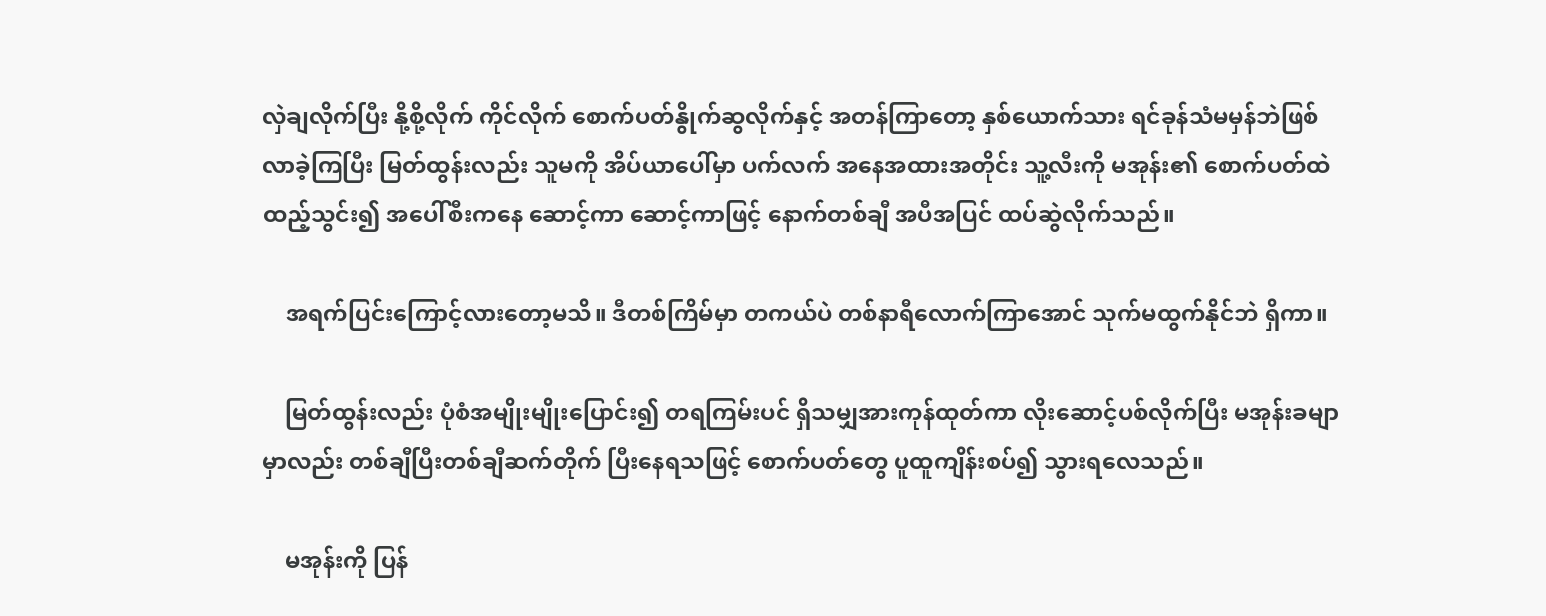လှဲချလိုက်ပြီး နို့စို့လိုက် ကိုင်လိုက် စောက်ပတ်နွိုက်ဆွလိုက်နှင့် အတန်ကြာတော့ နှစ်ယောက်သား ရင်ခုန်သံမမှန်ဘဲဖြစ်လာခဲ့ကြပြီး မြတ်ထွန်းလည်း သူမကို အိပ်ယာပေါ်မှာ ပက်လက် အနေအထားအတိုင်း သူ့လီးကို မအုန်း၏ စောက်ပတ်ထဲထည့်သွင်း၍ အပေါ်စီးကနေ ဆောင့်ကာ ဆောင့်ကာဖြင့် နောက်တစ်ချီ အပီအပြင် ထပ်ဆွဲလိုက်သည်။

    အရက်ပြင်းကြောင့်လားတော့မသိ။ ဒီတစ်ကြိမ်မှာ တကယ်ပဲ တစ်နာရီလောက်ကြာအောင် သုက်မထွက်နိုင်ဘဲ ရှိကာ။

    မြတ်ထွန်းလည်း ပုံစံအမျိုးမျိုးပြောင်း၍ တရကြမ်းပင် ရှိသမျှအားကုန်ထုတ်ကာ လိုးဆောင့်ပစ်လိုက်ပြီး မအုန်းခမျာမှာလည်း တစ်ချီပြီးတစ်ချီဆက်တိုက် ပြီးနေရသဖြင့် စောက်ပတ်တွေ ပူထူကျိန်းစပ်၍ သွားရလေသည်။

    မအုန်းကို ပြန်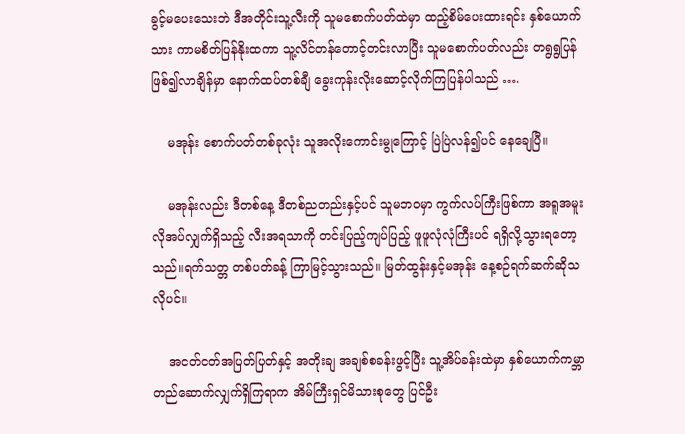ခွင့်မပေးသေးဘဲ ဒီအတိုင်းသူ့လီးကို သူမစောက်ပတ်ထဲမှာ ထည့်စိမ်ပေးထားရင်း နှစ်ယောက်သား ကာမစိတ်ပြန်နိုးထကာ သူ့လိင်တန်တောင့်တင်းလာပြီး သူမစောက်ပတ်လည်း တရွရွပြန်ဖြစ်၍လာချိန်မှာ နောက်ထပ်တစ်ချီ ခွေးကုန်းလိုးဆောင့်လိုက်ကြပြန်ပါသည် ….

    မအုန်း စောက်ပတ်တစ်ခုလုံး သူအလိုးကောင်းမွုကြောင့် ပြဲပြဲလန်၍ပင် နေချေပြီ။

    မအုန်းလည်း ဒီတစ်နေ့ ဒီတစ်ညတည်းနှင့်ပင် သူမဘဝမှာ ကွက်လပ်ကြီးဖြစ်ကာ အရူအမူး လိုအပ်လျှက်ရှိသည့် လီးအရသာကို တင်းပြည့်ကျပ်ပြည့် ဖူဖူလုံလုံကြီးပင် ရရှိလို့သွားရတော့သည်။ရက်သတ္တ တစ်ပတ်ခန့် ကြာမြင့်သွားသည်။ မြတ်ထွန်းနှင့်မအုန်း နေ့စဉ်ရက်ဆက်ဆိုသလိုပင်။

    အငတ်ငတ်အပြတ်ပြတ်နှင့် အတိုးချ အချစ်စခန်းဖွင့်ပြီး သူ့အိပ်ခန်းထဲမှာ နှစ်ယောက်ကမ္ဘာတည်ဆောက်လျှက်ရှိကြရာက အိမ်ကြီးရှင်မိသားစုတွေ ပြင်ဦး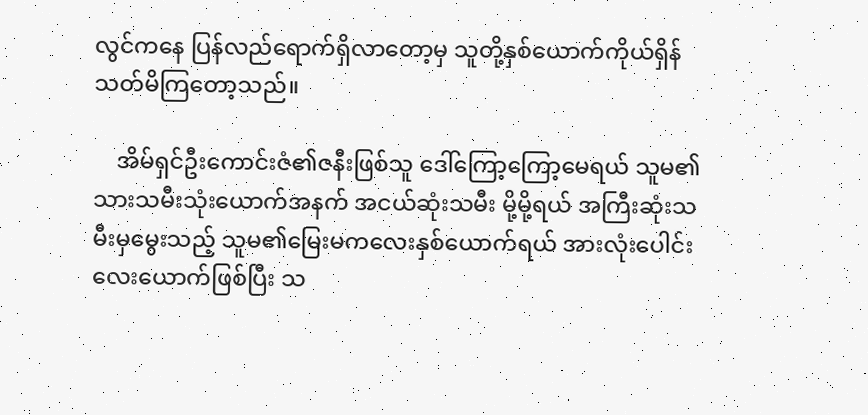လွင်ကနေ ပြန်လည်ရောက်ရှိလာတော့မှ သူတို့နှစ်ယောက်ကိုယ်ရှိန်သတ်မိကြတော့သည်။

    အိမ်ရှင်ဦးကောင်းဇံ၏ဇနီးဖြစ်သူ ဒေါ်ကြော့ကြော့မေရယ် သူမ၏သားသမီးသုံးယောက်အနက် အငယ်ဆုံးသမီး မို့မို့ရယ် အကြီးဆုံးသမီးမှမွေးသည့် သူမ၏မြေးမကလေးနှစ်ယောက်ရယ် အားလုံးပေါင်း လေးယောက်ဖြစ်ပြီး သ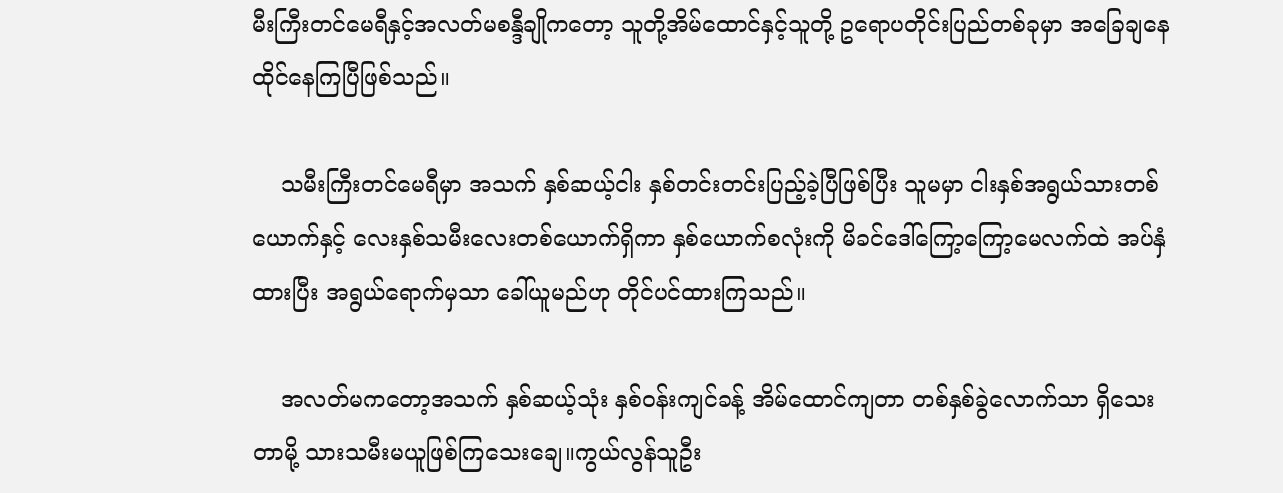မီးကြီးတင်မေရီနှင့်အလတ်မစန္ဒီချိုကတော့ သူတို့အိမ်ထောင်နှင့်သူတို့ ဥရောပတိုင်းပြည်တစ်ခုမှာ အခြေချနေထိုင်နေကြပြီဖြစ်သည်။

    သမီးကြီးတင်မေရီမှာ အသက် နှစ်ဆယ့်ငါး နှစ်တင်းတင်းပြည့်ခဲ့ပြီဖြစ်ပြီး သူမမှာ ငါးနှစ်အရွယ်သားတစ်ယောက်နှင့် လေးနှစ်သမီးလေးတစ်ယောက်ရှိကာ နှစ်ယောက်စလုံးကို မိခင်ဒေါ်ကြော့ကြော့မေလက်ထဲ အပ်နှံထားပြီး အရွယ်ရောက်မှသာ ခေါ်ယူမည်ဟု တိုင်ပင်ထားကြသည်။

    အလတ်မကတော့အသက် နှစ်ဆယ့်သုံး နှစ်ဝန်းကျင်ခန့် အိမ်ထောင်ကျတာ တစ်နှစ်ခွဲလောက်သာ ရှိသေးတာမို့ သားသမီးမယူဖြစ်ကြသေးချေ။ကွယ်လွန်သူဦး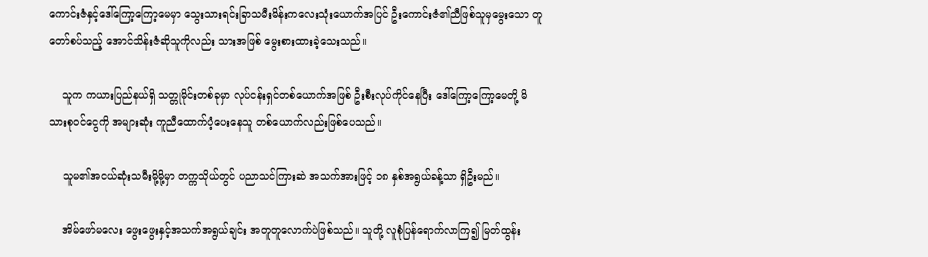ကောင်းဇံနှင့်ဒေါ်ကြော့ကြော့မေမှာ သွေးသားရင်းခြာသမီးမိန်းကလေးသုံးယောက်အပြင် ဦးကောင်းဇံ၏ညီဖြစ်သူမှမွေးသော တူတော်စပ်သည့် အောင်သိန်းဇံဆိုသူကိုလည်း သားအဖြစ် မွေးစားထားခဲ့သေးသည်။

    သူက ကယားပြည်နယ်ရှိ သတ္တုမိုင်းတစ်ခုမှာ လုပ်ငန်းရှင်တစ်ယောက်အဖြစ် ဦးစီးလုပ်ကိုင်နေပြီး ဒေါ်ကြော့ကြော့မေတို့ မိသားစုဝင်ငွေကို အများဆုံး ကူညီထောက်ပံ့ပေးနေသူ တစ်ယောက်လည်းဖြစ်ပေသည်။

    သူမ၏အငယ်ဆုံးသမီးမို့မို့မှာ တက္ကသိုယ်တွင် ပညာသင်ကြားဆဲ အသက်အားဖြင့် ၁၈ နှစ်အရွယ်ခန့်သာ ရှိဦးမည်။

    အိမ်ဖော်မလေး ဖွေးဖွေးနှင့်အသက်အရွယ်ချင်း အတူတူလောက်ပဲဖြစ်သည်။ သူတို့ လူစုံပြန်ရောက်လာကြ၍ မြတ်ထွန်း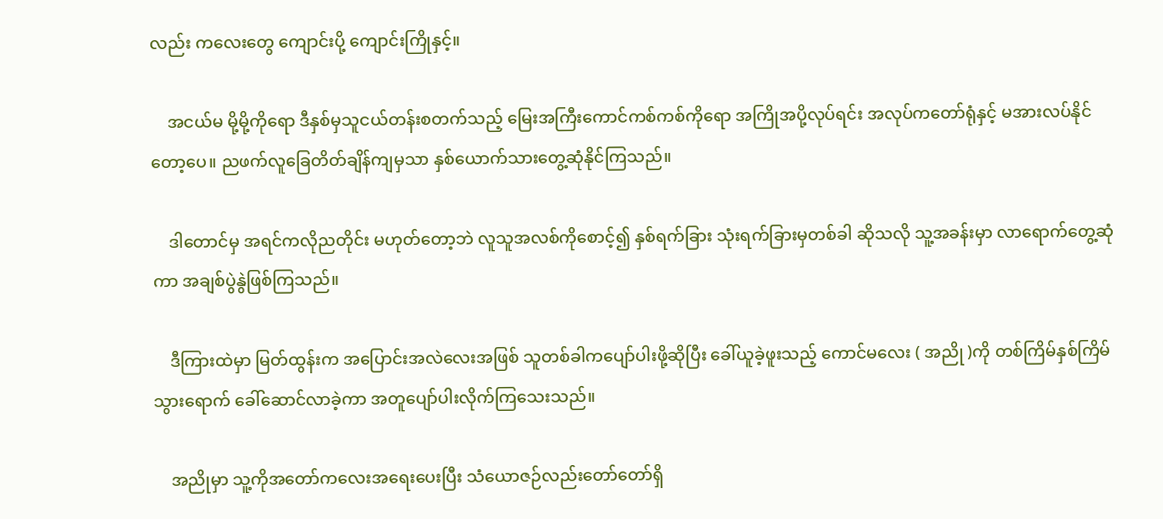လည်း ကလေးတွေ ကျောင်းပို့ ကျောင်းကြိုနှင့်။

    အငယ်မ မို့မို့ကိုရော ဒီနှစ်မှသူငယ်တန်းစတက်သည့် မြေးအကြီးကောင်ကစ်ကစ်ကိုရော အကြိုအပို့လုပ်ရင်း အလုပ်ကတော်ရုံနှင့် မအားလပ်နိုင်တော့ပေ။ ညဖက်လူခြေတိတ်ချိန်ကျမှသာ နှစ်ယောက်သားတွေ့ဆုံနိုင်ကြသည်။

    ဒါတောင်မှ အရင်ကလိုညတိုင်း မဟုတ်တော့ဘဲ လူသူအလစ်ကိုစောင့်၍ နှစ်ရက်ခြား သုံးရက်ခြားမှတစ်ခါ ဆိုသလို သူ့အခန်းမှာ လာရောက်တွေ့ဆုံကာ အချစ်ပွဲနွဲဖြစ်ကြသည်။

    ဒီကြားထဲမှာ မြတ်ထွန်းက အပြောင်းအလဲလေးအဖြစ် သူတစ်ခါကပျော်ပါးဖို့ဆိုပြီး ခေါ်ယူခဲ့ဖူးသည့် ကောင်မလေး ( အညို )ကို တစ်ကြိမ်နှစ်ကြိမ်သွားရောက် ခေါ်ဆောင်လာခဲ့ကာ အတူပျော်ပါးလိုက်ကြသေးသည်။

    အညိုမှာ သူ့ကိုအတော်ကလေးအရေးပေးပြီး သံယောဇဉ်လည်းတော်တော်ရှိ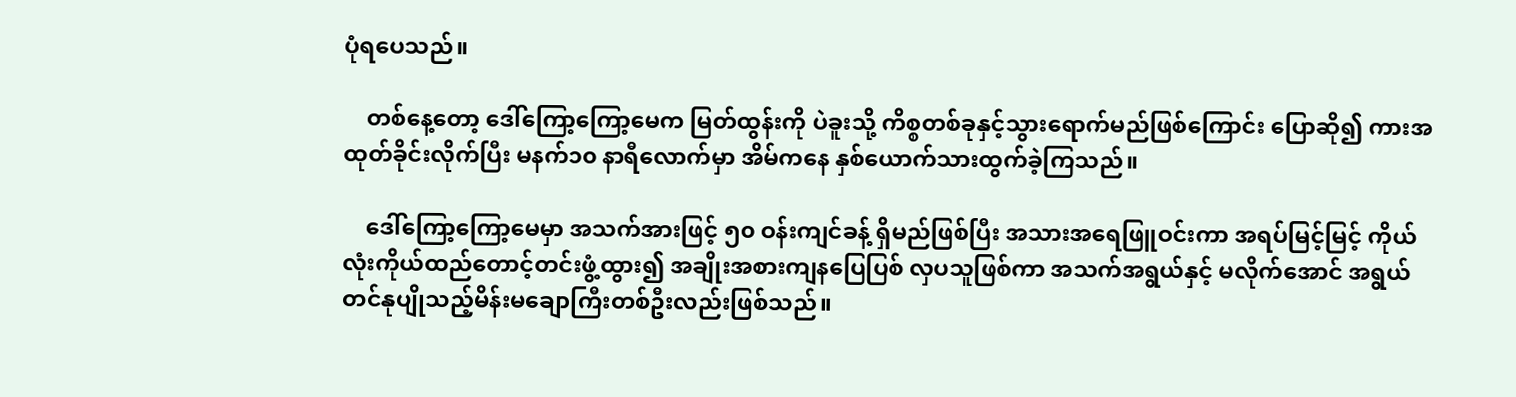ပုံရပေသည်။

    တစ်နေ့တော့ ဒေါ်ကြော့ကြော့မေက မြတ်ထွန်းကို ပဲခူးသို့ ကိစ္စတစ်ခုနှင့်သွားရောက်မည်ဖြစ်ကြောင်း ပြောဆို၍ ကားအထုတ်ခိုင်းလိုက်ပြီး မနက်၁၀ နာရီလောက်မှာ အိမ်ကနေ နှစ်ယောက်သားထွက်ခဲ့ကြသည်။

    ဒေါ်ကြော့ကြော့မေမှာ အသက်အားဖြင့် ၅၀ ဝန်းကျင်ခန့် ရှိမည်ဖြစ်ပြီး အသားအရေဖြူဝင်းကာ အရပ်မြင့်မြင့် ကိုယ်လုံးကိုယ်ထည်တောင့်တင်းဖွံ့ထွား၍ အချိုးအစားကျနပြေပြစ် လှပသူဖြစ်ကာ အသက်အရွယ်နှင့် မလိုက်အောင် အရွယ်တင်နုပျိုသည့်မိန်းမချောကြီးတစ်ဦးလည်းဖြစ်သည်။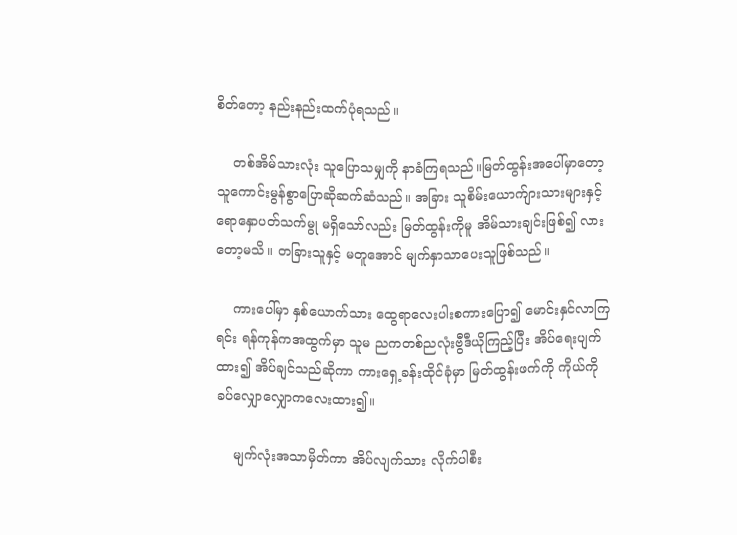စိတ်တော့ နည်းနည်းထက်ပုံရသည်။

    တစ်အိမ်သားလုံး သူပြောသမျှကို နာခံကြရသည်။မြတ်ထွန်းအပေါ်မှာတော့ သူကောင်းမွန်စွာပြောဆိုဆက်ဆံသည်။ အခြား သူစိမ်းယောက်ျားသားများနှင့် ရောနှောပတ်သက်မွု မရှိသော်လည်း မြတ်ထွန်းကိုမူ အိမ်သားချင်းဖြစ်၍ လားတော့မသိ။ တခြားသူနှင့် မတူအောင် မျက်နှာသာပေးသူဖြစ်သည်။

    ကားပေါ်မှာ နှစ်ယောက်သား ထွေရာလေးပါးစကားပြော၍ မောင်းနှင်လာကြရင်း ရန်ကုန်ကအထွက်မှာ သူမ ညကတစ်ညလုံးဗွီဒီယိုကြည့်ပြီး အိပ်ရေးပျက်ထား၍ အိပ်ချင်သည်ဆိုကာ ကားရှေ့ခန်းထိုင်ခုံမှာ မြတ်ထွန်းဖက်ကို ကိုယ်ကို ခပ်လျှောလျှောကလေးထား၍။

    မျက်လုံးအသာမှိတ်ကာ အိပ်လျက်သား လိုက်ပါစီး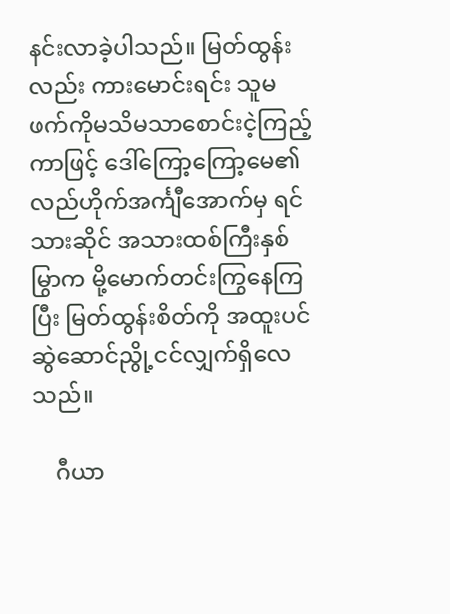နင်းလာခဲ့ပါသည်။ မြတ်ထွန်းလည်း ကားမောင်းရင်း သူမ ဖက်ကိုမသိမသာစောင်းငဲ့ကြည့်ကာဖြင့် ဒေါ်ကြော့ကြော့မေ၏ လည်ဟိုက်အင်္ကျီအောက်မှ ရင်သားဆိုင် အသားထစ်ကြီးနှစ်မြွာက မို့မောက်တင်းကြွနေကြပြီး မြတ်ထွန်းစိတ်ကို အထူးပင်ဆွဲဆောင်ညွို့ငင်လျှက်ရှိလေသည်။

    ဂီယာ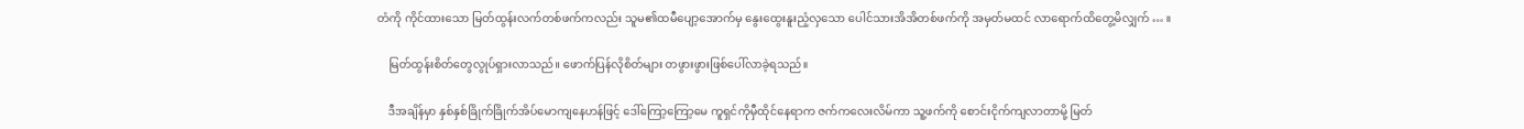တံကို ကိုင်ထားသော မြတ်ထွန်းလက်တစ်ဖက်ကလည်း သူမ၏ထမီပျော့အောက်မှ နွေးထွေးနူးညံ့လှသော ပေါင်သားအိအိတစ်ဖက်ကို အမှတ်မထင် လာရောက်ထိတွေ့မိလျှက် … ။

    မြတ်ထွန်းစိတ်တွေလွုပ်ရှားလာသည်။ ဖောက်ပြန်လိုစိတ်များ တဖွားဖွားဖြစ်ပေါ်လာခဲ့ရသည်။

    ဒီအချိန်မှာ နှစ်နှစ်ခြိုက်ခြိုက်အိပ်မောကျနေဟန်ဖြင့် ဒေါ်ကြော့ကြော့မေ ကူရှင်ကိုမှီထိုင်နေရာက ဇက်ကလေးလိမ်ကာ သူ့ဖက်ကို စောင်းငိုက်ကျလာတာမို့ မြတ်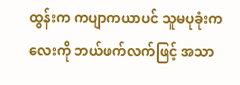ထွန်းက ကပျာကယာပင် သူမပုခုံးကလေးကို ဘယ်ဖက်လက်ဖြင့် အသာ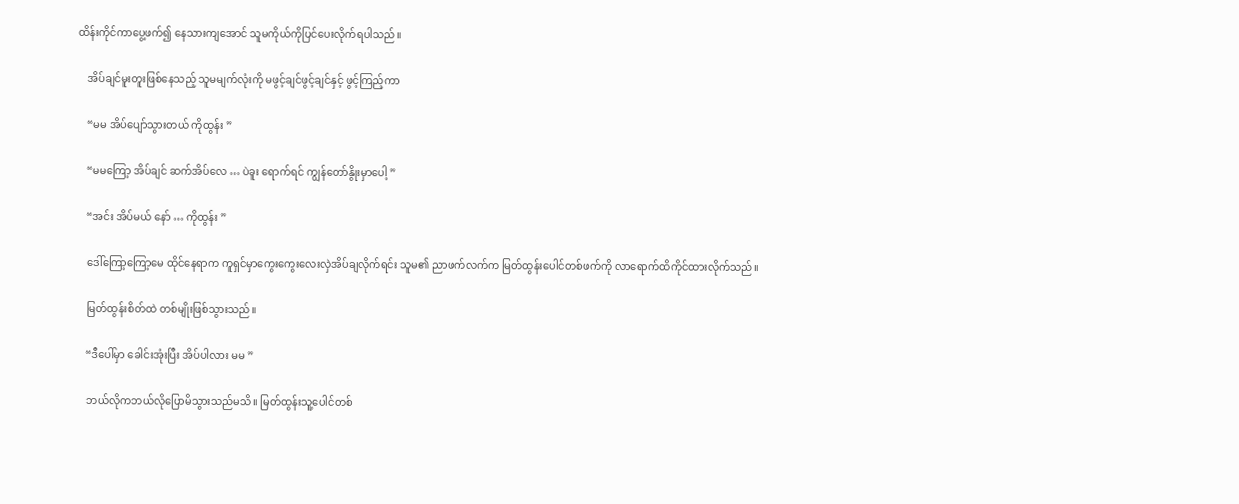ထိန်းကိုင်ကာပွေ့ဖက်၍ နေသားကျအောင် သူမကိုယ်ကိုပြင်ပေးလိုက်ရပါသည်။

    အိပ်ချင်မူးတူးဖြစ်နေသည့် သူမမျက်လုံးကို မဖွင့်ချင်ဖွင့်ချင်နှင့် ဖွင့်ကြည့်ကာ

    “မမ အိပ်ပျော်သွားတယ် ကိုထွန်း ”

    “မမကြော့ အိပ်ချင် ဆက်အိပ်လေ … ပဲခူး ရောက်ရင် ကျွန်တော်နွိုးမှာပေါ့ ”

    “အင်း အိပ်မယ် နော် … ကိုထွန်း ”

    ဒေါ်ကြော့ကြော့မေ ထိုင်နေရာက ကူရှင်မှာကွေးကွေးလေးလှဲအိပ်ချလိုက်ရင်း သူမ၏ ညာဖက်လက်က မြတ်ထွန်းပေါင်တစ်ဖက်ကို လာရောက်ထိကိုင်ထားလိုက်သည်။

    မြတ်ထွန်းစိတ်ထဲ တစ်မျိုးဖြစ်သွားသည်။

    “ဒီပေါ်မှာ ခေါင်းအုံးပြီး အိပ်ပါလား မမ ”

    ဘယ်လိုကဘယ်လိုပြောမိသွားသည်မသိ။ မြတ်ထွန်းသူ့ပေါင်တစ်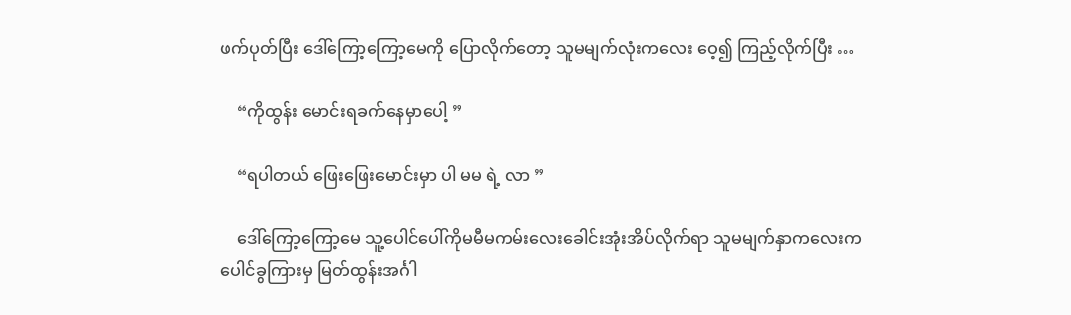ဖက်ပုတ်ပြီး ဒေါ်ကြော့ကြော့မေကို ပြောလိုက်တော့ သူမမျက်လုံးကလေး ဝေ့၍ ကြည့်လိုက်ပြီး …

    “ကိုထွန်း မောင်းရခက်နေမှာပေါ့ ”

    “ရပါတယ် ဖြေးဖြေးမောင်းမှာ ပါ မမ ရဲ့ လာ ”

    ဒေါ်ကြော့ကြော့မေ သူ့ပေါင်ပေါ်ကိုမမီမကမ်းလေးခေါင်းအုံးအိပ်လိုက်ရာ သူမမျက်နှာကလေးက ပေါင်ခွကြားမှ မြတ်ထွန်းအင်္ဂါ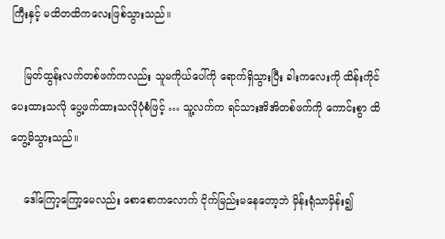ကြီးနှင့် မထိတထိကလေးဖြစ်သွားသည်။

    မြတ်ထွန်းလက်တစ်ဖက်ကလည်း သူမကိုယ်ပေါ်ကို ရောက်ရှိသွားပြီး ခါးကလေးကို ထိန်းကိုင်ပေးထားသလို ပွေ့ဖက်ထားသလိုပုံစံဖြင့် … သူ့လက်က ရင်သားအိအိတစ်ဖက်ကို ကောင်းစွာ ထိတွေ့မိသွားသည်။

    ဒေါ်ကြော့ကြော့မေလည်း စောစောကလောက် ငိုက်မြည်းမနေတော့ဘဲ မှိန်းရုံသာမှိန်း၍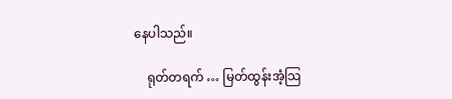နေပါသည်။

    ရုတ်တရက် … မြတ်ထွန်းအံ့သြ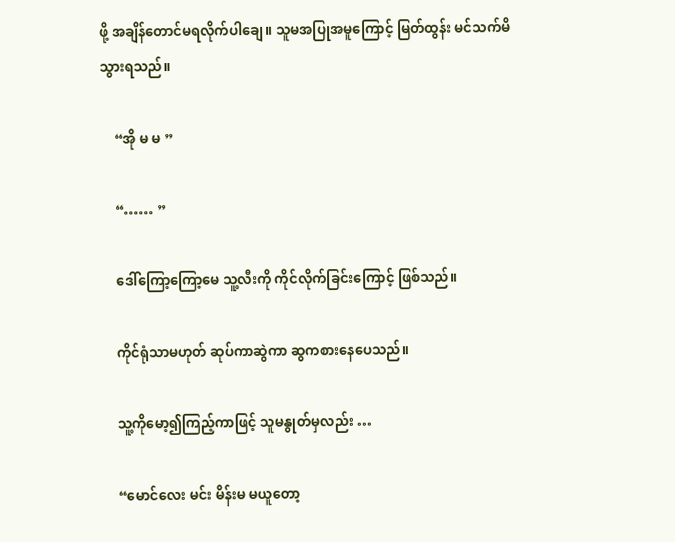ဖို့ အချိန်တောင်မရလိုက်ပါချေ။ သူမအပြုအမူကြောင့် မြတ်ထွန်း မင်သက်မိသွားရသည်။

    “အို မ မ ”

    “…… ”

    ဒေါ်ကြော့ကြော့မေ သူ့လီးကို ကိုင်လိုက်ခြင်းကြောင့် ဖြစ်သည်။

    ကိုင်ရုံသာမဟုတ် ဆုပ်ကာဆွဲကာ ဆွကစားနေပေသည်။

    သူ့ကိုမော့၍ကြည့်ကာဖြင့် သူမနွုတ်မှလည်း …

    “မောင်လေး မင်း မိန်းမ မယူတော့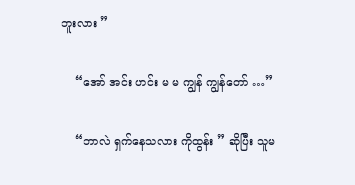ဘူးလား ”

    “အော် အင်း ဟင်း မ မ ကျွန် ကျွန်တော် …”

    “ဘာလဲ ရှက်နေသလား ကိုထွန်း ” ဆိုပြီး သူမ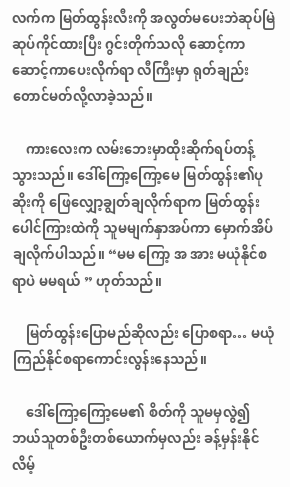လက်က မြတ်ထွန်းလီးကို အလွတ်မပေးဘဲဆုပ်မြဲဆုပ်ကိုင်ထားပြီး ဂွင်းတိုက်သလို ဆောင့်ကာဆောင့်ကာပေးလိုက်ရာ လီကြီးမှာ ရုတ်ချည်းတောင်မတ်လို့လာခဲ့သည်။

    ကားလေးက လမ်းဘေးမှာထိုးဆိုက်ရပ်တန့်သွားသည်။ ဒေါ်ကြော့ကြော့မေ မြတ်ထွန်း၏ပုဆိုးကို ဖြေလျှော့ချွတ်ချလိုက်ရာက မြတ်ထွန်းပေါင်ကြားထဲကို သူမမျက်နှာအပ်ကာ မှောက်အိပ်ချလိုက်ပါသည်။ “မမ ကြော့ အ အား မယုံနိုင်စရာပဲ မမရယ် ” ဟုတ်သည်။

    မြတ်ထွန်းပြောမည်ဆိုလည်း ပြောစရာ… မယုံကြည်နိုင်စရာကောင်းလွန်းနေသည်။

    ဒေါ်ကြော့ကြော့မေ၏ စိတ်ကို သူမမှလွဲ၍ ဘယ်သူတစ်ဦးတစ်ယောက်မှလည်း ခန့်မှန်းနိုင်လိမ့်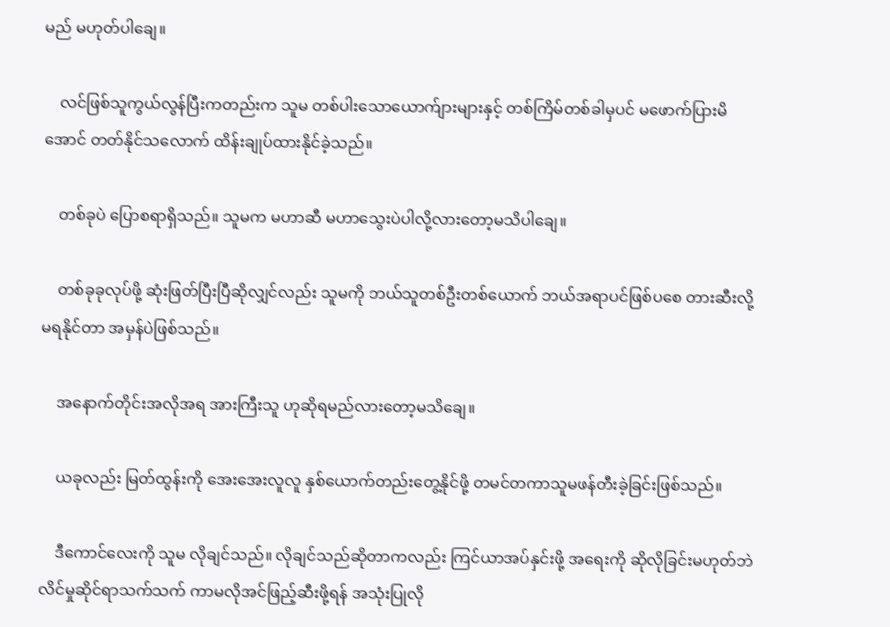မည် မဟုတ်ပါချေ။

    လင်ဖြစ်သူကွယ်လွန်ပြီးကတည်းက သူမ တစ်ပါးသောယောက်ျားများနှင့် တစ်ကြိမ်တစ်ခါမှပင် မဖောက်ပြားမိအောင် တတ်နိုင်သလောက် ထိန်းချုပ်ထားနိုင်ခဲ့သည်။

    တစ်ခုပဲ ပြောစရာရှိသည်။ သူမက မဟာဆီ မဟာသွေးပဲပါလို့လားတော့မသိပါချေ။

    တစ်ခုခုလုပ်ဖို့ ဆုံးဖြတ်ပြီးပြီဆိုလျှင်လည်း သူမကို ဘယ်သူတစ်ဦးတစ်ယောက် ဘယ်အရာပင်ဖြစ်ပစေ တားဆီးလို့ မရနိုင်တာ အမှန်ပဲဖြစ်သည်။

    အနောက်တိုင်းအလိုအရ အားကြီးသူ ဟုဆိုရမည်လားတော့မသိချေ။

    ယခုလည်း မြတ်ထွန်းကို အေးအေးလူလူ နှစ်ယောက်တည်းတွေ့နိုင်ဖို့ တမင်တကာသူမဖန်တီးခဲ့ခြင်းဖြစ်သည်။

    ဒီကောင်လေးကို သူမ လိုချင်သည်။ လိုချင်သည်ဆိုတာကလည်း ကြင်ယာအပ်နှင်းဖို့ အရေးကို ဆိုလိုခြင်းမဟုတ်ဘဲ လိင်မှုဆိုင်ရာသက်သက် ကာမလိုအင်ဖြည့်ဆီးဖို့ရန် အသုံးပြုလို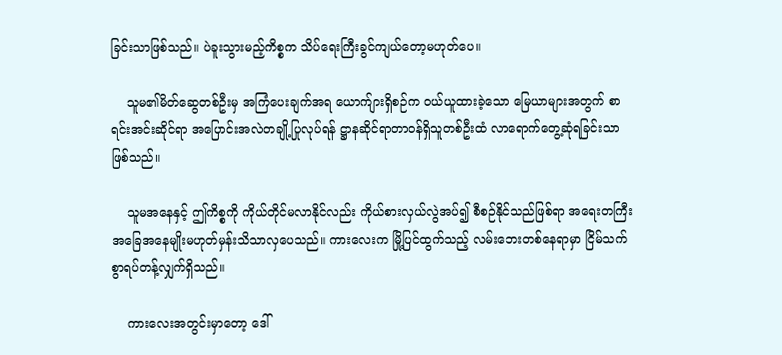ခြင်းသာဖြစ်သည်။ ပဲခူးသွားမည့်ကိစ္စက သိပ်ရေးကြီးခွင်ကျယ်တော့မဟုတ်ပေ။

    သူမ၏မိတ်ဆွေတစ်ဦးမှ အကြံပေးချက်အရ ယောက်ျားရှိစဉ်က ဝယ်ယူထားခဲ့သော မြေယာများအတွက် စာရင်းအင်းဆိုင်ရာ အပြောင်းအလဲတချို့ပြုလုပ်ရန် ဋ္ဌာနဆိုင်ရာတာဝန်ရှိသူတစ်ဦးထံ လာရောက်တွေ့ဆုံရခြင်းသာဖြစ်သည်။

    သူမအနေနှင့် ဤကိစ္စကို ကိုယ်တိုင်မလာနိုင်လည်း ကိုယ်စားလှယ်လွဲအပ်၍ စီစဉ်နိုင်သည်ဖြစ်ရာ အရေးတကြီးအခြေအနေမျိုးမဟုတ်မှန်းသိသာလှပေသည်။ ကားလေးက မြို့ပြင်ထွက်သည့် လမ်းဘေးတစ်နေရာမှာ ငြိမ်သက်စွာရပ်တန့်လျှက်ရှိသည်။

    ကားလေးအတွင်းမှာတော့ ဒေါ်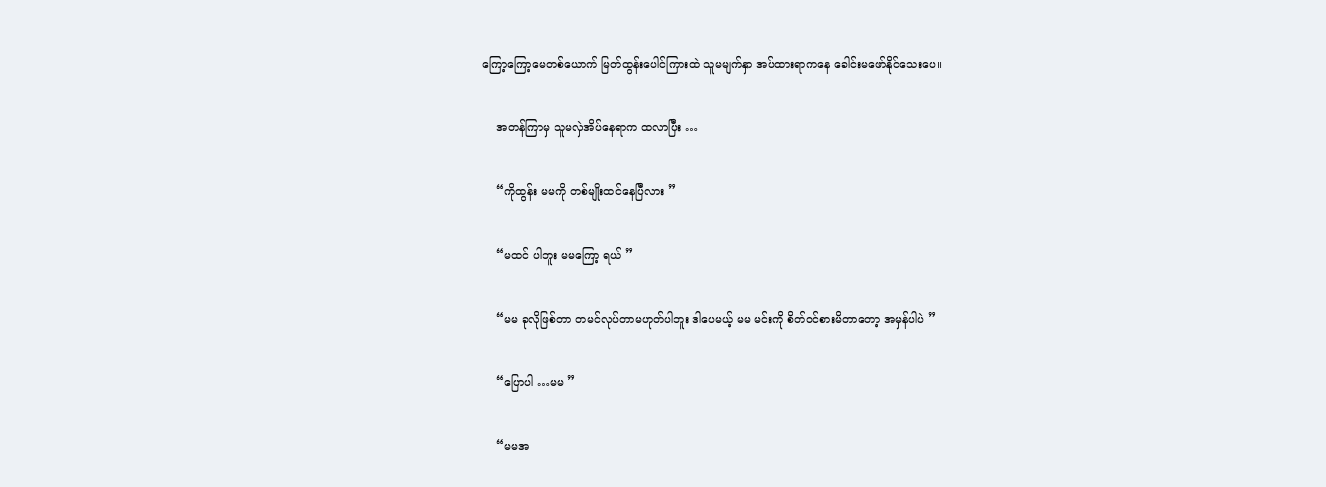ကြော့ကြော့မေတစ်ယောက် မြတ်ထွန်းပေါင်ကြားထဲ သူမမျက်နှာ အပ်ထားရာကနေ ခေါင်းမဖော်နိုင်သေးပေ။

    အတန်ကြာမှ သူမလှဲအိပ်နေရာက ထလာပြီး …

    “ကိုထွန်း မမကို တစ်မျိုးထင်နေပြီလား ”

    “မထင် ပါဘူး မမကြော့ ရယ် ”

    “မမ ခုလိုဖြစ်တာ တမင်လုပ်တာမဟုတ်ပါဘူး ဒါပေမယ့် မမ မင်းကို စိတ်ဝင်စားမိတာတော့ အမှန်ပါပဲ ”

    “ပြောပါ …မမ ”

    “မမအ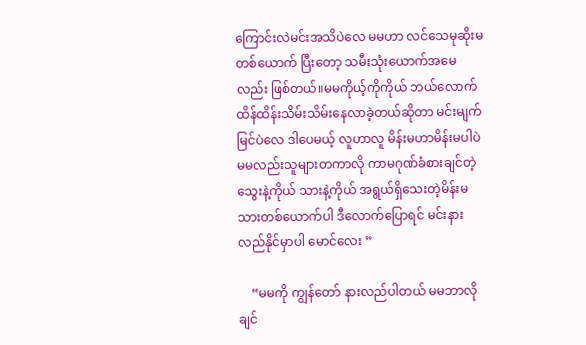ကြောင်းလဲမင်းအသိပဲလေ မမဟာ လင်သေမုဆိုးမတစ်ယောက် ပြီးတော့ သမီးသုံးယောက်အမေလည်း ဖြစ်တယ်။မမကိုယ့်ကိုကိုယ် ဘယ်လောက်ထိန်ထိန်းသိမ်းသိမ်းနေလာခဲ့တယ်ဆိုတာ မင်းမျက်မြင်ပဲလေ ဒါပေမယ့် လူဟာလူ မိန်းမဟာမိန်းမပါပဲ မမလည်းသူများတကာလို ကာမဂုဏ်ခံစားချင်တဲ့ သွေးနဲ့ကိုယ် သားနဲ့ကိုယ် အရွယ်ရှိသေးတဲ့မိန်းမသားတစ်ယောက်ပါ ဒီလောက်ပြောရင် မင်းနားလည်နိုင်မှာပါ မောင်လေး ”

    “မမကို ကျွန်တော် နားလည်ပါတယ် မမဘာလိုချင်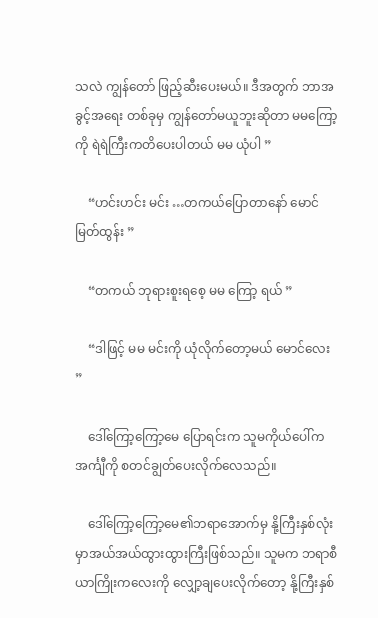သလဲ ကျွန်တော် ဖြည့်ဆီးပေးမယ်။ ဒီအတွက် ဘာအခွင့်အရေး တစ်ခုမှ ကျွန်တော်မယူဘူးဆိုတာ မမကြော့ကို ရဲရဲကြီးကတိပေးပါတယ် မမ ယုံပါ ”

    “ဟင်းဟင်း မင်း …တကယ်ပြောတာနော် မောင်မြတ်ထွန်း ”

    “တကယ် ဘုရားစူးရစေ့ မမ ကြော့ ရယ် ”

    “ဒါဖြင့် မမ မင်းကို ယုံလိုက်တော့မယ် မောင်လေး ”

    ဒေါ်ကြော့ကြော့မေ ပြောရင်းက သူမကိုယ်ပေါ်က အင်္ကျီကို စတင်ချွတ်ပေးလိုက်လေသည်။

    ဒေါ်ကြော့ကြော့မေ၏ဘရာအောက်မှ နို့ကြီးနှစ်လုံးမှာအယ်အယ်ထွားထွားကြီးဖြစ်သည်။ သူမက ဘရာစီယာကြိုးကလေးကို လျှော့ချပေးလိုက်တော့ နို့ကြီးနှစ်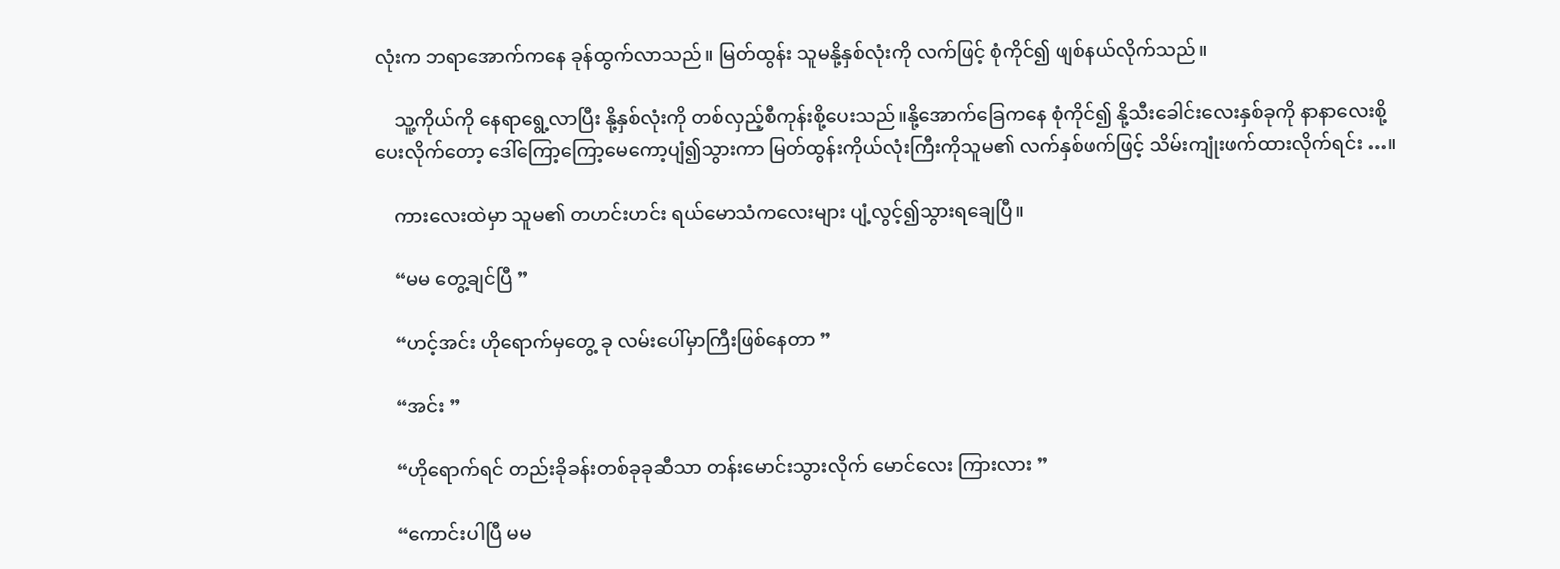လုံးက ဘရာအောက်ကနေ ခုန်ထွက်လာသည်။ မြတ်ထွန်း သူမနို့နှစ်လုံးကို လက်ဖြင့် စုံကိုင်၍ ဖျစ်နယ်လိုက်သည်။

    သူ့ကိုယ်ကို နေရာရွေ့လာပြီး နို့နှစ်လုံးကို တစ်လှည့်စီကုန်းစို့ပေးသည်။နို့အောက်ခြေကနေ စုံကိုင်၍ နို့သီးခေါင်းလေးနှစ်ခုကို နာနာလေးစို့ပေးလိုက်တော့ ဒေါ်ကြော့ကြော့မေကော့ပျံ၍သွားကာ မြတ်ထွန်းကိုယ်လုံးကြီးကိုသူမ၏ လက်နှစ်ဖက်ဖြင့် သိမ်းကျုံးဖက်ထားလိုက်ရင်း …။

    ကားလေးထဲမှာ သူမ၏ တဟင်းဟင်း ရယ်မောသံကလေးများ ပျံ့လွင့်၍သွားရချေပြီ။

    “မမ တွေ့ချင်ပြီ ”

    “ဟင့်အင်း ဟိုရောက်မှတွေ့ ခု လမ်းပေါ်မှာကြီးဖြစ်နေတာ ”

    “အင်း ”

    “ဟိုရောက်ရင် တည်းခိုခန်းတစ်ခုခုဆီသာ တန်းမောင်းသွားလိုက် မောင်လေး ကြားလား ”

    “ကောင်းပါပြီ မမ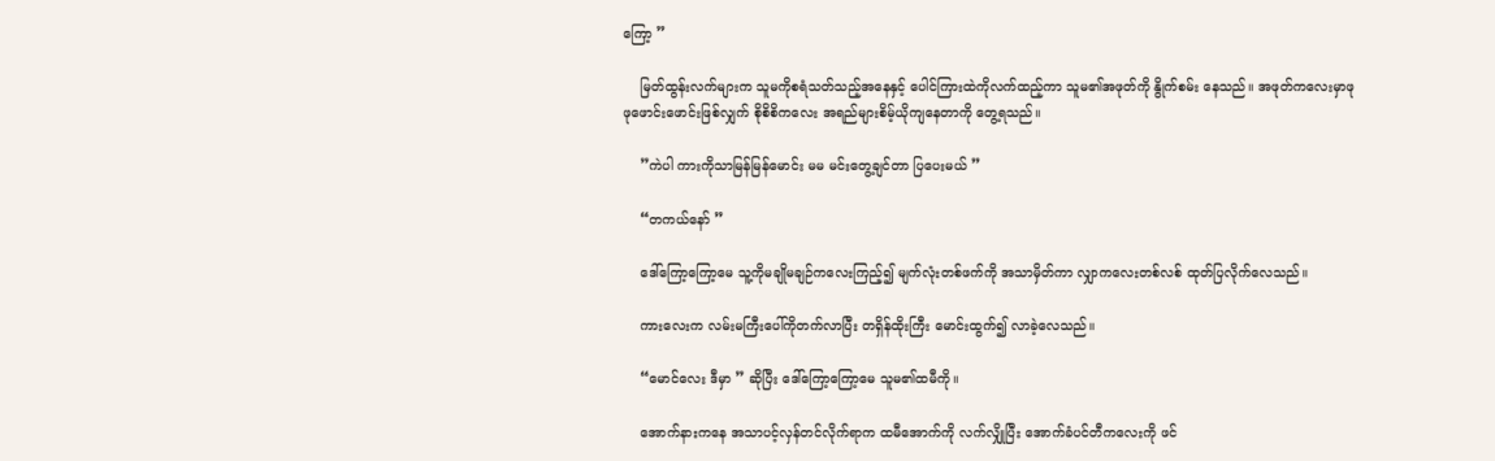ကြော့ ”

    မြတ်ထွန်းလက်များက သူမကိုစရံသတ်သည့်အနေနှင့် ပေါင်ကြားထဲကိုလက်ထည့်ကာ သူမ၏အဖုတ်ကို နွိုက်စမ်း နေသည်။ အဖုတ်ကလေးမှာဖုဖုဖောင်းဖောင်းဖြစ်လျှက် စိုစိစိကလေး အရည်များစိမ့်ယိုကျနေတာကို တွေ့ရသည်။

    ”ကဲပါ ကားကိုသာမြန်မြန်မောင်း မမ မင်းတွေ့ချင်တာ ပြပေးမယ် ”

    “တကယ်နော် ”

    ဒေါ်ကြော့ကြော့မေ သူ့ကိုမချိုမချဉ်ကလေးကြည့်၍ မျက်လုံးတစ်ဖက်ကို အသာမှိတ်ကာ လျှာကလေးတစ်လစ် ထုတ်ပြလိုက်လေသည်။

    ကားလေးက လမ်းမကြီးပေါ်ကိုတက်လာပြီး တရှိန်ထိုးကြီး မောင်းထွက်၍ လာခဲ့လေသည်။

    “မောင်လေး ဒီမှာ ” ဆိုပြီး ဒေါ်ကြော့ကြော့မေ သူမ၏ထမီကို။

    အောက်နားကနေ အသာပင့်လှန်တင်လိုက်ရာက ထမီအောက်ကို လက်လျှိုပြီး အောက်ခံပင်တီကလေးကို ဖင်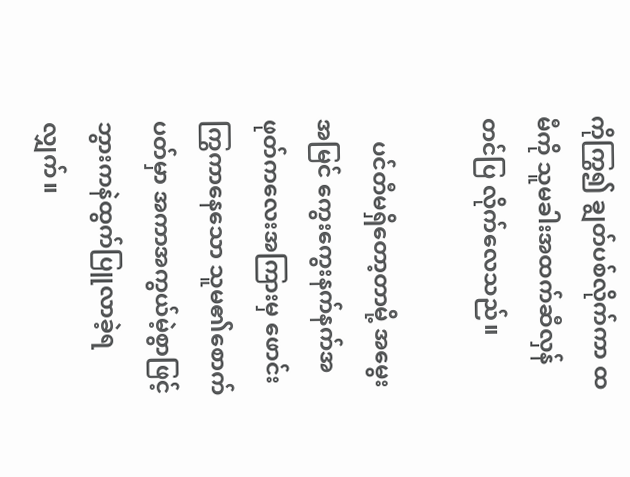ကိုကြွ၍ ချွတ်ပစ်လိုက်ကာ ထမီကို သူမခါးအထက်ဆီလှန်တင်ပြ လိုက်လေသည်။

    ပင်တီမရှိတော့တာမို့ အမွေးအမြင် ကွေးကွေးနက်နက်အဖုတ်ကလေးအကြားမှ ဖောင်းကြွကာနေသော သူမ၏စောက်ပတ်မှာ အကာအကွယ်မဲ့စွာဖြင့် ဘွားကနဲထွက်ပြူလာခဲ့ရလျှက်။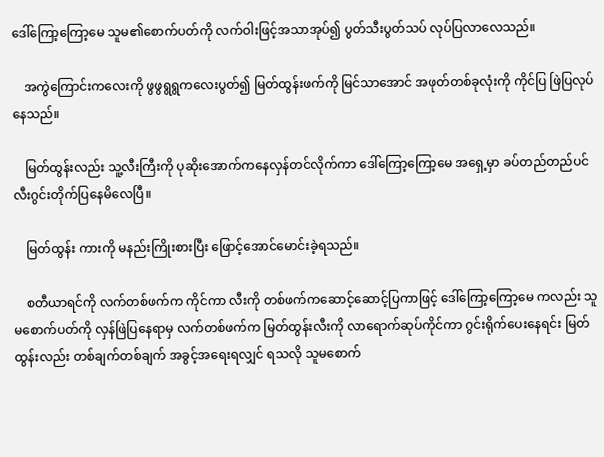ဒေါ်ကြော့ကြော့မေ သူမ၏စောက်ပတ်ကို လက်ဝါးဖြင့်အသာအုပ်၍ ပွတ်သီးပွတ်သပ် လုပ်ပြလာလေသည်။

    အကွဲကြောင်းကလေးကို ဖွဖွရွရွကလေးပွတ်၍ မြတ်ထွန်းဖက်ကို မြင်သာအောင် အဖုတ်တစ်ခုလုံးကို ကိုင်ပြ ဖြဲပြလုပ်နေသည်။

    မြတ်ထွန်းလည်း သူ့လီးကြီးကို ပုဆိုးအောက်ကနေလှန်တင်လိုက်ကာ ဒေါ်ကြော့ကြော့မေ အရှေ့မှာ ခပ်တည်တည်ပင် လီးဂွင်းတိုက်ပြနေမိလေပြီ။

    မြတ်ထွန်း ကားကို မနည်းကြိုးစားပြီး ဖြောင့်အောင်မောင်းခဲ့ရသည်။

    စတီယာရင်ကို လက်တစ်ဖက်က ကိုင်ကာ လီးကို တစ်ဖက်ကဆောင့်ဆောင့်ပြကာဖြင့် ဒေါ်ကြော့ကြော့မေ ကလည်း သူမစောက်ပတ်ကို လှန်ဖြဲပြနေရာမှ လက်တစ်ဖက်က မြတ်ထွန်းလီးကို လာရောက်ဆုပ်ကိုင်ကာ ဂွင်းရိုက်ပေးနေရင်း မြတ်ထွန်းလည်း တစ်ချက်တစ်ချက် အခွင့်အရေးရလျှင် ရသလို သူမစောက်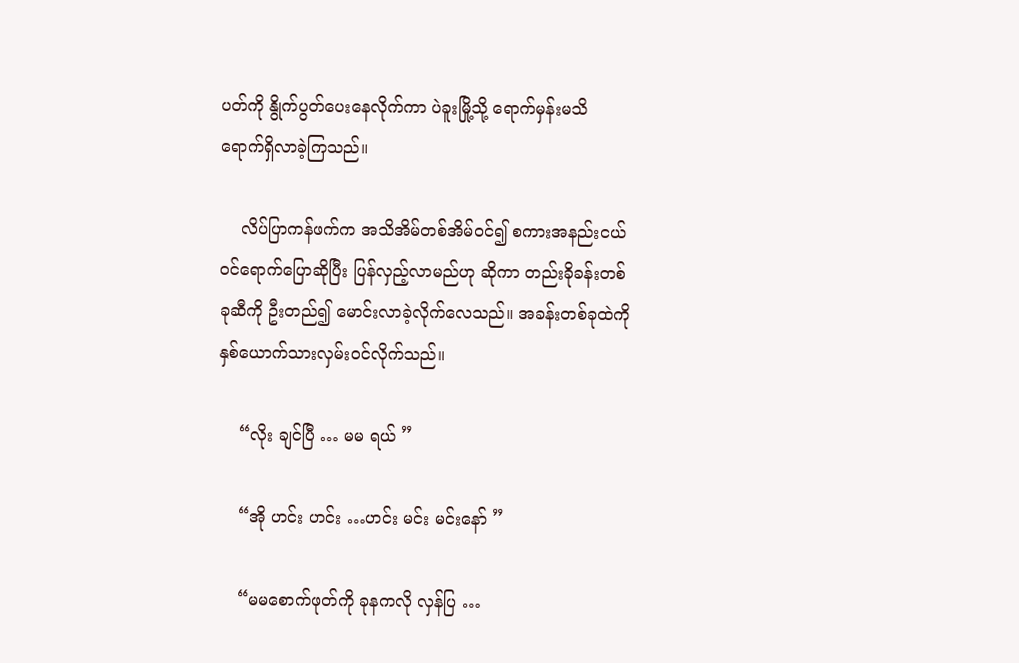ပတ်ကို နွိုက်ပွတ်ပေးနေလိုက်ကာ ပဲခူးမြို့သို့ ရောက်မှန်းမသိ ရောက်ရှိလာခဲ့ကြသည်။

    လိပ်ပြာကန်ဖက်က အသိအိမ်တစ်အိမ်ဝင်၍ စကားအနည်းငယ် ဝင်ရောက်ပြောဆိုပြီး ပြန်လှည့်လာမည်ဟု ဆိုကာ တည်းခိုခန်းတစ်ခုဆီကို ဦးတည်၍ မောင်းလာခဲ့လိုက်လေသည်။ အခန်းတစ်ခုထဲကို နှစ်ယောက်သားလှမ်းဝင်လိုက်သည်။

    “လိုး ချင်ပြီ … မမ ရယ် ”

    “အို ဟင်း ဟင်း …ဟင်း မင်း မင်းနော် ”

    “မမစောက်ဖုတ်ကို ခုနကလို လှန်ပြ …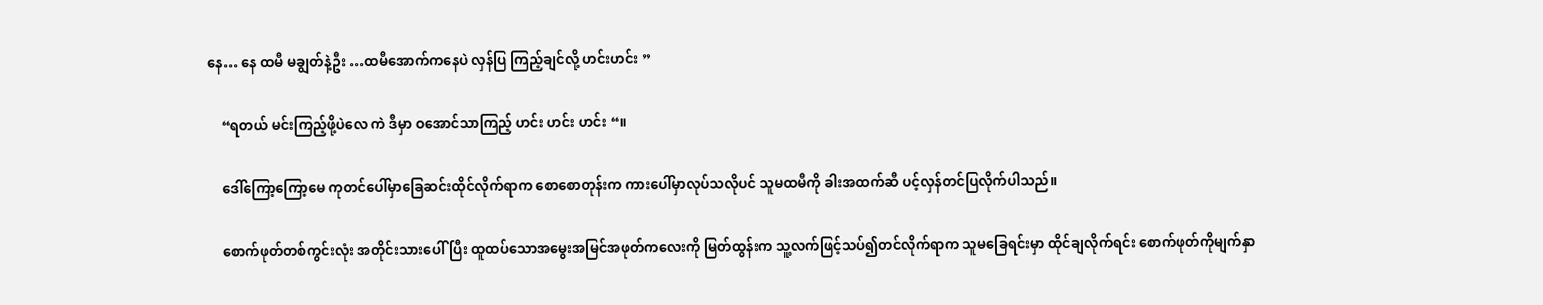နေ… နေ ထမီ မချွတ်နဲ့ဦး …ထမီအောက်ကနေပဲ လှန်ပြ ကြည့်ချင်လို့ ဟင်းဟင်း ”

    “ရတယ် မင်းကြည့်ဖို့ပဲလေ ကဲ ဒီမှာ ဝအောင်သာကြည့် ဟင်း ဟင်း ဟင်း “။

    ဒေါ်ကြော့ကြော့မေ ကုတင်ပေါ်မှာခြေဆင်းထိုင်လိုက်ရာက စောစောတုန်းက ကားပေါ်မှာလုပ်သလိုပင် သူမထမီကို ခါးအထက်ဆီ ပင့်လှန်တင်ပြလိုက်ပါသည်။

    စောက်ဖုတ်တစ်ကွင်းလုံး အတိုင်းသားပေါ်ပြီး ထူထပ်သောအမွေးအမြင်အဖုတ်ကလေးကို မြတ်ထွန်းက သူ့လက်ဖြင့်သပ်၍တင်လိုက်ရာက သူမခြေရင်းမှာ ထိုင်ချလိုက်ရင်း စောက်ဖုတ်ကိုမျက်နှာ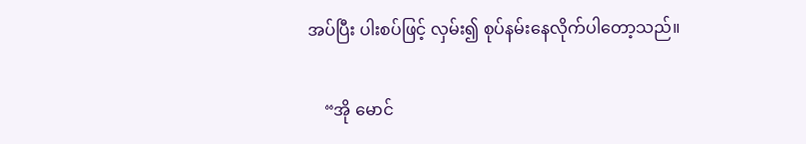အပ်ပြီး ပါးစပ်ဖြင့် လှမ်း၍ စုပ်နမ်းနေလိုက်ပါတော့သည်။

    “အို မောင်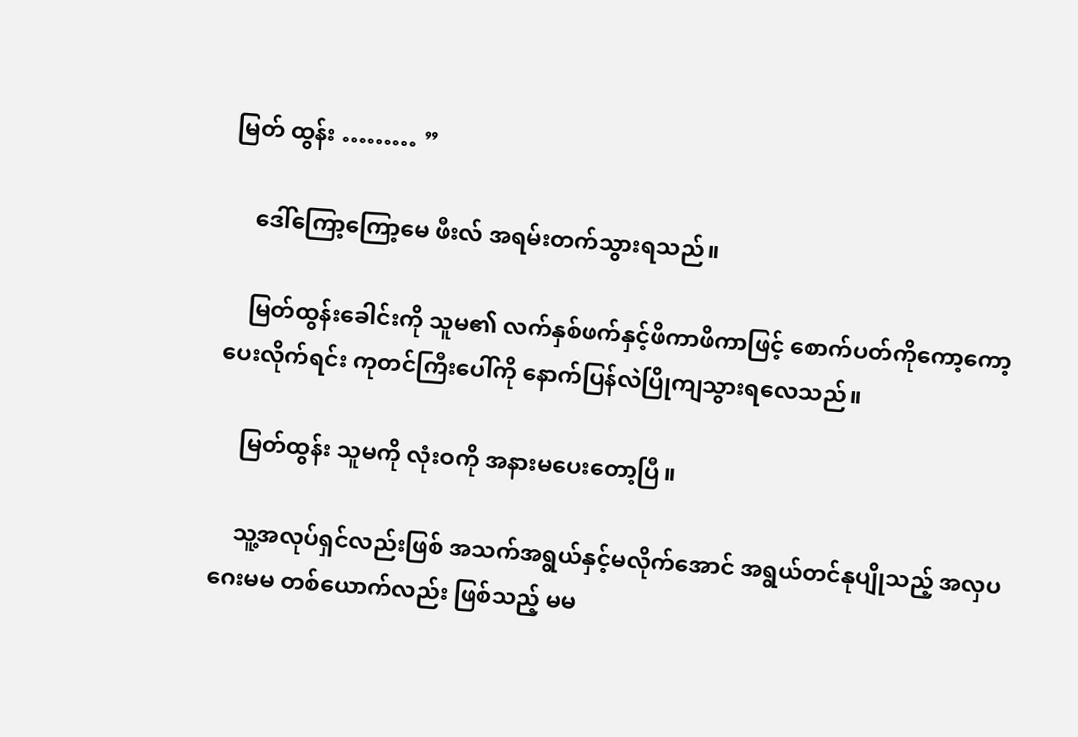မြတ် ထွန်း ……… ”

    ဒေါ်ကြော့ကြော့မေ ဖီးလ် အရမ်းတက်သွားရသည်။

    မြတ်ထွန်းခေါင်းကို သူမ၏ လက်နှစ်ဖက်နှင့်ဖိကာဖိကာဖြင့် စောက်ပတ်ကိုကော့ကော့ပေးလိုက်ရင်း ကုတင်ကြီးပေါ်ကို နောက်ပြန်လဲပြိုကျသွားရလေသည်။

    မြတ်ထွန်း သူမကို လုံးဝကို အနားမပေးတော့ပြီ။

    သူ့အလုပ်ရှင်လည်းဖြစ် အသက်အရွယ်နှင့်မလိုက်အောင် အရွယ်တင်နုပျိုသည့် အလှပဂေးမမ တစ်ယောက်လည်း ဖြစ်သည့် မမ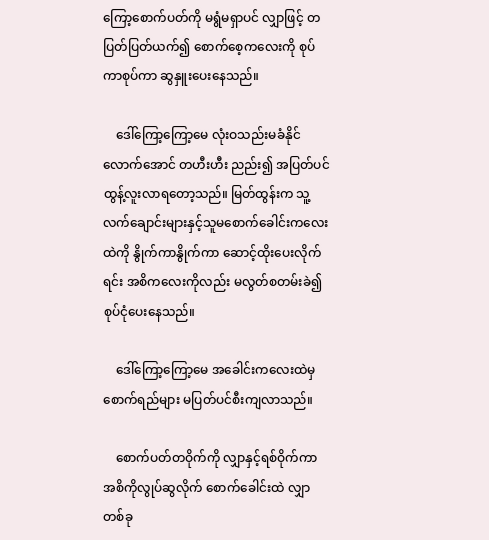ကြော့စောက်ပတ်ကို မရွံမရှာပင် လျှာဖြင့် တပြတ်ပြတ်ယက်၍ စောက်စေ့ကလေးကို စုပ်ကာစုပ်ကာ ဆွနှူးပေးနေသည်။

    ဒေါ်ကြော့ကြော့မေ လုံးဝသည်းမခံနိုင်လောက်အောင် တဟီးဟီး ညည်း၍ အပြတ်ပင်ထွန့်လူးလာရတော့သည်။ မြတ်ထွန်းက သူ့လက်ချောင်းများနှင့်သူမစောက်ခေါင်းကလေးထဲကို နွိုက်ကာနွိုက်ကာ ဆောင့်ထိုးပေးလိုက်ရင်း အစိကလေးကိုလည်း မလွတ်စတမ်းခဲ၍ စုပ်ငုံပေးနေသည်။

    ဒေါ်ကြော့ကြော့မေ အခေါင်းကလေးထဲမှစောက်ရည်များ မပြတ်ပင်စီးကျလာသည်။

    စောက်ပတ်တဝိုက်ကို လျှာနှင့်ရစ်ဝိုက်ကာ အစိကိုလွုပ်ဆွလိုက် စောက်ခေါင်းထဲ လျှာတစ်ခု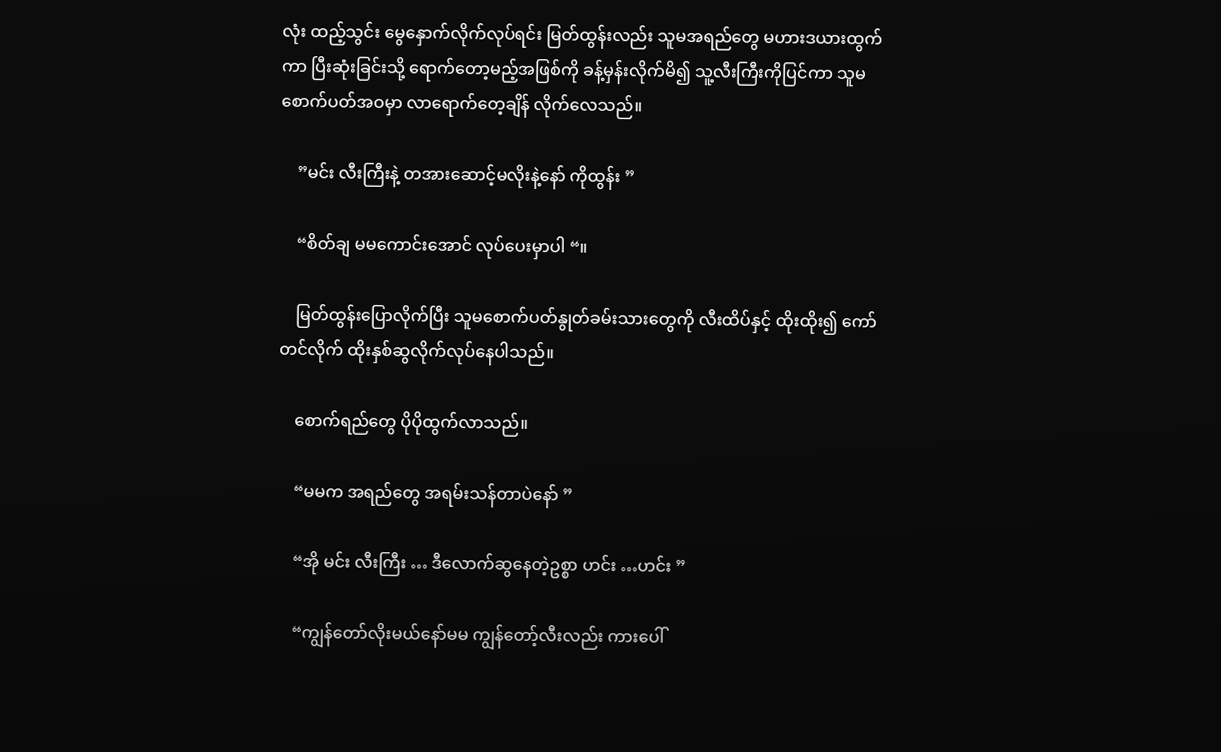လုံး ထည့်သွင်း မွေနှောက်လိုက်လုပ်ရင်း မြတ်ထွန်းလည်း သူမအရည်တွေ မဟားဒယားထွက်ကာ ပြီးဆုံးခြင်းသို့ ရောက်တော့မည့်အဖြစ်ကို ခန့်မှန်းလိုက်မိ၍ သူ့လီးကြီးကိုပြင်ကာ သူမစောက်ပတ်အဝမှာ လာရောက်တေ့ချိန် လိုက်လေသည်။

    ”မင်း လီးကြီးနဲ့ တအားဆောင့်မလိုးနဲ့နော် ကိုထွန်း ”

    “စိတ်ချ မမကောင်းအောင် လုပ်ပေးမှာပါ “။

    မြတ်ထွန်းပြောလိုက်ပြီး သူမစောက်ပတ်နွုတ်ခမ်းသားတွေကို လီးထိပ်နှင့် ထိုးထိုး၍ ကော်တင်လိုက် ထိုးနှစ်ဆွလိုက်လုပ်နေပါသည်။

    စောက်ရည်တွေ ပိုပိုထွက်လာသည်။

    “မမက အရည်တွေ အရမ်းသန်တာပဲနော် ”

    “အို မင်း လီးကြီး … ဒီလောက်ဆွနေတဲ့ဥစ္စာ ဟင်း …ဟင်း ”

    “ကျွန်တော်လိုးမယ်နော်မမ ကျွန်တော့်လီးလည်း ကားပေါ်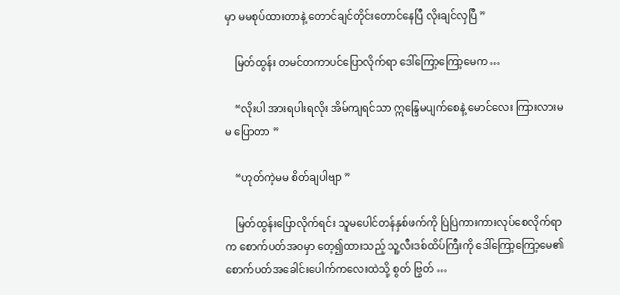မှာ မမစုပ်ထားတာနဲ့ တောင်ချင်တိုင်းတောင်နေပြီ လိုးချင်လှပြီ ”

    မြတ်ထွန်း တမင်တကာပင်ပြောလိုက်ရာ ဒေါ်ကြော့ကြော့မေက …

    “လိုးပါ အားရပါးရလိုး အိမ်ကျရင်သာ ဣန္ဒြေမပျက်စေနဲ့ မောင်လေး ကြားလားမမ ပြောတာ ”

    “ဟုတ်ကဲ့မမ စိတ်ချပါဗျာ ”

    မြတ်ထွန်းပြောလိုက်ရင်း သူမပေါင်တန်နှစ်ဖက်ကို ပြဲပြဲကားကားလုပ်စေလိုက်ရာက စောက်ပတ်အဝမှာ တေ့၍ထားသည့် သူ့လီးဒစ်ထိပ်ကြီးကို ဒေါ်ကြော့ကြော့မေ၏ စောက်ပတ်အခေါင်းပေါက်ကလေးထဲသို့ စွတ် ဗြွတ် …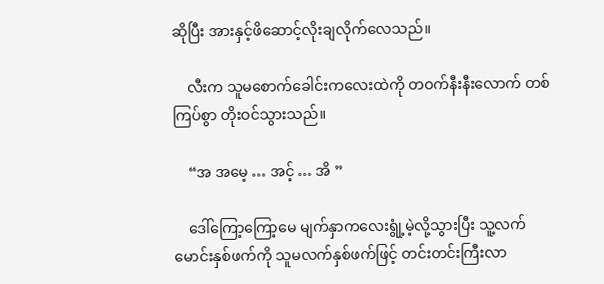ဆိုပြီး အားနှင့်ဖိဆောင့်လိုးချလိုက်လေသည်။

    လီးက သူမစောက်ခေါင်းကလေးထဲကို တဝက်နီးနီးလောက် တစ်ကြပ်စွာ တိုးဝင်သွားသည်။

    “အ အမေ့ … အင့် … အိ ”

    ဒေါ်ကြော့ကြော့မေ မျက်နှာကလေးရွုံ့မဲ့လို့သွားပြီး သူ့လက်မောင်းနှစ်ဖက်ကို သူမလက်နှစ်ဖက်ဖြင့် တင်းတင်းကြီးလာ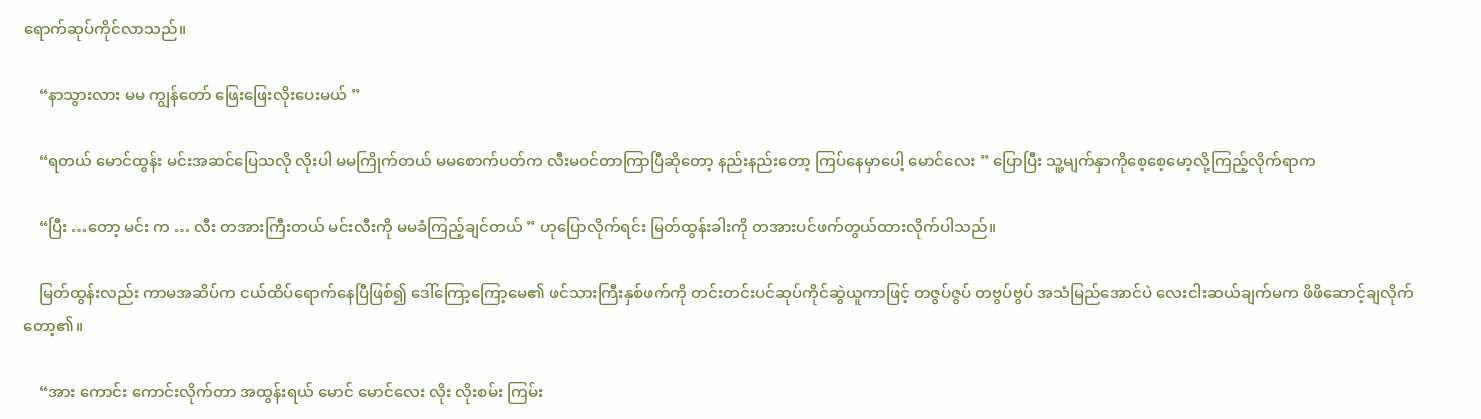ရောက်ဆုပ်ကိုင်လာသည်။

    “နာသွားလား မမ ကျွန်တော် ဖြေးဖြေးလိုးပေးမယ် ”

    “ရတယ် မောင်ထွန်း မင်းအဆင်ပြေသလို လိုးပါ မမကြိုက်တယ် မမစောက်ပတ်က လီးမဝင်တာကြာပြီဆိုတော့ နည်းနည်းတော့ ကြပ်နေမှာပေါ့ မောင်လေး ” ပြောပြီး သူ့မျက်နှာကိုစေ့စေ့မော့လို့ကြည့်လိုက်ရာက

    “ပြီး …တော့ မင်း က … လီး တအားကြီးတယ် မင်းလီးကို မမခံကြည့်ချင်တယ် ” ဟုပြောလိုက်ရင်း မြတ်ထွန်းခါးကို တအားပင်ဖက်တွယ်ထားလိုက်ပါသည်။

    မြတ်ထွန်းလည်း ကာမအဆိပ်က ငယ်ထိပ်ရောက်နေပြီဖြစ်၍ ဒေါ်ကြော့ကြော့မေ၏ ဖင်သားကြီးနှစ်ဖက်ကို တင်းတင်းပင်ဆုပ်ကိုင်ဆွဲယူကာဖြင့် တဇွပ်ဇွပ် တဗွပ်ဗွပ် အသံမြည်အောင်ပဲ လေးငါးဆယ်ချက်မက ဖိဖိဆောင့်ချလိုက်တော့၏။

    “အား ကောင်း ကောင်းလိုက်တာ အထွန်းရယ် မောင် မောင်လေး လိုး လိုးစမ်း ကြမ်း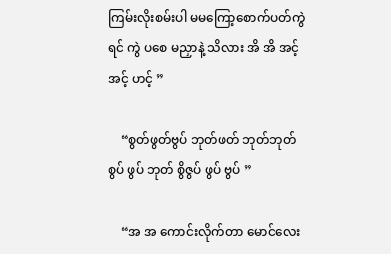ကြမ်းလိုးစမ်းပါ မမကြော့စောက်ပတ်ကွဲရင် ကွဲ ပစေ မညှာနဲ့ သိလား အိ အိ အင့် အင့် ဟင့် ”

    “စွတ်ဖွတ်ဗွပ် ဘုတ်ဖတ် ဘုတ်ဘုတ် စွပ် ဖွပ် ဘုတ် စွိဇွပ် ဖွပ် ဗွပ် ”

    “အ အ ကောင်းလိုက်တာ မောင်လေး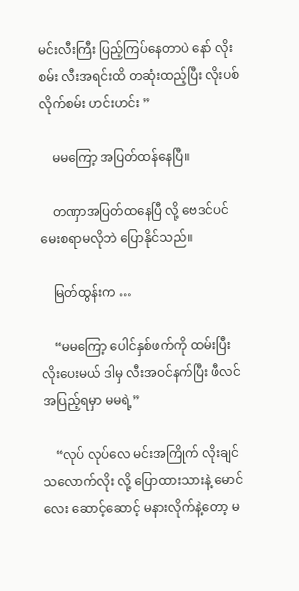မင်းလီးကြီး ပြည့်ကြပ်နေတာပဲ နော် လိုးစမ်း လီးအရင်းထိ တဆုံးထည့်ပြီး လိုးပစ်လိုက်စမ်း ဟင်းဟင်း ”

    မမကြော့ အပြတ်ထန်နေပြီ။

    တဏှာအပြတ်ထနေပြီ လို့ ဗေဒင်ပင်မေးစရာမလိုဘဲ ပြောနိုင်သည်။

    မြတ်ထွန်းက …

    “မမကြော့ ပေါင်နှစ်ဖက်ကို ထမ်းပြီး လိုးပေးမယ် ဒါမှ လီးအဝင်နက်ပြီး ဖီလင်အပြည့်ရမှာ မမရဲ့”

    “လုပ် လုပ်လေ မင်းအကြိုက် လိုးချင်သလောက်လိုး လို့ ပြောထားသားနဲ့ မောင်လေး ဆောင့်ဆောင့် မနားလိုက်နဲ့တော့ မ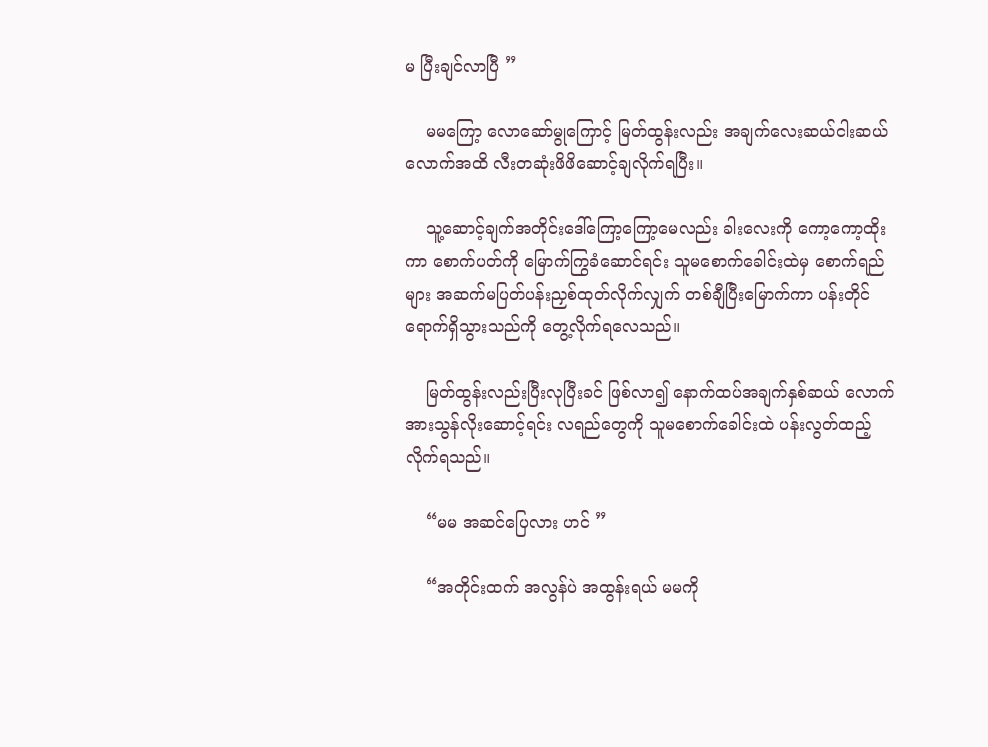မ ပြီးချင်လာပြီ ”

    မမကြော့ လောဆော်မွုကြောင့် မြတ်ထွန်းလည်း အချက်လေးဆယ်ငါးဆယ်လောက်အထိ လီးတဆုံးဖိဖိဆောင့်ချလိုက်ရပြီး။

    သူ့ဆောင့်ချက်အတိုင်းဒေါ်ကြော့ကြော့မေလည်း ခါးလေးကို ကော့ကော့ထိုးကာ စောက်ပတ်ကို မြောက်ကြွခံဆောင်ရင်း သူမစောက်ခေါင်းထဲမှ စောက်ရည်များ အဆက်မပြတ်ပန်းညှစ်ထုတ်လိုက်လျှက် တစ်ချီပြီးမြောက်ကာ ပန်းတိုင်ရောက်ရှိသွားသည်ကို တွေ့လိုက်ရလေသည်။

    မြတ်ထွန်းလည်းပြီးလုပြီးခင် ဖြစ်လာ၍ နောက်ထပ်အချက်နှစ်ဆယ် လောက် အားသွန်လိုးဆောင့်ရင်း လရည်တွေကို သူမစောက်ခေါင်းထဲ ပန်းလွတ်ထည့်လိုက်ရသည်။

    “မမ အဆင်ပြေလား ဟင် ”

    “အတိုင်းထက် အလွန်ပဲ အထွန်းရယ် မမကို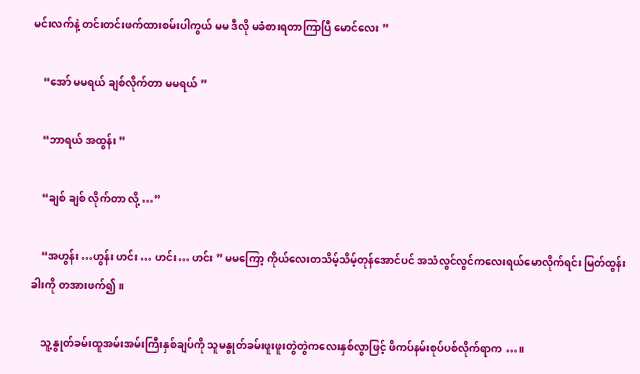မင်းလက်နဲ့ တင်းတင်းဖက်ထားစမ်းပါကွယ် မမ ဒီလို မခံစားရတာကြာပြီ မောင်လေး ”

    “အော် မမရယ် ချစ်လိုက်တာ မမရယ် ”

    “ဘာရယ် အထွန်း ”

    “ချစ် ချစ် လိုက်တာ လို့ …”

    “အဟွန်း …ဟွန်း ဟင်း … ဟင်း… ဟင်း ” မမကြော့ ကိုယ်လေးတသိမ့်သိမ့်တုန်အောင်ပင် အသံလွင်လွင်ကလေးရယ်မောလိုက်ရင်း မြတ်ထွန်းခါးကို တအားဖက်၍။

    သူ့နွုတ်ခမ်းထူအမ်းအမ်းကြီးနှစ်ချပ်ကို သူမနွုတ်ခမ်းဖူးဖူးတွဲတွဲကလေးနှစ်လွာဖြင့် ဖိကပ်နမ်းစုပ်ပစ်လိုက်ရာက …။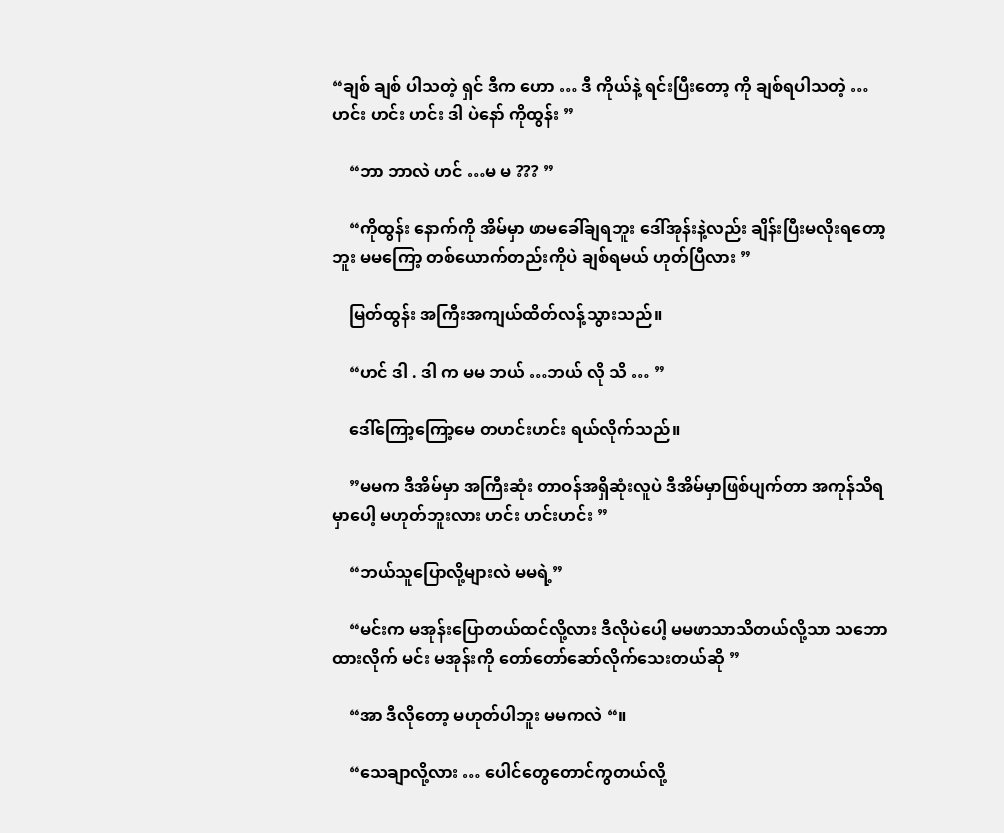“ချစ် ချစ် ပါသတဲ့ ရှင် ဒီက ဟော … ဒီ ကိုယ်နဲ့ ရင်းပြီးတော့ ကို ချစ်ရပါသတဲ့ …ဟင်း ဟင်း ဟင်း ဒါ ပဲနော် ကိုထွန်း ”

    “ဘာ ဘာလဲ ဟင် …မ မ ??? ”

    “ကိုထွန်း နောက်ကို အိမ်မှာ ဖာမခေါ်ချရဘူး ဒေါ်အုန်းနဲ့လည်း ချိန်းပြီးမလိုးရတော့ ဘူး မမကြော့ တစ်ယောက်တည်းကိုပဲ ချစ်ရမယ် ဟုတ်ပြီလား ”

    မြတ်ထွန်း အကြီးအကျယ်ထိတ်လန့်သွားသည်။

    “ဟင် ဒါ . ဒါ က မမ ဘယ် …ဘယ် လို သိ … ”

    ဒေါ်ကြော့ကြော့မေ တဟင်းဟင်း ရယ်လိုက်သည်။

    ”မမက ဒီအိမ်မှာ အကြီးဆုံး တာဝန်အရှိဆုံးလူပဲ ဒီအိမ်မှာဖြစ်ပျက်တာ အကုန်သိရမှာပေါ့ မဟုတ်ဘူးလား ဟင်း ဟင်းဟင်း ”

    “ဘယ်သူပြောလို့များလဲ မမရဲ့”

    “မင်းက မအုန်းပြောတယ်ထင်လို့လား ဒီလိုပဲပေါ့ မမဖာသာသိတယ်လို့သာ သဘောထားလိုက် မင်း မအုန်းကို တော်တော်ဆော်လိုက်သေးတယ်ဆို ”

    “အာ ဒီလိုတော့ မဟုတ်ပါဘူး မမကလဲ “။

    “သေချာလို့လား … ပေါင်တွေတောင်ကွတယ်လို့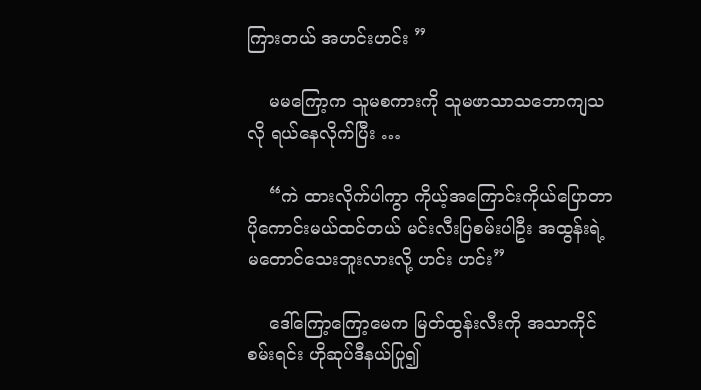ကြားတယ် အဟင်းဟင်း ”

    မမကြော့က သူမစကားကို သူမဖာသာသဘောကျသလို ရယ်နေလိုက်ပြီး …

    “ကဲ ထားလိုက်ပါကွာ ကိုယ့်အကြောင်းကိုယ်ပြောတာပိုကောင်းမယ်ထင်တယ် မင်းလီးပြစမ်းပါဦး အထွန်းရဲ့ မတောင်သေးဘူးလားလို့ ဟင်း ဟင်း”

    ဒေါ်ကြော့ကြော့မေက မြတ်ထွန်းလီးကို အသာကိုင်စမ်းရင်း ဟိုဆုပ်ဒီနယ်ပြု၍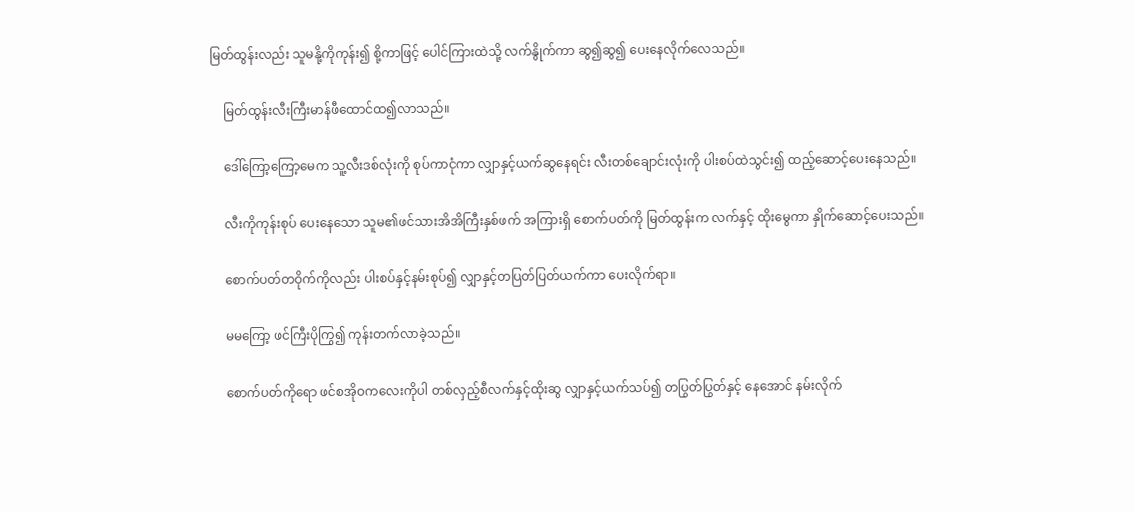မြတ်ထွန်းလည်း သူမနို့ကိုကုန်း၍ စို့ကာဖြင့် ပေါင်ကြားထဲသို့ လက်နွိုက်ကာ ဆွ၍ဆွ၍ ပေးနေလိုက်လေသည်။

    မြတ်ထွန်းလီးကြီးမာန်ဖီထောင်ထ၍လာသည်။

    ဒေါ်ကြော့ကြော့မေက သူ့လီးဒစ်လုံးကို စုပ်ကာငုံကာ လျှာနှင့်ယက်ဆွနေရင်း လီးတစ်ချောင်းလုံးကို ပါးစပ်ထဲသွင်း၍ ထည့်ဆောင့်ပေးနေသည်။

    လီးကိုကုန်းစုပ် ပေးနေသော သူမ၏ဖင်သားအိအိကြီးနှစ်ဖက် အကြားရှိ စောက်ပတ်ကို မြတ်ထွန်းက လက်နှင့် ထိုးမွေကာ နှိုက်ဆောင့်ပေးသည်။

    စောက်ပတ်တဝိုက်ကိုလည်း ပါးစပ်နှင့်နမ်းစုပ်၍ လျှာနှင့်တပြတ်ပြတ်ယက်ကာ ပေးလိုက်ရာ။

    မမကြော့ ဖင်ကြီးပိုကြွ၍ ကုန်းတက်လာခဲ့သည်။

    စောက်ပတ်ကိုရော ဖင်စအိုဝကလေးကိုပါ တစ်လှည့်စီလက်နှင့်ထိုးဆွ လျှာနှင့်ယက်သပ်၍ တပြွတ်ပြွတ်နှင့် နေအောင် နမ်းလိုက်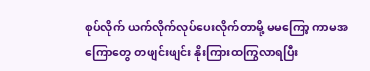စုပ်လိုက် ယက်လိုက်လုပ်ပေးလိုက်တာမို့ မမကြော့ ကာမအကြောတွေ တဖျင်းဖျင်း နိုးကြားထကြွလာရပြီး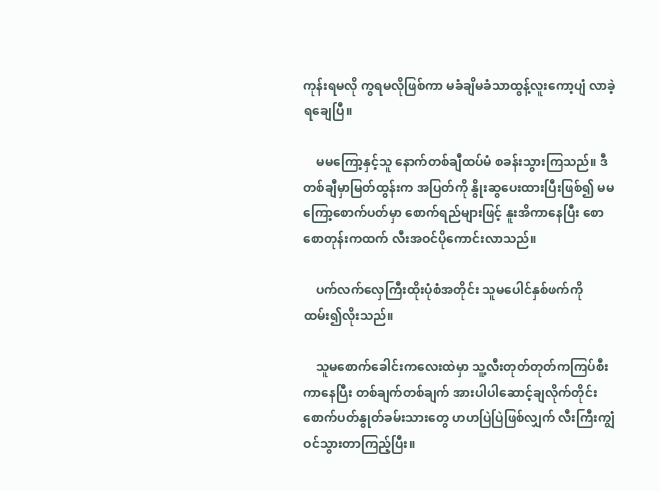ကုန်းရမလို ကွရမလိုဖြစ်ကာ မခံချိမခံသာထွန့်လူးကော့ပျံ လာခဲ့ရချေပြီ။

    မမကြော့နှင့်သူ နောက်တစ်ချီထပ်မံ စခန်းသွားကြသည်။ ဒီတစ်ချီမှာမြတ်ထွန်းက အပြတ်ကို နွိုးဆွပေးထားပြီးဖြစ်၍ မမကြော့စောက်ပတ်မှာ စောက်ရည်များဖြင့် နူးအိကာနေပြီး စောစောတုန်းကထက် လီးအဝင်ပိုကောင်းလာသည်။

    ပက်လက်လှေကြီးထိုးပုံစံအတိုင်း သူမပေါင်နှစ်ဖက်ကို ထမ်း၍လိုးသည်။

    သူမစောက်ခေါင်းကလေးထဲမှာ သူ့လီးတုတ်တုတ်ကကြပ်စီးကာနေပြီး တစ်ချက်တစ်ချက် အားပါပါဆောင့်ချလိုက်တိုင်း စောက်ပတ်နွုတ်ခမ်းသားတွေ ဟဟပြဲပြဲဖြစ်လျှက် လီးကြီးကျွံဝင်သွားတာကြည့်ပြီး။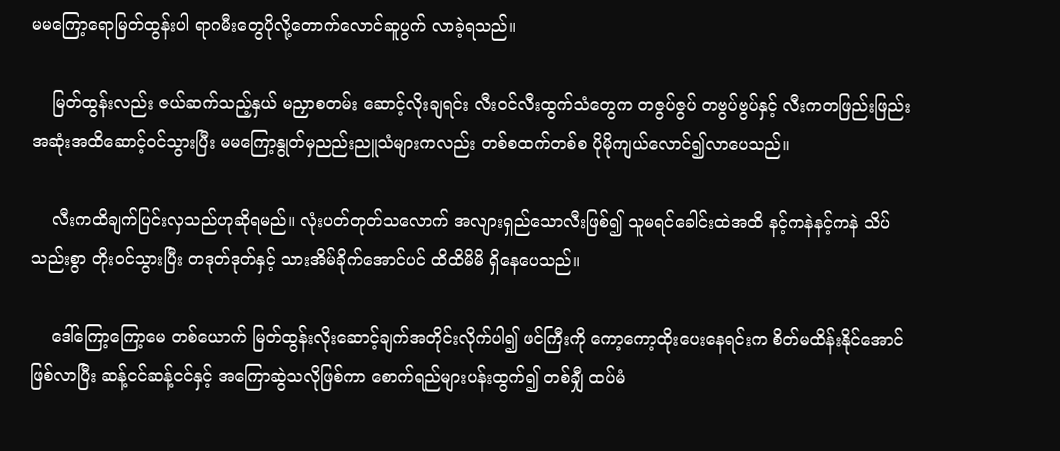မမကြော့ရောမြတ်ထွန်းပါ ရာဂမီးတွေပိုလို့တောက်လောင်ဆူပွက် လာခဲ့ရသည်။

    မြတ်ထွန်းလည်း ဇယ်ဆက်သည့်နှယ် မညှာစတမ်း ဆောင့်လိုးချရင်း လီးဝင်လီးထွက်သံတွေက တဇွပ်ဇွပ် တဗွပ်ဗွပ်နှင့် လီးကတဖြည်းဖြည်း အဆုံးအထိဆောင့်ဝင်သွားပြီး မမကြော့နွုတ်မှညည်းညူသံများကလည်း တစ်စထက်တစ်စ ပိုမိုကျယ်လောင်၍လာပေသည်။

    လီးကထိချက်ပြင်းလှသည်ဟုဆိုရမည်။ လုံးပတ်တုတ်သလောက် အလျားရှည်သောလီးဖြစ်၍ သူမရင်ခေါင်းထဲအထိ နင့်ကနဲနင့်ကနဲ သိပ်သည်းစွာ တိုးဝင်သွားပြီး တဒုတ်ဒုတ်နှင့် သားအိမ်ခိုက်အောင်ပင် ထိထိမိမိ ရှိနေပေသည်။

    ဒေါ်ကြော့ကြော့မေ တစ်ယောက် မြတ်ထွန်းလိုးဆောင့်ချက်အတိုင်းလိုက်ပါ၍ ဖင်ကြီးကို ကော့ကော့ထိုးပေးနေရင်းက စိတ်မထိန်းနိုင်အောင်ဖြစ်လာပြီး ဆန့်ငင်ဆန့်ငင်နှင့် အကြောဆွဲသလိုဖြစ်ကာ စောက်ရည်များပန်းထွက်၍ တစ်ချှီ ထပ်မံ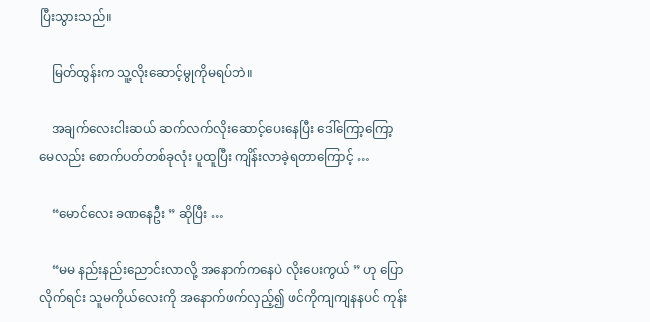ပြီးသွားသည်။

    မြတ်ထွန်းက သူ့လိုးဆောင့်မွုကိုမရပ်ဘဲ။

    အချက်လေးငါးဆယ် ဆက်လက်လိုးဆောင့်ပေးနေပြီး ဒေါ်ကြော့ကြော့မေလည်း စောက်ပတ်တစ်ခုလုံး ပူထူပြီး ကျိန်းလာခဲ့ရတာကြောင့် …

    “မောင်လေး ခဏနေဦး ” ဆိုပြီး …

    “မမ နည်းနည်းညောင်းလာလို့ အနောက်ကနေပဲ လိုးပေးကွယ် ” ဟု ပြောလိုက်ရင်း သူမကိုယ်လေးကို အနောက်ဖက်လှည့်၍ ဖင်ကိုကျကျနနပင် ကုန်း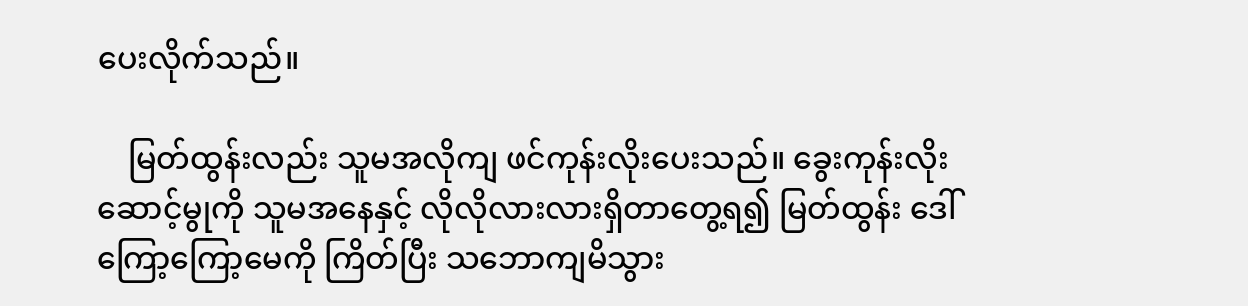ပေးလိုက်သည်။

    မြတ်ထွန်းလည်း သူမအလိုကျ ဖင်ကုန်းလိုးပေးသည်။ ခွေးကုန်းလိုးဆောင့်မွုကို သူမအနေနှင့် လိုလိုလားလားရှိတာတွေ့ရ၍ မြတ်ထွန်း ဒေါ်ကြော့ကြော့မေကို ကြိတ်ပြီး သဘောကျမိသွား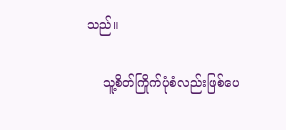သည်။

    သူ့စိတ်ကြိုက်ပုံစံလည်းဖြစ်ပေ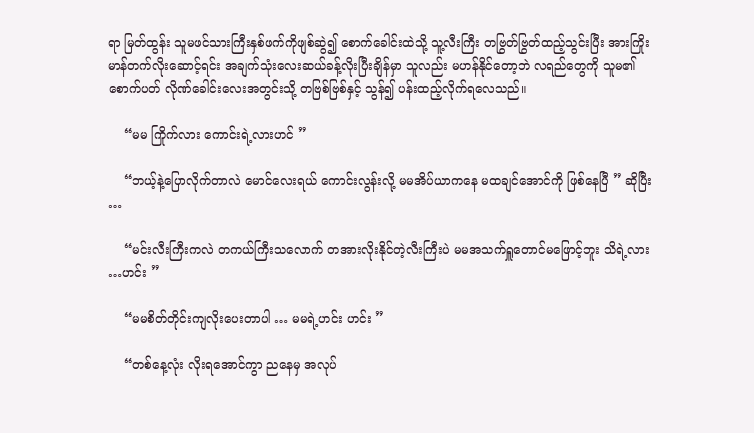ရာ မြတ်ထွန်း သူမဖင်သားကြီးနှစ်ဖက်ကိုဖျစ်ဆွဲ၍ စောက်ခေါင်းထဲသို့ သူ့လီးကြီး တဗြွတ်ဗြွတ်ထည့်သွင်းပြီး အားကြိုးမာန်တက်လိုးဆောင့်ရင်း အချက်သုံးလေးဆယ်ခန့်လိုးပြီးချိန်မှာ သူလည်း မဟန်နိုင်တော့ဘဲ လရည်တွေကို သူမ၏ စောက်ပတ် လိုဏ်ခေါင်းလေးအတွင်းသို့ တဗြစ်ဗြစ်နှင့် သွန်၍ ပန်းထည့်လိုက်ရလေသည်။

    “မမ ကြိုက်လား ကောင်းရဲ့လားဟင် ”

    “ဘယ့်နဲ့ပြောလိုက်တာလဲ မောင်လေးရယ် ကောင်းလွန်းလို့ မမအိပ်ယာကနေ မထချင်အောင်ကို ဖြစ်နေပြီ ” ဆိုပြီး …

    “မင်းလီးကြီးကလဲ တကယ်ကြီးသလောက် တအားလိုးနိုင်တဲ့လီးကြီးပဲ မမအသက်ရှူတောင်မဖြောင့်ဘူး သိရဲ့လား …ဟင်း ”

    “မမစိတ်တိုင်းကျလိုးပေးတာပါ … မမရဲ့ဟင်း ဟင်း ”

    “တစ်နေ့လုံး လိုးရအောင်ကွာ ညနေမှ အလုပ်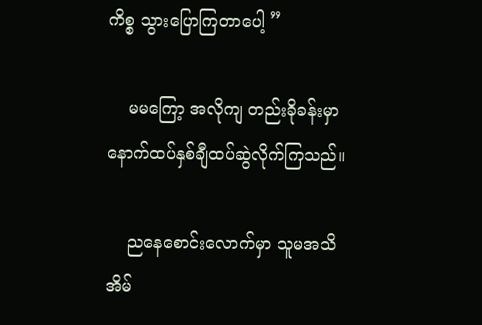ကိစ္စ သွားပြောကြတာပေါ့ ”

    မမကြော့ အလိုကျ တည်းခိုခန်းမှာ နောက်ထပ်နှစ်ချီထပ်ဆွဲလိုက်ကြသည်။

    ညနေစောင်းလောက်မှာ သူမအသိအိမ်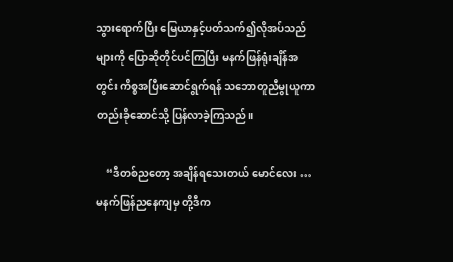သွားရောက်ပြီး မြေယာနှင့်ပတ်သက်၍လိုအပ်သည်များကို ပြောဆိုတိုင်ပင်ကြပြီး မနက်ဖြန်ရုံးချိန်အတွင်း ကိစ္စအပြီးဆောင်ရွက်ရန် သဘောတူညီမွုယူကာ တည်းခိုဆောင်သို့ ပြန်လာခဲ့ကြသည်။

    “ဒီတစ်ညတော့ အချိန်ရသေးတယ် မောင်လေး … မနက်ဖြန်ညနေကျမှ တို့ဒီက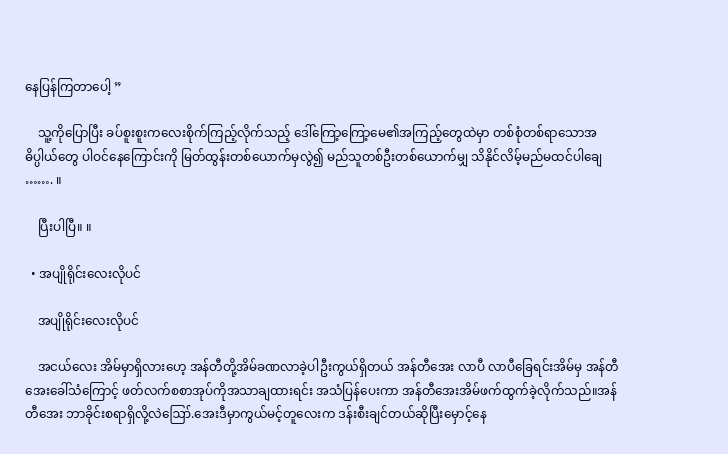နေပြန်ကြတာပေါ့ ”

    သူ့ကိုပြောပြီး ခပ်စူးစူးကလေးစိုက်ကြည့်လိုက်သည့် ဒေါ်ကြော့ကြော့မေ၏အကြည့်တွေထဲမှာ တစ်စုံတစ်ရာသောအဓိပ္ပါယ်တွေ ပါဝင်နေကြောင်းကို မြတ်ထွန်းတစ်ယောက်မှလွဲ၍ မည်သူတစ်ဦးတစ်ယောက်မျှ သိနိုင်လိမ့်မည်မထင်ပါချေ ……. ။

    ပြီးပါပြီ။ ။

  • အပျိုရိုင်းလေးလိုပင်

    အပျိုရိုင်းလေးလိုပင်

    အငယ်လေး အိမ်မှာရှိလားဟေ့ အန်တီတို့အိမ်ခဏလာခဲ့ပါဦးကွယ်ရှိတယ် အန်တီအေး လာပီ လာပီခြေရင်းအိမ်မှ အန်တီအေးခေါ်သံကြောင့် ဖတ်လက်စစာအုပ်ကိုအသာချထားရင်း အသံပြန်ပေးကာ အန်တီအေးအိမ်ဖက်ထွက်ခဲ့လိုက်သည်။အန်တီအေး ဘာခိုင်းစရာရှိလို့လဲဪ.အေးဒီမှာကွယ်မင့်တူလေးက ဒန်းစီးချင်တယ်ဆိုပြီးမှောင့်နေ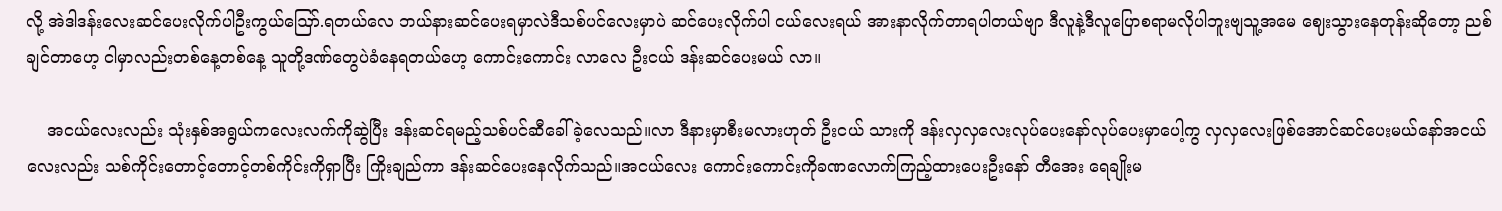လို့ အဲဒါဒန်းလေးဆင်ပေးလိုက်ပါဦးကွယ်ဪ.ရတယ်လေ ဘယ်နားဆင်ပေးရမှာလဲဒီသစ်ပင်လေးမှာပဲ ဆင်ပေးလိုက်ပါ ငယ်လေးရယ် အားနာလိုက်တာရပါတယ်ဗျာ ဒီလူနဲ့ဒီလူပြောစရာမလိုပါဘူးဗျသူ့အမေ ဈေးသွားနေတုန်းဆိုတော့ ညစ်ချင်တာဟေ့ ငါမှာလည်းတစ်နေ့တစ်နေ့ သူတို့ဒဏ်တွေပဲခံနေရတယ်ဟေ့ ကောင်းကောင်း လာလေ ဦးငယ် ဒန်းဆင်ပေးမယ် လာ။

    အငယ်လေးလည်း သုံးနှစ်အရွယ်ကလေးလက်ကိုဆွဲပြီး ဒန်းဆင်ရမည့်သစ်ပင်ဆီခေါ်ခဲ့လေသည်။လာ ဒီနားမှာစီးမလားဟုတ် ဦးငယ် သားကို ဒန်းလှလှလေးလုပ်ပေးနော်လုပ်ပေးမှာပေါ့ကွ လှလှလေးဖြစ်အောင်ဆင်ပေးမယ်နော်အငယ်လေးလည်း သစ်ကိုင်းတောင့်တောင့်တစ်ကိုင်းကိုရှာပြီး ကြိုးချည်ကာ ဒန်းဆင်ပေးနေလိုက်သည်။အငယ်လေး ကောင်းကောင်းကိုခဏလောက်ကြည့်ထားပေးဦးနော် တီအေး ရေချိုးမ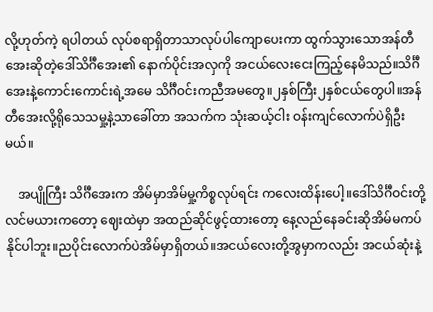လို့ဟုတ်ကဲ့ ရပါတယ် လုပ်စရာရှိတာသာလုပ်ပါကျောပေးကာ ထွက်သွားသောအန်တီအေးဆိုတဲ့ဒေါ်သိင်္ဂီအေး၏ နောက်ပိုင်းအလှကို အငယ်လေးငေးကြည့်နေမိသည်။သိင်္ဂီအေးနဲ့ကောင်းကောင်းရဲ့အမေ သိင်္ဂီဝင်းကညီအမတွေ။၂နှစ်ကြီး၂နှစ်ငယ်တွေပါ။အန်တီအေးလို့ရိုသေသမှု့နဲ့သာခေါ်တာ အသက်က သုံးဆယ့်ငါး ဝန်းကျင်လောက်ပဲရှိဦးမယ်။

    အပျိုကြီး သိင်္ဂီအေးက အိမ်မှာအိမ်မှု့ကိစ္စလုပ်ရင်း ကလေးထိန်းပေါ့။ဒေါ်သိင်္ဂီဝင်းတို့လင်မယားကတော့ ဈေးထဲမှာ အထည်ဆိုင်ဖွင့်ထားတော့ နေ့လည်နေခင်းဆိုအိမ်မကပ်နိုင်ပါဘူး။ညပိုင်းလောက်ပဲအိမ်မှာရှိတယ်။အငယ်လေးတို့အွမှာကလည်း အငယ်ဆုံးနဲ့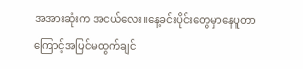အအားဆုံးက အငယ်လေး။နေ့ခင်းပိုင်းတွေမှာနေပူတာကြောင့်အပြင်မထွက်ချင်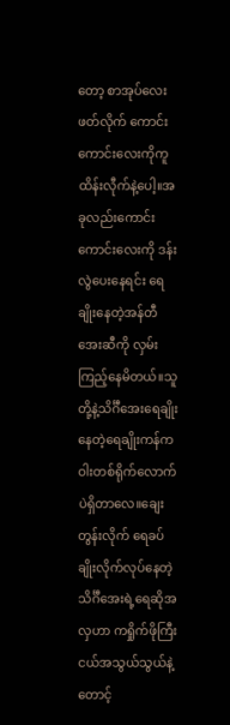တော့ စာအုပ်လေးဖတ်လိုက် ကောင်းကောင်းလေးကိုကူထိန်းလီုက်နဲ့ပေါ့။အခုလည်းကောင်းကောင်းလေးကို ဒန်းလွဲပေးနေရင်း ရေချိုးနေတဲ့အန်တီအေးဆီကို လှမ်းကြည့်နေမိတယ်။သူတို့နဲ့သိင်္ဂီအေးရေချိုးနေတဲ့ရေချိုးကန်က ဝါးတစ်ရိုက်လောက်ပဲရှိတာလေ။ချေးတွန်းလိုက် ရေခပ်ချိုးလိုက်လုပ်နေတဲ့ သိင်္ဂီအေးရဲ့ရေဆိုအလှဟာ ကရှိုက်ဖိုကြီးငယ်အသွယ်သွယ်နဲ့ တောင့်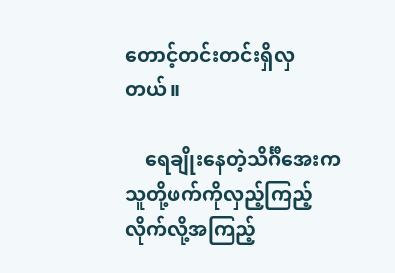တောင့်တင်းတင်းရှိလှတယ်။

    ရေချိုးနေတဲ့သိင်္ဂီအေးက သူတို့ဖက်ကိုလှည့်ကြည့်လိုက်လို့အကြည့်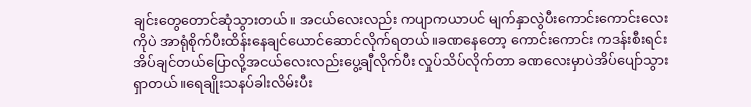ချင်းတွေတောင်ဆုံသွားတယ်။ အငယ်လေးလည်း ကပျာကယာပင် မျက်နှာလွဲပီးကောင်းကောင်းလေးကိုပဲ အာရုံစိုက်ပီးထိန်းနေချင်ယောင်ဆောင်လိုက်ရတယ်။ခဏနေတော့ ကောင်းကောင်း ကဒန်းစီးရင်းအိပ်ချင်တယ်ပြောလို့အငယ်လေးလည်းပွေ့ချီလိုက်ပီး လှုပ်သိပ်လိုက်တာ ခဏလေးမှာပဲအိပ်ပျော်သွားရှာတယ်။ရေချိုးသနပ်ခါးလိမ်းပီး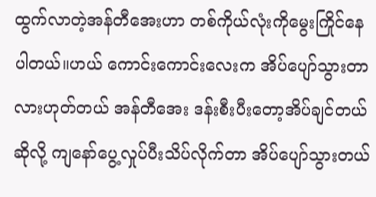ထွက်လာတဲ့အန်တီအေးဟာ တစ်ကိုယ်လုံးကိုမွေးကြိုင်နေပါတယ်။ဟယ် ကောင်းကောင်းလေးက အိပ်ပျော်သွားတာလားဟုတ်တယ် အန်တီအေး ဒန်းစီးပီးတော့အိပ်ချင်တယ်ဆိုလို့ ကျနော်ပွေ့လှုပ်ပီးသိပ်လိုက်တာ အိပ်ပျော်သွားတယ်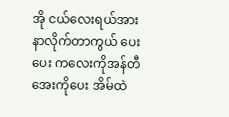အို ငယ်လေးရယ်အားနာလိုက်တာကွယ် ပေး ပေး ကလေးကိုအန်တီအေးကိုပေး အိမ်ထဲ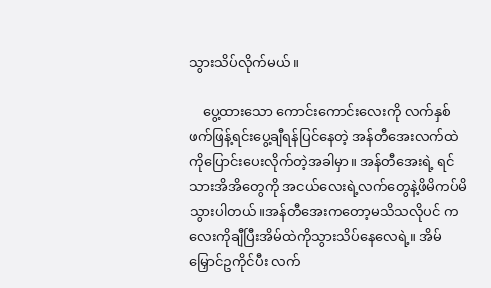သွားသိပ်လိုက်မယ်။

    ပွေ့ထားသော ကောင်းကောင်းလေးကို လက်နှစ်ဖက်ဖြန့်ရင်းပွေ့ချီရန်ပြင်နေတဲ့ အန်တီအေးလက်ထဲကိုပြောင်းပေးလိုက်တဲ့အခါမှာ။ အန်တီအေးရဲ့ ရင်သားအိအိတွေကို အငယ်လေးရဲ့လက်တွေနဲ့ဖိမိကပ်မိသွားပါတယ်။အန်တီအေးကတော့မသိသလိုပင် ကလေးကိုချီပြီးအိမ်ထဲကိုသွားသိပ်နေလေရဲ့။ အိမ်မြှောင်ဥကိုင်ပီး လက်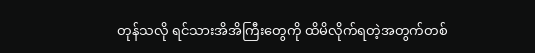တုန်သလို ရင်သားအိအိကြီးတွေကို ထိမိလိုက်ရတဲ့အတွက်တစ်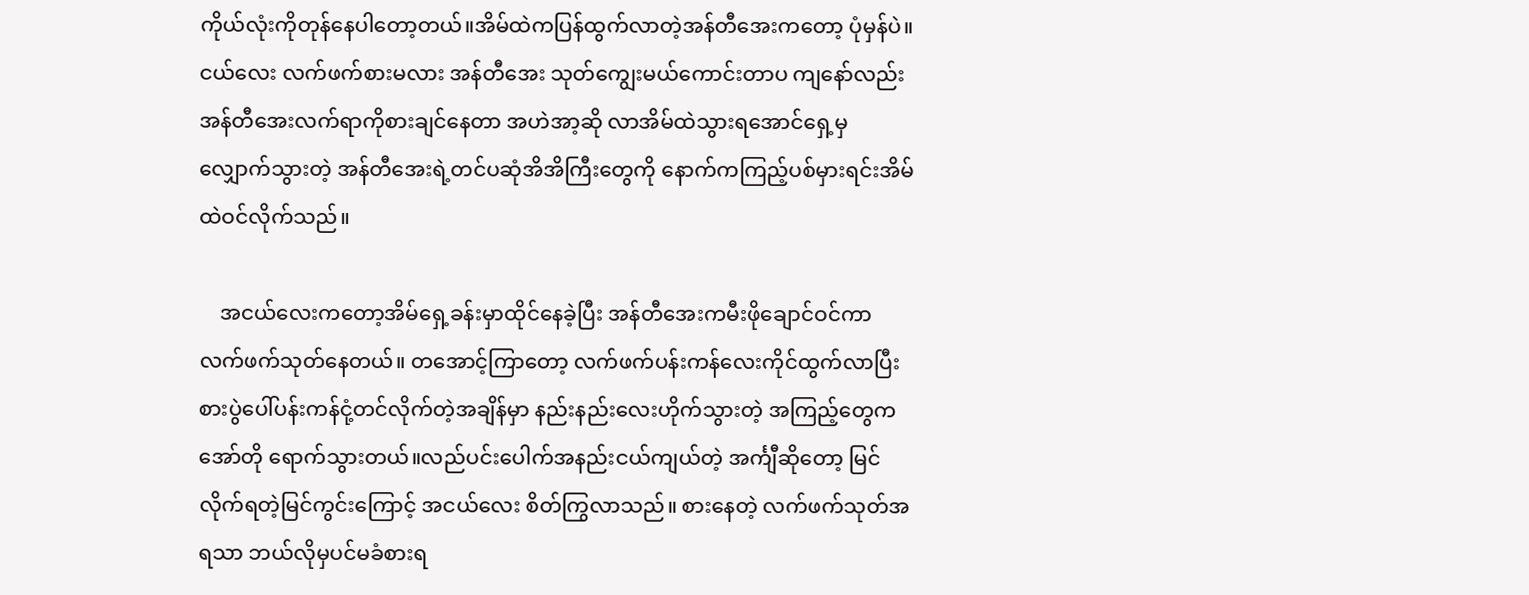ကိုယ်လုံးကိုတုန်နေပါတော့တယ်။အိမ်ထဲကပြန်ထွက်လာတဲ့အန်တီအေးကတော့ ပုံမှန်ပဲ။ငယ်လေး လက်ဖက်စားမလား အန်တီအေး သုတ်ကျွေးမယ်ကောင်းတာပ ကျနော်လည်းအန်တီအေးလက်ရာကိုစားချင်နေတာ အဟဲအာ့ဆို လာအိမ်ထဲသွားရအောင်ရှေ့မှလျှောက်သွားတဲ့ အန်တီအေးရဲ့တင်ပဆုံအိအိကြီးတွေကို နောက်ကကြည့်ပစ်မှားရင်းအိမ်ထဲဝင်လိုက်သည်။

    အငယ်လေးကတော့အိမ်ရှေ့ခန်းမှာထိုင်နေခဲ့ပြီး အန်တီအေးကမီးဖိုချောင်ဝင်ကာလက်ဖက်သုတ်နေတယ်။ တအောင့်ကြာတော့ လက်ဖက်ပန်းကန်လေးကိုင်ထွက်လာပြီး စားပွဲပေါ်ပန်းကန်ငုံ့တင်လိုက်တဲ့အချိန်မှာ နည်းနည်းလေးဟိုက်သွားတဲ့ အကြည့်တွေကအော်တို ရောက်သွားတယ်။လည်ပင်းပေါက်အနည်းငယ်ကျယ်တဲ့ အင်္ကျီဆိုတော့ မြင်လိုက်ရတဲ့မြင်ကွင်းကြောင့် အငယ်လေး စိတ်ကြွလာသည်။ စားနေတဲ့ လက်ဖက်သုတ်အရသာ ဘယ်လိုမှပင်မခံစားရ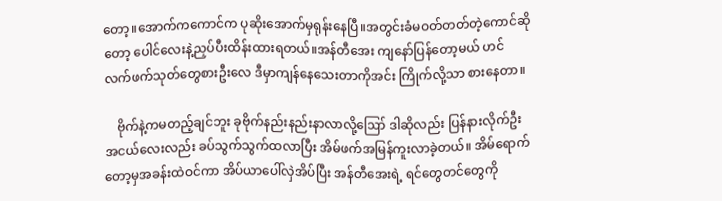တော့။အောက်ကကောင်က ပုဆိုးအောက်မှရုန်းနေပြီ။အတွင်းခံမဝတ်တတ်တဲ့ကောင်ဆိုတော့ ပေါင်လေးနဲ့ညှပ်ပီးထိန်းထားရတယ်။အန်တီအေး ကျနော်ပြန်တော့မယ် ဟင် လက်ဖက်သုတ်တွေစားဦးလေ ဒီမှာကျန်နေသေးတာကိုအင်း ကြိုက်လို့သာ စားနေတာ။

    ဗိုက်နဲ့ကမတည့်ချင်ဘူး ခုဗိုက်နည်းနည်းနာလာလို့ဪ ဒါဆိုလည်း ပြန်နားလိုက်ဦးအငယ်လေးလည်း ခပ်သွက်သွက်ထလာပြီး အိမ်ဖက်အမြန်ကူးလာခဲ့တယ်။ အိမ်ရောက်တော့မှအခန်းထဲဝင်ကာ အိပ်ယာပေါ်လှဲအိပ်ပြီး အန်တီအေးရဲ့ ရင်တွေတင်တွေကို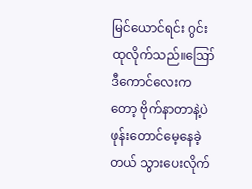မြင်ယောင်ရင်း ဂွင်းထုလိုက်သည်။ဪ ဒီကောင်လေးကတော့ ဗိုက်နာတာနဲ့ပဲ ဖုန်းတောင်မေ့နေခဲ့တယ် သွားပေးလိုက်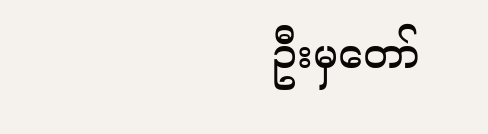ဦးမှတော်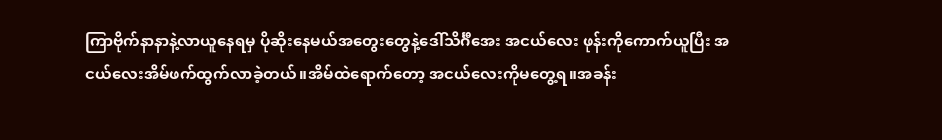ကြာဗိုက်နာနာနဲ့လာယူနေရမှ ပိုဆိုးနေမယ်အတွေးတွေနဲ့ဒေါ်သိင်္ဂီအေး အငယ်လေး ဖုန်းကိုကောက်ယူပြီး အငယ်လေးအိမ်ဖက်ထွက်လာခဲ့တယ်။အိမ်ထဲရောက်တော့ အငယ်လေးကိုမတွေ့ရ။အခန်း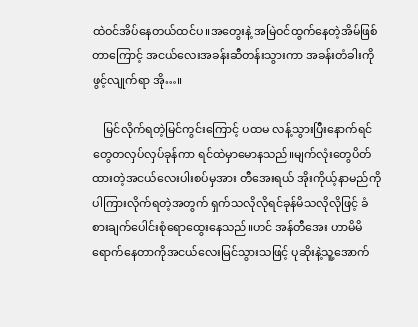ထဲဝင်အိပ်နေတယ်ထင်ပ။အတွေးနဲ့ အမြဲဝင်ထွက်နေတဲ့အိမ်ဖြစ်တာကြောင့် အငယ်လေးအခန်းဆီတန်းသွားကာ အခန်းတံခါးကိုဖွင့်လျုက်ရာ အို…။

    မြင်လိုက်ရတဲ့မြင်ကွင်းကြောင့် ပထမ လန့်သွားပြီးနောက်ရင်တွေတလှပ်လှပ်ခုန်ကာ ရင်ထဲမှာမောနသည်။မျက်လုံးတွေပိတ်ထားတဲ့အငယ်လေးပါးစပ်မှအား တီအေးရယ် အိုးကိုယ့်နာမည်ကိုပါကြားလိုက်ရတဲ့အတွက် ရှက်သလိုလိုရင်ခုန်မိသလိုလိုဖြင့် ခံစားချက်ပေါင်းစုံရောထွေးနေသည်။ဟင် အန်တီအေး ဟာမိမိရောက်နေတာကိုအငယ်လေးမြင်သွားသဖြင့် ပုဆိုးနဲ့သူ့အောက်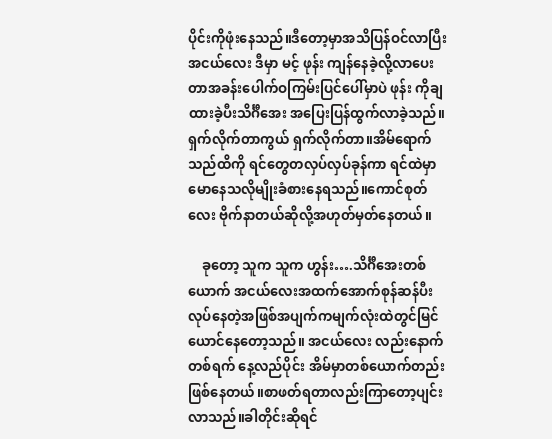ပိုင်းကိုဖုံးနေသည်။ဒီတော့မှာအသိပြန်ဝင်လာပြီးအငယ်လေး ဒီမှာ မင့် ဖုန်း ကျန်နေခဲ့လို့လာပေးတာအခန်းပေါက်ဝကြမ်းပြင်ပေါ်မှာပဲ ဖုန်း ကိုချထားခဲ့ပီးသိင်္ဂီအေး အပြေးပြန်ထွက်လာခဲ့သည်။ရှက်လိုက်တာကွယ် ရှက်လိုက်တာ။အိမ်ရောက်သည်ထိကို ရင်တွေတလှပ်လှပ်ခုန်ကာ ရင်ထဲမှာမောနေသလိုမျိုးခံစားနေရသည်။ကောင်စုတ်လေး ဗိုက်နာတယ်ဆိုလို့အဟုတ်မှတ်နေတယ်။

    ခုတော့ သူက သူက ဟွန်း….သိင်္ဂီအေးတစ်ယောက် အငယ်လေးအထက်အောက်စုန်ဆန်ပီးလုပ်နေတဲ့အဖြစ်အပျက်ကမျက်လုံးထဲတွင်မြင်ယောင်နေတော့သည်။ အငယ်လေး လည်းနောက်တစ်ရက် နေ့လည်ပိုင်း အိမ်မှာတစ်ယောက်တည်းဖြစ်နေတယ်။စာဖတ်ရတာလည်းကြာတော့ပျင်းလာသည်။ခါတိုင်းဆိုရင်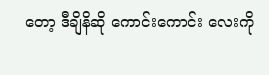တော့ ဒီချိနိဆို ကောင်းကောင်း လေးကို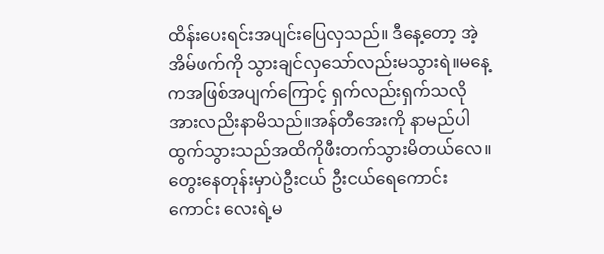ထိန်းပေးရင်းအပျင်းပြေလှသည်။ ဒီနေ့တော့ အဲ့အိမ်ဖက်ကို သွားချင်လှသော်လည်းမသွားရဲ။မနေ့ကအဖြစ်အပျက်ကြောင့် ရှက်လည်းရှက်သလိုအားလညိးနာမိသည်။အန်တီအေးကို နာမည်ပါထွက်သွားသည်အထိကိုဖီးတက်သွားမိတယ်လေ။တွေးနေတုန်းမှာပဲဦးငယ် ဦးငယ်ရေကောင်းကောင်း လေးရဲ့မ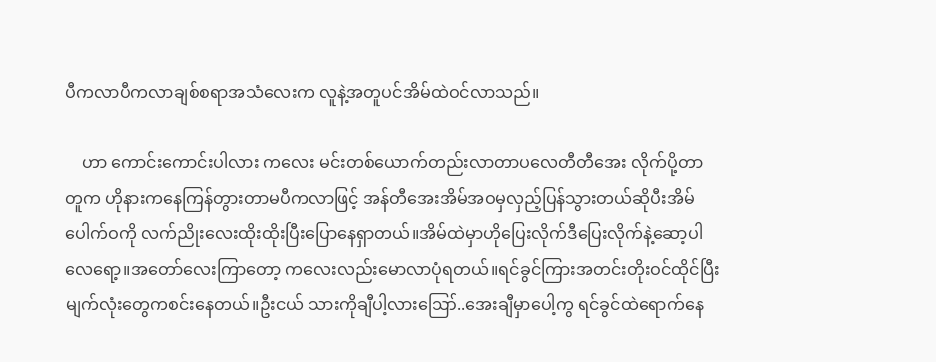ပီကလာပီကလာချစ်စရာအသံလေးက လူနဲ့အတူပင်အိမ်ထဲဝင်လာသည်။

    ဟာ ကောင်းကောင်းပါလား ကလေး မင်းတစ်ယောက်တည်းလာတာပလေတီတီအေး လိုက်ပို့တာ တူက ဟိုနားကနေကြန်တွားတာမပီကလာဖြင့် အန်တီအေးအိမ်အဝမှလှည့်ပြန်သွားတယ်ဆိုပီးအိမ်ပေါက်ဝကို လက်ညိုးလေးထိုးထိုးပြီးပြောနေရှာတယ်။အိမ်ထဲမှာဟိုပြေးလိုက်ဒီပြေးလိုက်နဲ့ဆော့ပါလေရော့။အတော်လေးကြာတော့ ကလေးလည်းမောလာပုံရတယ်။ရင်ခွင်ကြားအတင်းတိုးဝင်ထိုင်ပြီးမျက်လုံးတွေကစင်းနေတယ်။ဦးငယ် သားကိုချီပါ့လားဪ..အေးချီမှာပေါ့ကွ ရင်ခွင်ထဲရောက်နေ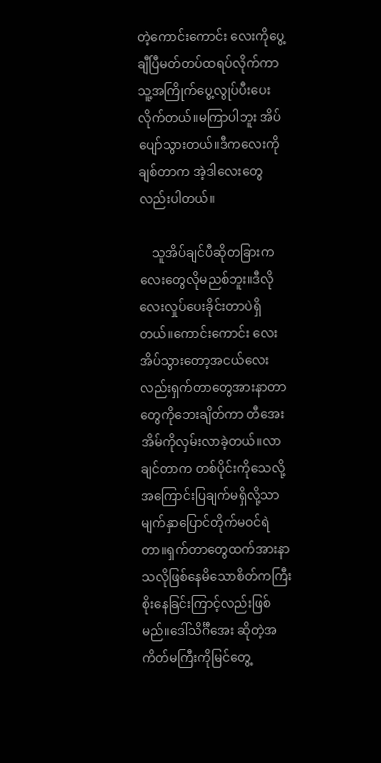တဲ့ကောင်းကောင်း လေးကိုပွေ့ချီပြီမတ်တပ်ထရပ်လိုက်ကာ သူ့အကြိုက်ပွေ့လွုပ်ပီးပေးလိုက်တယ်။မကြာပါဘူး အိပ်ပျော်သွားတယ်။ဒီကလေးကိုချစ်တာက အဲ့ဒါလေးတွေလည်းပါတယ်။

    သူအိပ်ချင်ပီဆိုတခြားကလေးတွေလိုမညစ်ဘူး။ဒီလိုလေးလှုပ်ပေးခိုင်းတာပဲရှိတယ်။ကောင်းကောင်း လေးအိပ်သွားတော့အငယ်လေးလည်းရှက်တာတွေအားနာတာတွေကိုဘေးချိတ်ကာ တီအေးအိမ်ကိုလှမ်းလာခဲ့တယ်။လာချင်တာက တစ်ပိုင်းကိုသေလို့ အကြောင်းပြချက်မရှိလို့သာ မျက်နှာပြောင်တိုက်မဝင်ရဲတာ။ရှက်တာတွေထက်အားနာသလိုဖြစ်နေမိသောစိတ်ကကြီးစိုးနေခြင်းကြာင့်လည်းဖြစ်မည်။ဒေါ်သိင်္ဂီအေး ဆိုတဲ့အကိတ်မကြီးကိုမြင်တွေ့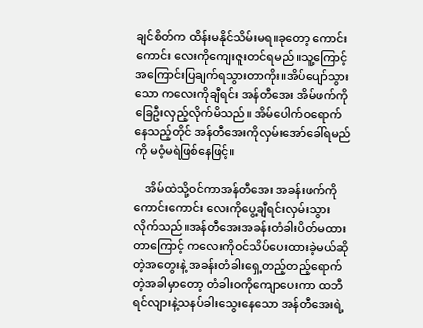ချင်စိတ်က ထိန်းမနိုင်သိမ်းမရ။ခုတော့ ကောင်းကောင်း လေးကိုကျေးဇူးတင်ရမည်။သူ့ကြောင့်အကြောင်းပြချက်ရသွားတာကိုး။အိပ်ပျော်သွားသော ကလေးကိုချီရင်း အန်တီအေး အိမ်ဖက်ကိုခြေဦးလှည့်လိုက်မိသည်။ အိမ်ပေါက်ဝရောက်နေသည့်တိုင် အန်တီအေးကိုလှမ်းအော်ခေါ်ရမည်ကို မဝံ့မရဲဖြစ်နေဖြင့်။

    အိမ်ထဲသို့ဝင်ကာအန်တီအေး အခန်းဖက်ကို ကောင်းကောင်း လေးကိုပွေ့ချီရင်းလှမ်းသွားလိုက်သည်။အန်တီအေးအခန်းတံခါးပိတ်မထားတာကြောင့် ကလေးကိုဝင်သိပ်ပေးထားခဲ့မယ်ဆိုတဲ့အတွေးနဲ့ အခန်းတံခါးရှေ့တည့်တည့်ရောက်တဲ့အခါမှာတော့ တံခါးဝကိုကျောပေးကာ ထဘီရင်လျားနဲ့သနပ်ခါးသွေးနေသော အန်တီအေးရဲ့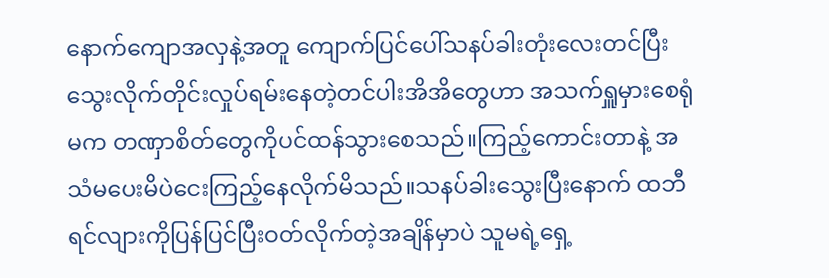နောက်ကျောအလှနဲ့အတူ ကျောက်ပြင်ပေါ်သနပ်ခါးတုံးလေးတင်ပြီးသွေးလိုက်တိုင်းလှုပ်ရမ်းနေတဲ့တင်ပါးအိအိတွေဟာ အသက်ရှူမှားစေရုံမက တဏှာစိတ်တွေကိုပင်ထန်သွားစေသည်။ကြည့်ကောင်းတာနဲ့ အသံမပေးမိပဲငေးကြည့်နေလိုက်မိသည်။သနပ်ခါးသွေးပြီးနောက် ထဘီရင်လျားကိုပြန်ပြင်ပြီးဝတ်လိုက်တဲ့အချိန်မှာပဲ သူမရဲ့ရှေ့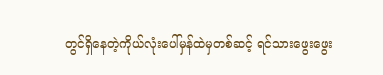တွင်ရှိနေတဲ့ကိုယ်လုံးပေါ်မှန်ထဲမှတစ်ဆင့် ရင်သားဖွေးဖွေး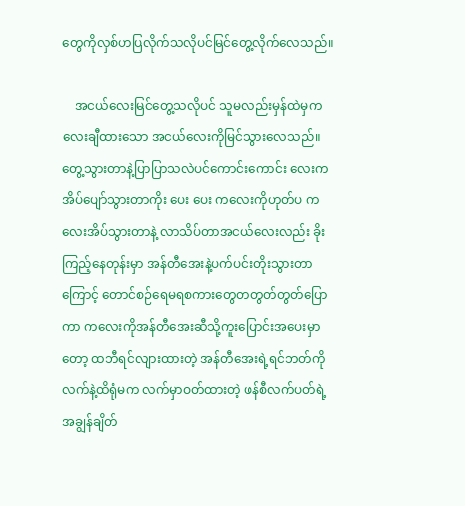တွေကိုလှစ်ဟပြလိုက်သလိုပင်မြင်တွေ့လိုက်လေသည်။

    အငယ်လေးမြင်တွေ့သလိုပင် သူမလည်းမှန်ထဲမှကလေးချီထားသော အငယ်လေးကိုမြင်သွားလေသည်။တွေ့သွားတာနဲ့ပြာပြာသလဲပင်ကောင်းကောင်း လေးကအိပ်ပျော်သွားတာကိုး ပေး ပေး ကလေးကိုဟုတ်ပ ကလေးအိပ်သွားတာနဲ့ လာသိပ်တာအငယ်လေးလည်း ခိုးကြည့်နေတုန်းမှာ အန်တီအေးနဲ့ပက်ပင်းတိုးသွားတာကြောင့် တောင်စဉ်ရေမရစကားတွေတတွတ်တွတ်ပြောကာ ကလေးကိုအန်တီအေးဆီသို့ကူးပြောင်းအပေးမှာတော့ ထဘီရင်လျားထားတဲ့ အန်တီအေးရဲ့ရင်ဘတ်ကိုလက်နဲ့ထိရုံမက လက်မှာဝတ်ထားတဲ့ ဖန်စီလက်ပတ်ရဲ့အချွန်ချိတ်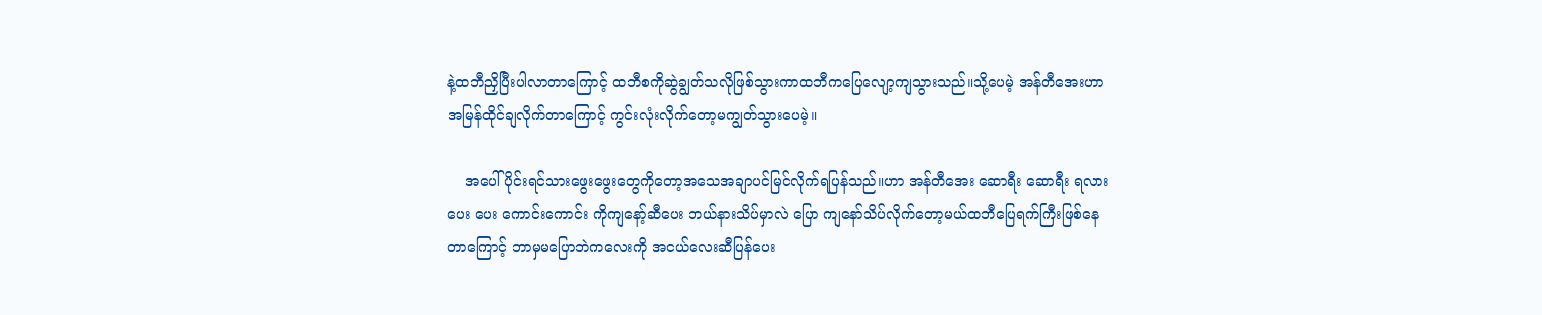နဲ့ထဘီညှိပြီးပါလာတာကြောင့် ထဘီစကိုဆွဲချွတ်သလိုဖြစ်သွားကာထဘီကပြေလျော့ကျသွားသည်။သို့ပေမဲ့ အန်တီအေးဟာ အမြန်ထိုင်ချလိုက်တာကြောင့် ကွင်းလုံးလိုက်တော့မကျွတ်သွားပေမဲ့။

    အပေါ်ပိုင်းရင်သားဖွေးဖွေးတွေကိုတော့အသေအချာပင်မြင်လိုက်ရပြန်သည်။ဟာ အန်တီအေး ဆောရီး ဆောရီး ရလား ပေး ပေး ကောင်းကောင်း ကိုကျနော့်ဆီပေး ဘယ်နားသိပ်မှာလဲ ပြော ကျနော်သိပ်လိုက်တော့မယ်ထဘီပြေရက်ကြီးဖြစ်နေတာကြောင့် ဘာမှမပြောဘဲကလေးကို အငယ်လေးဆီပြန်ပေး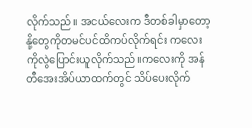လိုက်သည်။ အငယ်လေးက ဒီတစ်ခါမှာတော့ နို့တွေကိုတမင်ပင်ထိကပ်လိုက်ရင်း ကလေးကိုလွဲပြောင်းယူလိုက်သည်။ကလေးကို အန်တီအေးအိပ်ယာထက်တွင် သိပ်ပေးလိုက်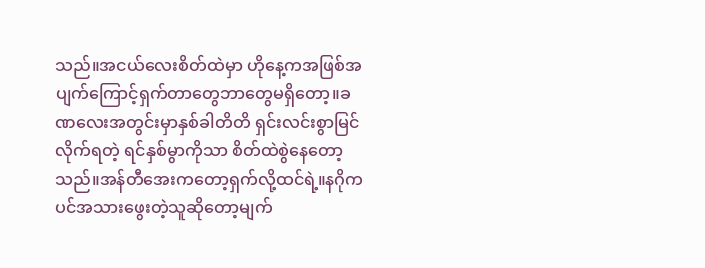သည်။အငယ်လေးစိတ်ထဲမှာ ဟိုနေ့ကအဖြစ်အပျက်ကြောင့်ရှက်တာတွေဘာတွေမရှိတော့။ခဏလေးအတွင်းမှာနှစ်ခါတိတိ ရှင်းလင်းစွာမြင်လိုက်ရတဲ့ ရင်နှစ်မွာကိုသာ စိတ်ထဲစွဲနေတော့သည်။အန်တီအေးကတော့ရှက်လို့ထင်ရဲ့။နဂိုကပင်အသားဖွေးတဲ့သူဆိုတော့မျက်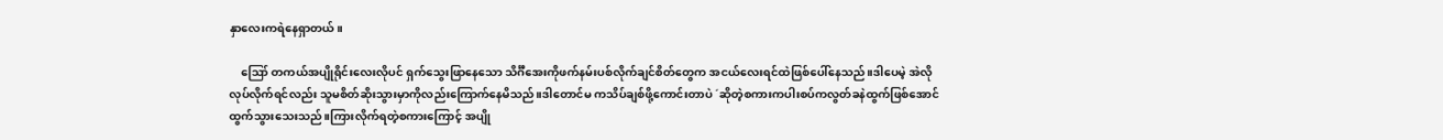နှာလေးကရဲနေရှာတယ်။

    ဪ တကယ်အပျိုရိုင်းလေးလိုပင် ရှက်သွေးဖြာနေသော သိင်္ဂီအေးကိုဖက်နမ်းပစ်လိုက်ချင်စိတ်တွေက အငယ်လေးရင်ထဲဖြစ်ပေါ်နေသည်။ဒါပေမဲ့ အဲလိုလုပ်လိုက်ရင်လည်း သူမစိတ်ဆိုးသွားမှာကိုလည်းကြောက်နေမိသည်။ဒါတောင်မ ကသိပ်ချစ်ဖို့ကောင်းတာပဲ ´ဆိုတဲ့စကားကပါးစပ်ကလွတ်ခနဲထွက်ဖြစ်အောင်ထွက်သွားသေးသည်။ကြားလိုက်ရတဲ့စကားကြောင့် အပျို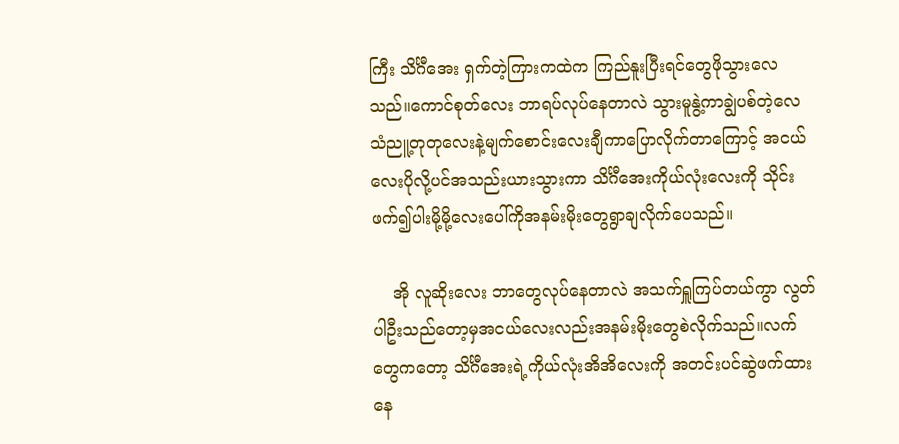ကြီး သိင်္ဂီအေး ရှက်တဲ့ကြားကထဲက ကြည်နူးပြီးရင်တွေဖိုသွားလေသည်။ကောင်စုတ်လေး ဘာရပ်လုပ်နေတာလဲ သွားမူနွဲ့ကာချွဲပစ်တဲ့လေသံညူ့တုတုလေးနဲ့မျက်စောင်းလေးချီကာပြောလိုက်တာကြောင့် အငယ်လေးပိုလို့ပင်အသည်းယားသွားကာ သိင်္ဂီအေးကိုယ်လုံးလေးကို သိုင်းဖက်၍ပါးမို့မို့လေးပေါ်ကိုအနမ်းမိုးတွေရွာချလိုက်ပေသည်။

    အို လူဆိုးလေး ဘာတွေလုပ်နေတာလဲ အသက်ရှူကြပ်တယ်ကွာ လွတ်ပါဦးသည်တော့မှအငယ်လေးလည်းအနမ်းမိုးတွေစဲလိုက်သည်။လက်တွေကတော့ သိင်္ဂီအေးရဲ့ကိုယ်လုံးအိအိလေးကို အတင်းပင်ဆွဲဖက်ထားနေ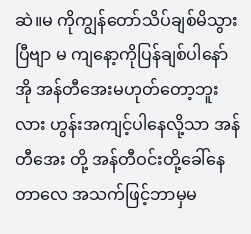ဆဲ။မ ကိုကျွန်တော်သိပ်ချစ်မိသွားပြီဗျာ မ ကျနော့ကိုပြန်ချစ်ပါနော်အို အန်တီအေးမဟုတ်တော့ဘူးလား ဟွန်းအကျင့်ပါနေလို့သာ အန်တီအေး တို့ အန်တီဝင်းတို့ခေါ်နေတာလေ အသက်ဖြင့်ဘာမှမ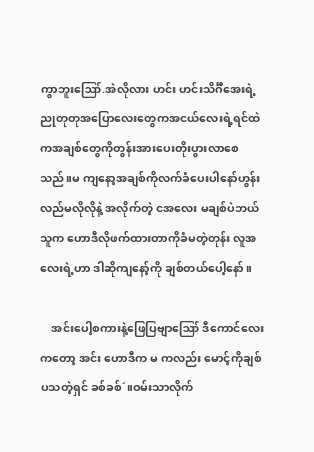ကွာဘူးဪ.အဲလိုလား ဟင်း ဟင်းသိင်္ဂီအေးရဲ့ညုတုတုအပြောလေးတွေကအငယ်လေးရဲ့ရင်ထဲကအချစ်တွေကိုတွန်းအားပေးတိုးပွားလာစေသည်။မ ကျနော့အချစ်ကိုလက်ခံပေးပါနော်ဟွန်း လည်မလိုလိုနဲ့ အလိုက်တဲ့ ငအလေး မချစ်ပဲဘယ်သူက ဟောဒီလိုဖက်ထားတာကိုခံမတဲ့တုန်း လူအလေးရဲ့ဟာ ဒါဆိုကျနော့်ကို ချစ်တယ်ပေါ့နော်။

    အင်းပေါ့စကားနဲ့ဖြေပြဗျာဪ ဒီကောင်လေးကတော့ အင်း ဟောဒီက မ ကလည်း မောင့်ကိုချစ်ပသတဲ့ရှင် ခစ်ခစ်´။ဝမ်းသာလိုက်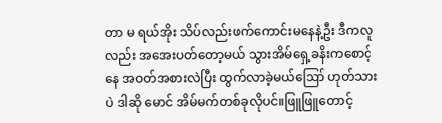တာ မ ရယ်အိုး သိပ်လည်းဖက်ကောင်းမနေနဲ့ဦး ဒီကလူလည်း အအေးပတ်တော့မယ် သွားအိမ်ရှေ့ခနိးကစောင့်နေ အဝတ်အစားလဲပြီး ထွက်လာခဲ့မယ်ဪ ဟုတ်သားပဲ ဒါဆို မောင် အိမ်မက်တစ်ခုလိုပင်။ဖြူဖြူတောင့်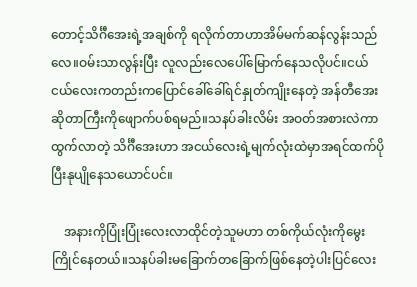တောင့်သိင်္ဂီအေးရဲ့အချစ်ကို ရလိုက်တာဟာအိမ်မက်ဆန်လွန်းသည်လေ။ဝမ်းသာလွန်းပြီး လူလည်းလေပေါ်မြောက်နေသလိုပင်။ငယ်ငယ်လေးကတည်းကပြောင်ခေါ်ခေါ်ရင်နှုတ်ကျိုးနေတဲ့ အန်တီအေးဆိုတာကြီးကိုဖျောက်ပစ်ရမည်။သနပ်ခါးလိမ်း အဝတ်အစားလဲကာထွက်လာတဲ့ သိင်္ဂီအေးဟာ အငယ်လေးရဲ့မျက်လုံးထဲမှာအရင်ထက်ပိုပြီးနုပျိုနေသယောင်ပင်။

    အနားကိုပြုံးပြုံးလေးလာထိုင်တဲ့သူမဟာ တစ်ကိုယ်လုံးကိုမွေးကြိုင်နေတယ်။သနပ်ခါးမခြောက်တခြောက်ဖြစ်နေတဲ့ပါးပြင်လေး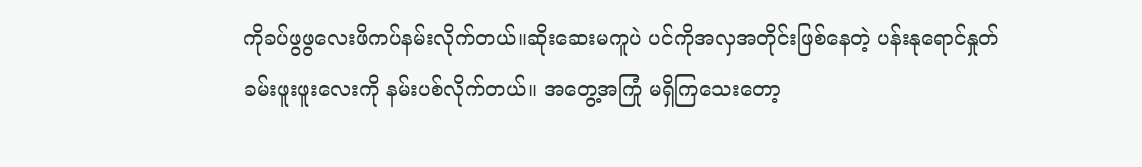ကိုခပ်ဖွဖွလေးဖိကပ်နမ်းလိုက်တယ်။ဆိုးဆေးမကူပဲ ပင်ကိုအလှအတိုင်းဖြစ်နေတဲ့ ပန်းနုရောင်နှုတ်ခမ်းဖူးဖူးလေးကို နမ်းပစ်လိုက်တယ်။ အတွေ့အကြုံ မရှိကြသေးတော့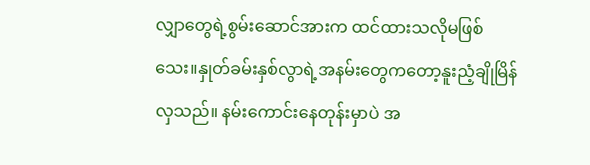လျှာတွေရဲ့စွမ်းဆောင်အားက ထင်ထားသလိုမဖြစ်သေး။နှုတ်ခမ်းနှစ်လွာရဲ့အနမ်းတွေကတော့နူးညံ့ချိုမြိန်လှသည်။ နမ်းကောင်းနေတုန်းမှာပဲ အ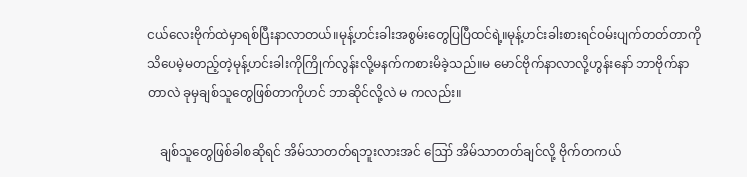ငယ်လေးဗိုက်ထဲမှာရစ်ပြီးနာလာတယ်။မုန့်ဟင်းခါးအစွမ်းတွေပြပြီထင်ရဲ့။မုန့်ဟင်းခါးစားရင်ဝမ်းပျက်တတ်တာကိုသိပေမဲ့မတည့်တဲ့မုန့်ဟင်းခါးကိုကြိုက်လွန်းလို့မနက်ကစားမိခဲ့သည်။မ မောင်ဗိုက်နာလာလို့ဟွန်းနော် ဘာဗိုက်နာတာလဲ ခုမှချစ်သူတွေဖြစ်တာကိုဟင် ဘာဆိုင်လို့လဲ မ ကလည်း။

    ချစ်သူတွေဖြစ်ခါစဆိုရင် အိမ်သာတတ်ရဘူးလားအင် ဪ အိမ်သာတတ်ချင်လို့ ဗိုက်တကယ်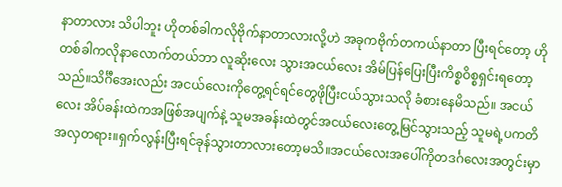နာတာလား သိပါဘူး ဟိုတစ်ခါကလိုဗိုက်နာတာလားလို့ဟဲ အခုကဗိုက်တကယ်နာတာ ပြီးရင်တော့ ဟိုတစ်ခါကလိုနာလောက်တယ်ဘာ လူဆိုးလေး သွားအငယ်လေး အိမ်ပြန်ပြေးပြီးကိစ္စဝိစ္စရှင်းရတော့သည်။သိင်္ဂီအေးလည်း အငယ်လေးကိုတွေ့ရင်ရင်တွေဖိုပြီးငယ်သွားသလို ခံစားနေမိသည်။ အငယ်လေး အိပ်ခန်းထဲကအဖြစ်အပျက်နဲ့ သူမအခန်းထဲတွင်အငယ်လေးတွေ့မြင်သွားသည့် သူမရဲ့ပကတိအလှတရား။ရှက်လွန်းပြီးရင်ခုန်သွားတာလားတော့မသိ။အငယ်လေးအပေါ်ကိုတဒင်္ဂလေးအတွင်းမှာ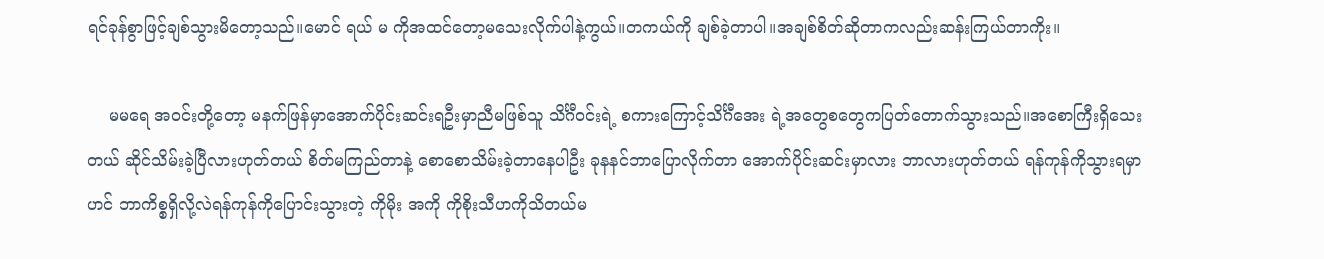ရင်ခုန်စွာဖြင့်ချစ်သွားမိတော့သည်။မောင် ရယ် မ ကိုအထင်တော့မသေးလိုက်ပါနဲ့ကွယ်။တကယ်ကို ချစ်ခဲ့တာပါ။အချစ်စိတ်ဆိုတာကလည်းဆန်းကြယ်တာကိုး။

    မမရေ အဝင်းတို့တော့ မနက်ဖြန်မှာအောက်ပိုင်းဆင်းရဦးမှာညီမဖြစ်သူ သိင်္ဂီဝင်းရဲ့ စကားကြောင့်သိင်္ဂီအေး ရဲ့အတွေစတွေကပြတ်တောက်သွားသည်။အစောကြီးရှိသေးတယ် ဆိုင်သိမ်းခဲ့ပြီလားဟုတ်တယ် စိတ်မကြည်တာနဲ့ စောစောသိမ်းခဲ့တာနေပါဦး ခုနနင်ဘာပြောလိုက်တာ အောက်ပိုင်းဆင်းမှာလား ဘာလားဟုတ်တယ် ရန်ကုန်ကိုသွားရမှာဟင် ဘာကိစ္စရှိလို့လဲရန်ကုန်ကိုပြောင်းသွားတဲ့ ကိုမိုး အကို ကိုစိုးသီဟကိုသိတယ်မ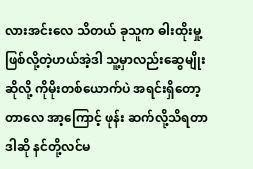လားအင်းလေ သိတယ် ခုသူက ဓါးထိုးမှု့ဖြစ်လို့တဲ့ဟယ်အဲ့ဒါ သူ့မှာလည်းဆွေမျိုးဆိုလို့ ကိုမိုးတစ်ယောက်ပဲ အရင်းရှိတော့တာလေ အာ့ကြောင့် ဖုန်း ဆက်လို့သိရတာဒါဆို နင်တို့လင်မ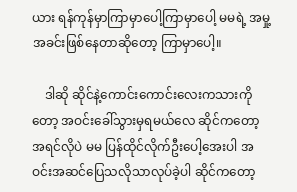ယား ရန်ကုန်မှာကြာမှာပေါ့ကြာမှာပေါ့ မမရဲ့ အမှု့အခင်းဖြစ်နေတာဆိုတော့ ကြာမှာပေါ့။

    ဒါဆို ဆိုင်နဲ့ကောင်းကောင်းလေးကသားကိုတော့ အဝင်းခေါ်သွားမှရမယ်လေ ဆိုင်ကတော့ အရင်လိုပဲ မမ ပြန်ထိုင်လိုက်ဦးပေါ့အေးပါ အဝင်းအဆင်ပြေသလိုသာလုပ်ခဲ့ပါ ဆိုင်ကတော့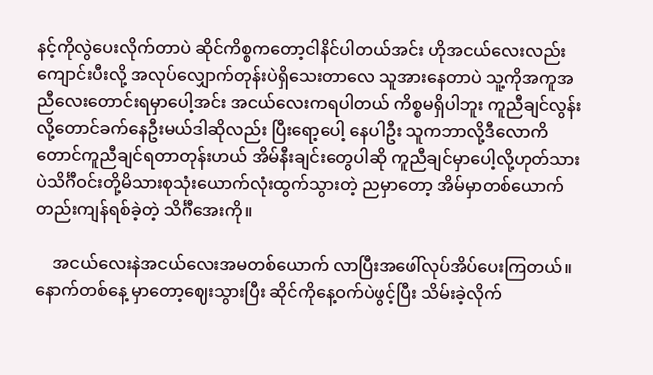နင့်ကိုလွဲပေးလိုက်တာပဲ ဆိုင်ကိစ္စကတော့ငါနိင်ပါတယ်အင်း ဟိုအငယ်လေးလည်းကျောင်းပီးလို့ အလုပ်လျှောက်တုန်းပဲရှိသေးတာလေ သူအားနေတာပဲ သူ့ကိုအကူအညီလေးတောင်းရမှာပေါ့အင်း အငယ်လေးကရပါတယ် ကိစ္စမရှိပါဘူး ကူညီချင်လွန်းလို့တောင်ခက်နေဦးမယ်ဒါဆိုလည်း ပြီးရော့ပေါ့ နေပါဦး သူကဘာလို့ဒီလောကိတောင်ကူညီချင်ရတာတုန်းဟယ် အိမ်နီးချင်းတွေပါဆို ကူညီချင်မှာပေါ့လို့ဟုတ်သားပဲသိင်္ဂီဝင်းတို့မိသားစုသုံးယောက်လုံးထွက်သွားတဲ့ ညမှာတော့ အိမ်မှာတစ်ယောက်တည်းကျန်ရစ်ခဲ့တဲ့ သိင်္ဂီအေးကို။

    အငယ်လေးနဲအငယ်လေးအမတစ်ယောက် လာပြီးအဖေါ်လုပ်အိပ်ပေးကြတယ်။နောက်တစ်နေ့ မှာတော့ဈေးသွားပြီး ဆိုင်ကိုနေ့ဝက်ပဲဖွင့်ပြီး သိမ်းခဲ့လိုက်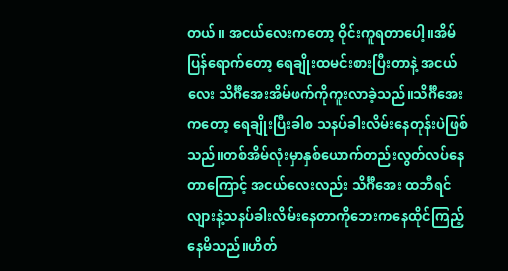တယ်။ အငယ်လေးကတော့ ဝိုင်းကူရတာပေါ့။အိမ်ပြန်ရောက်တော့ ရေချိုးထမင်းစားပြီးတာနဲ့ အငယ်လေး သိင်္ဂီအေးအိမ်ဖက်ကိုကူးလာခဲ့သည်။သိင်္ဂီအေးကတော့ ရေချိုးပြီးခါစ သနပ်ခါးလိမ်းနေတုန်းပဲဖြစ်သည်။တစ်အိမ်လုံးမှာနှစ်ယောက်တည်းလွတ်လပ်နေတာကြောင့် အငယ်လေးလည်း သိင်္ဂီအေး ထဘီရင်လျားနဲ့သနပ်ခါးလိမ်းနေတာကိုဘေးကနေထိုင်ကြည့်နေမိသည်။ဟိတ်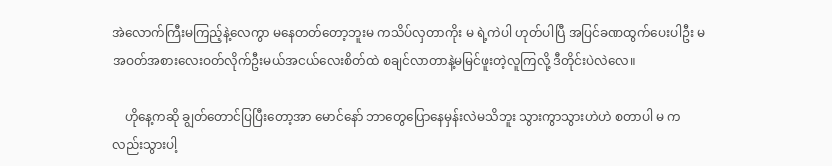အဲလောက်ကြီးမကြည့်နဲ့လေကွာ မနေတတ်တော့ဘူးမ ကသိပ်လှတာကိုး မ ရဲ့ကဲပါ ဟုတ်ပါပြီ အပြင်ခဏထွက်ပေးပါဦး မ အဝတ်အစားလေးဝတ်လိုက်ဦးမယ်အငယ်လေးစိတ်ထဲ စချင်လာတာနဲ့မမြင်ဖူးတဲ့လူကြလို့ ဒီတိုင်းပဲလဲလေ။

    ဟိုနေ့ကဆို ချွတ်တောင်ပြပြီးတော့အာ မောင်နော် ဘာတွေပြောနေမှန်းလဲမသိဘူး သွားကွာသွားဟဲဟဲ စတာပါ မ ကလည်းသွားပါ့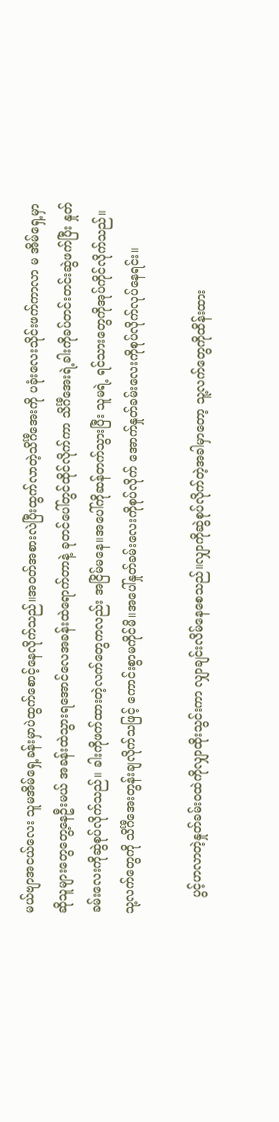မယ်ဗျာအငယ်လေး သူမအိမ်ရှေ့ခန်းမှာပဲထွက်စောင့်နေလိုက်သည်။အဝတ်အစားလဲပြီးထွက်လာတဲ့သိင်္ဂီအေးကို ပခုံးလေးသိုင်းဖက်ကာလာ မ အိမ်ရှေ့မှာဆိုသူများတွေတွေ့နေဦးမယ် အခန်းထဲသွားရအောင်လေအခန်းထဲရောက်တာနဲ့ ခုတင်ပေါ်တွင်ထိုင်လိုက်ကာ သိင်္ဂီအေးရဲ့ခါးကိုခပ်တင်းတင်းဆွဲဖက်ပြီး နှုတ်ခမ်းလေးကိုဆွဲစုပ်လိုက်သည်။ ခါးကိုဖက်ထားတဲ့လက်တွေကလည်း အငြိမ်မနေ။အပေါ်ကိုဆန်တက်သွားပြီး သူမရဲ့ ရင်သားတွေကိုအုပ်ကိုင်လိုက်သည်။သု့လက်တွေကို သိင်္ဂီအေးတွန်းချလိုက်သဖြင့် ကောင်းစွာမကိုင်မိ။အပေါ်နှုတ်ခမ်းလေးကိုစုပ်လိုက် အောက်နှုတ်ခမ်းလေးကိုစုပ်လိုက်လုပ်နေရင်း။

    ပွင့်ဟလာတဲ့နှုတ်ခမ်းဝထဲကိုလျှာထိုးသွင်းကာ လျှာချင်းလိမ်နေစေသည်။လျှာကိုဆွဲစုပ်လိုက်တဲ့အခါမှာတော့ သူ့လက်တွေကိုထိန်းထား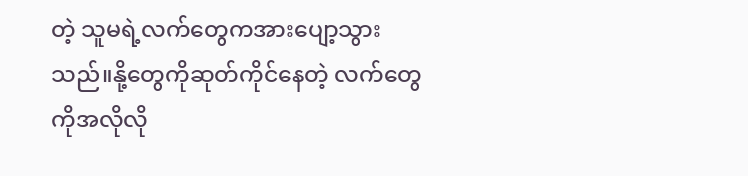တဲ့ သူမရဲ့လက်တွေကအားပျော့သွားသည်။နို့တွေကိုဆုတ်ကိုင်နေတဲ့ လက်တွေကိုအလိုလို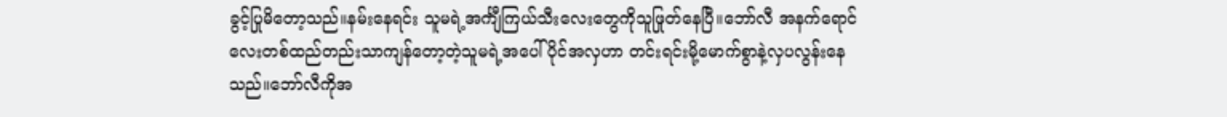ခွင့်ပြုမိတော့သည်။နမ်းနေရင်း သူမရဲ့အင်္ကျီကြယ်သီးလေးတွေကိုသူဖြုတ်နေပြီ။ဘော်လီ အနက်ရောင်လေးတစ်ထည်တည်းသာကျန်တော့တဲ့သူမရဲ့အပေါ်ပိုင်အလှဟာ တင်းရင်းမို့မောက်စွာနဲ့လှပလွန်းနေသည်။ဘော်လီကိုအ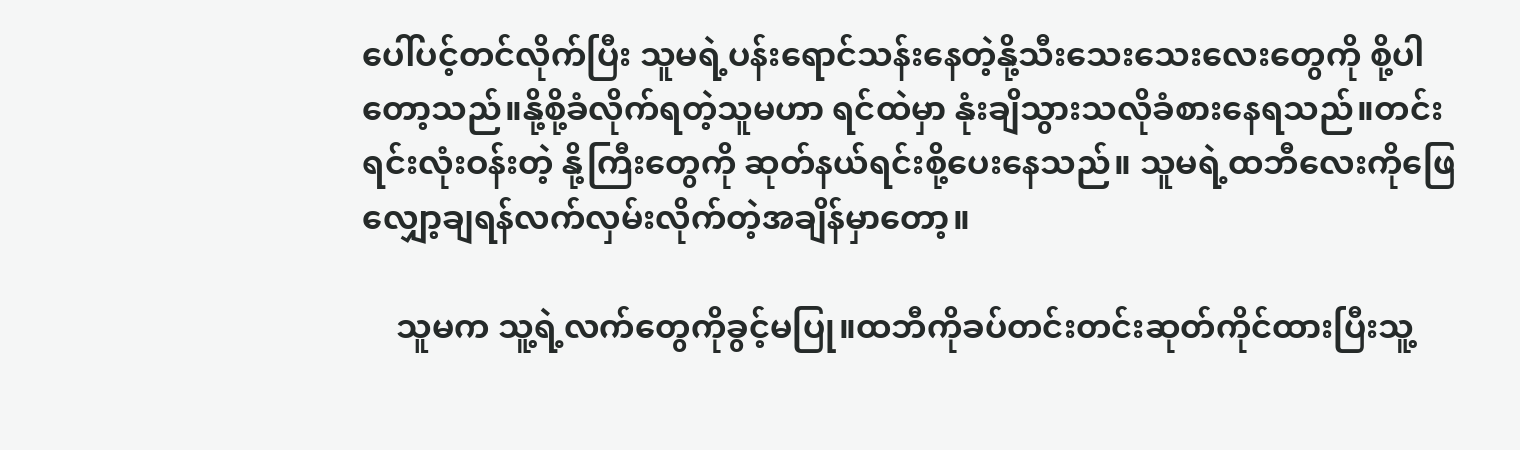ပေါ်ပင့်တင်လိုက်ပြီး သူမရဲ့ပန်းရောင်သန်းနေတဲ့နို့သီးသေးသေးလေးတွေကို စို့ပါတော့သည်။နို့စို့ခံလိုက်ရတဲ့သူမဟာ ရင်ထဲမှာ နုံးချိသွားသလိုခံစားနေရသည်။တင်းရင်းလုံးဝန်းတဲ့ နို့ကြီးတွေကို ဆုတ်နယ်ရင်းစို့ပေးနေသည်။ သူမရဲ့ထဘီလေးကိုဖြေလျှော့ချရန်လက်လှမ်းလိုက်တဲ့အချိန်မှာတော့။

    သူမက သူ့ရဲ့လက်တွေကိုခွင့်မပြု။ထဘီကိုခပ်တင်းတင်းဆုတ်ကိုင်ထားပြီးသူ့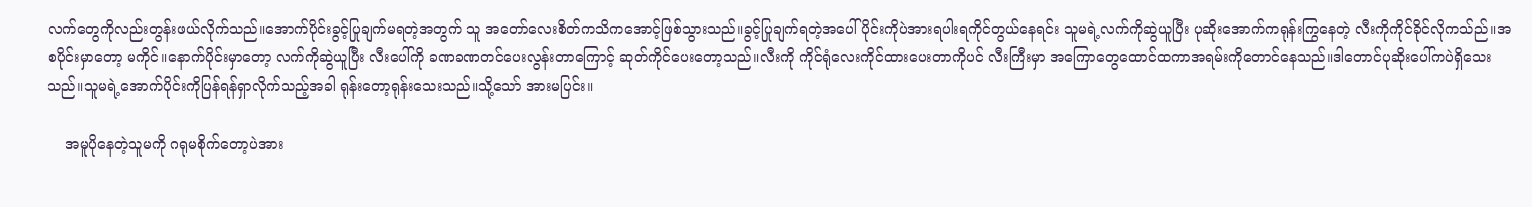လက်တွေကိုလည်းတွန်းဖယ်လိုက်သည်။အောက်ပိုင်းခွင့်ပြုချက်မရတဲ့အတွက် သူ အတော်လေးစိတ်ကသိကအောင့်ဖြစ်သွားသည်။ခွင့်ပြုချက်ရတဲ့အပေါ်ပိုင်းကိုပဲအားရပါးရကိုင်တွယ်နေရင်း သူမရဲ့လက်ကိုဆွဲယူပြီး ပုဆိုးအောက်ကရုန်းကြွနေတဲ့ လီးကိုကိုင်ခိုင်လိုကသ်ည်။အစပိုင်းမှာတော့ မကိုင်။နောက်ပိုင်းမှာတော့ လက်ကိုဆွဲယူပြီး လီးပေါ်ကို ခဏခဏတင်ပေးလွန်းတာကြောင့် ဆုတ်ကိုင်ပေးတော့သည်။လီးကို ကိုင်ရုံလေးကိုင်ထားပေးတာကိုပင် လီးကြီးမှာ အကြောတွေထောင်ထကာအရမ်းကိုတောင်နေသည်။ဒါတောင်ပုဆိုးပေါ်ကပဲရှိသေးသည်။သူမရဲ့အောက်ပိုင်းကိုပြန်ရန်ရှာလိုက်သည့်အခါ ရုန်းတော့ရုန်းသေးသည်။သို့သော် အားမပြင်း။

    အမူပိုနေတဲ့သူမကို ဂရုမစိုက်တော့ပဲအား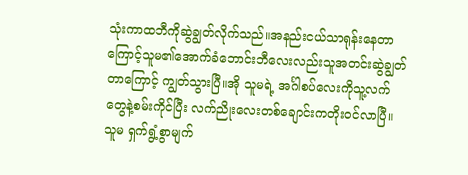သုံးကာထဘီကိုဆွဲချွတ်လိုက်သည်။အနည်းငယ်သာရုန်းနေတာကြောင့်သူမ၏အောက်ခံဘောင်းဘီလေးလည်းသူအတင်းဆွဲချွတ်တာကြောင့် ကျွတ်သွားပြီ။အို သူမရဲ့ အင်္ဂါစပ်လေးကိုသူ့လက်တွေနဲ့စမ်းကိုင်ပြီး လက်ညိုးလေးတစ်ချောင်းကတိုးဝင်လာပြီ။ သူမ ရှက်ရွံ့စွာမျက်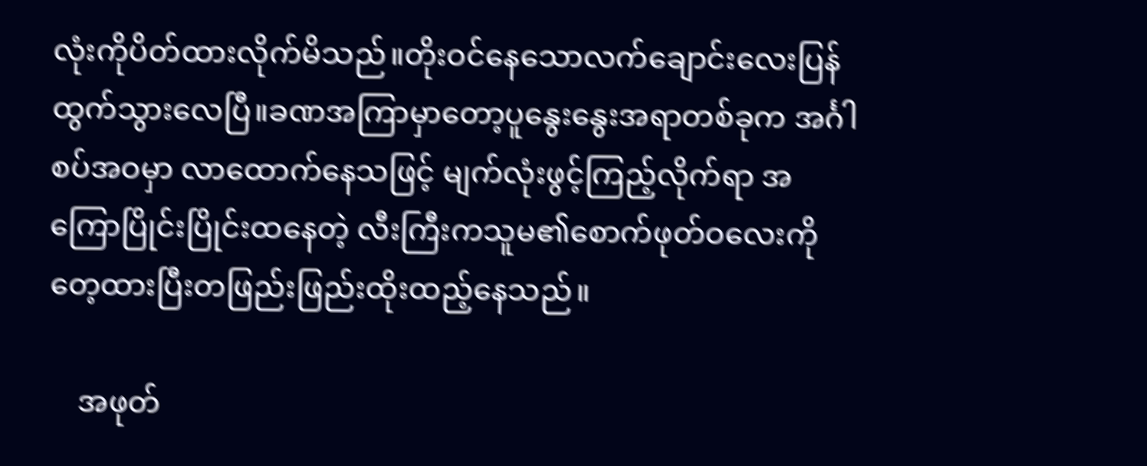လုံးကိုပိတ်ထားလိုက်မိသည်။တိုးဝင်နေသောလက်ချောင်းလေးပြန်ထွက်သွားလေပြီ။ခဏအကြာမှာတော့ပူနွေးနွေးအရာတစ်ခုက အင်္ဂါစပ်အဝမှာ လာထောက်နေသဖြင့် မျက်လုံးဖွင့်ကြည့်လိုက်ရာ အကြောပြိုင်းပြိုင်းထနေတဲ့ လီးကြီးကသူမ၏စောက်ဖုတ်ဝလေးကိုတေ့ထားပြီးတဖြည်းဖြည်းထိုးထည့်နေသည်။

    အဖုတ်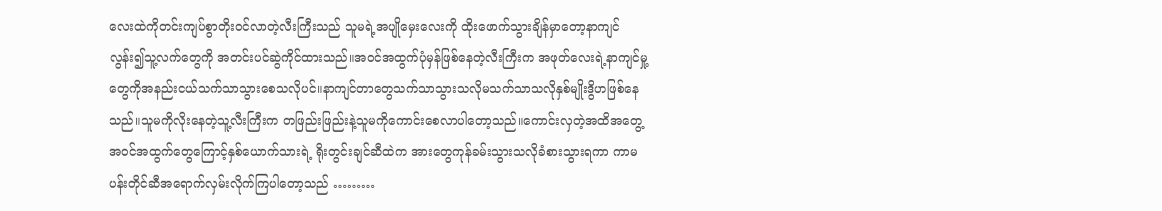လေးထဲကိုတင်းကျပ်စွာတိုးဝင်လာတဲ့လီးကြီးသည် သူမရဲ့အပျိုမှေးလေးကို ထိုးဖောက်သွားချိန်မှာတော့နာကျင်လွန်း၍သူ့လက်တွေကို အတင်းပင်ဆွဲကိုင်ထားသည်။အဝင်အထွက်ပုံမှန်ဖြစ်နေတဲ့လီးကြီးက အဖုတ်လေးရဲ့နာကျင်မှု့တွေကိုအနည်းငယ်သက်သာသွားစေသလိုပင်။နာကျင်တာတွေသက်သာသွားသလိုမသက်သာသလိုနှစ်မျိုးဒွိဟဖြစ်နေသည်။သူမကိုလိုးနေတဲ့သူ့လီးကြီးက တဖြည်းဖြည်းနဲ့သူမကိုကောင်းစေလာပါတော့သည်။ကောင်းလှတဲ့အထိအတွေ့ အဝင်အထွက်တွေကြောင့်နှစ်ယောက်သားရဲ့ ရိုးတွင်းချင်ဆီထဲက အားတွေကုန်ခမ်းသွားသလိုခံစားသွားရကာ ကာမပန်းတိုင်ဆီအရောက်လှမ်းလိုက်ကြပါတော့သည် ………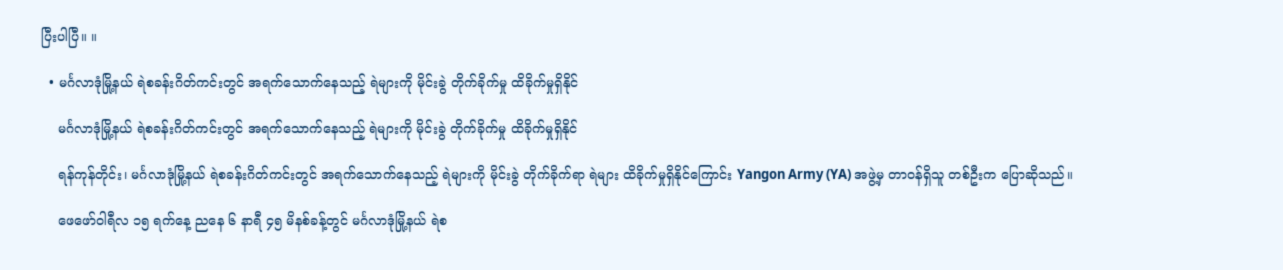ပြီးပါပြီ။ ။

  • မင်္ဂလာဒုံမြို့နယ် ရဲစခန်းဂိတ်ကင်းတွင် အရက်သောက်နေသည့် ရဲများကို မိုင်းခွဲ တိုက်ခိုက်မှု ထိခိုက်မှုရှိနိုင်

    မင်္ဂလာဒုံမြို့နယ် ရဲစခန်းဂိတ်ကင်းတွင် အရက်သောက်နေသည့် ရဲများကို မိုင်းခွဲ တိုက်ခိုက်မှု ထိခိုက်မှုရှိနိုင်

    ရန်ကုန်တိုင်း၊ မင်္ဂလာဒုံမြို့နယ် ရဲစခန်းဂိတ်ကင်းတွင် အရက်သောက်နေသည့် ရဲများကို မိုင်းခွဲ တိုက်ခိုက်ရာ ရဲများ ထိခိုက်မှုရှိနိုင်ကြောင်း Yangon Army (YA) အဖွဲ့မှ တာဝန်ရှိသူ တစ်ဦးက ပြောဆိုသည်။

    ဖေဖော်ဝါရီလ ၁၅ ရက်နေ့ ညနေ ၆ နာရီ ၄၅ မိနစ်ခန့်တွင် မင်္ဂလာဒုံမြို့နယ် ရဲစ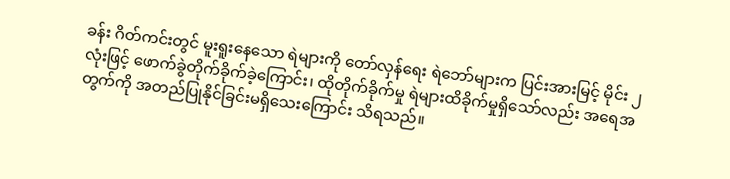ခန်း ဂိတ်ကင်းတွင် မူးရူးနေသော ရဲများကို တော်လှန်ရေး ရဲဘော်များက ပြင်းအားမြင့် မိုင်း ၂ လုံးဖြင့် ဖောက်ခွဲတိုက်ခိုက်ခဲ့ကြောင်း၊ ထိုတိုက်ခိုက်မှု ရဲများထိခိုက်မှုရှိသော်လည်း အရေအတွက်ကို အတည်ပြုနိုင်ခြင်းမရှိသေးကြောင်း သိရသည်။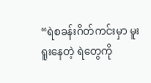“ရဲစခန်းဂိတ်ကင်းမှာ မူးရူးနေတဲ့ ရဲတွေကို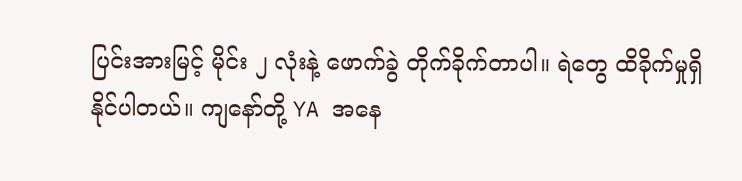ပြင်းအားမြင့် မိုင်း ၂ လုံးနဲ့ ဖောက်ခွဲ တိုက်ခိုက်တာပါ။ ရဲတွေ ထိခိုက်မှုရှိနိုင်ပါတယ်။ ကျနော်တို့ YA အနေ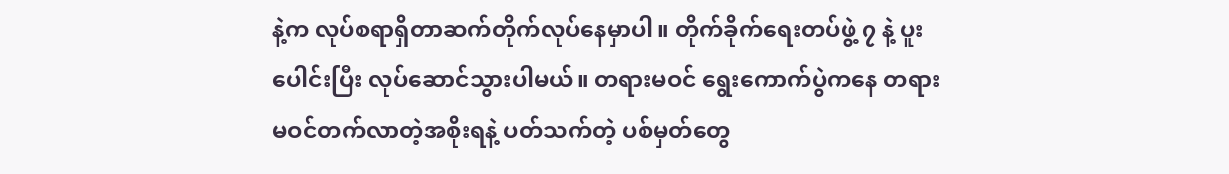နဲ့က လုပ်စရာရှိတာဆက်တိုက်လုပ်နေမှာပါ။ တိုက်ခိုက်ရေးတပ်ဖွဲ့ ၇ နဲ့ ပူးပေါင်းပြီး လုပ်ဆောင်သွားပါမယ်။ တရားမဝင် ရွေးကောက်ပွဲကနေ တရားမဝင်တက်လာတဲ့အစိုးရနဲ့ ပတ်သက်တဲ့ ပစ်မှတ်တွေ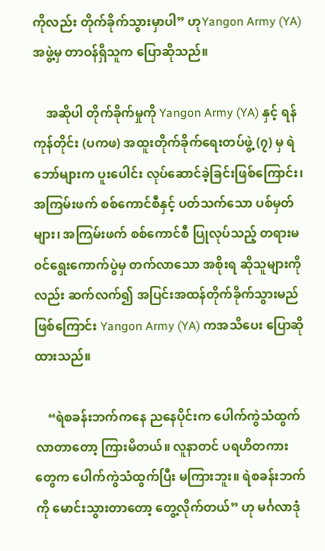ကိုလည်း တိုက်ခိုက်သွားမှာပါ” ဟုYangon Army (YA) အဖွဲ့မှ တာဝန်ရှိသူက ပြောဆိုသည်။

    အဆိုပါ တိုက်ခိုက်မှုကို Yangon Army (YA) နှင့် ရန်ကုန်တိုင်း (ပကဖ) အထူးတိုက်ခိုက်ရေးတပ်ဖွဲ့ (၇) မှ ရဲဘော်များက ပူးပေါင်း လုပ်ဆောင်ခဲ့ခြင်းဖြစ်ကြောင်း၊ အကြမ်းဖက် စစ်ကောင်စီနှင့် ပတ်သက်သော ပစ်မှတ်များ၊ အကြမ်းဖက် စစ်ကောင်စီ ပြုလုပ်သည့် တရားမ၀င်ရွေးကောက်ပွဲမှ တက်လာသော အစိုးရ ဆိုသူများကိုလည်း ဆက်လက်၍ အပြင်းအထန်တိုက်ခိုက်သွားမည်ဖြစ်ကြောင်း Yangon Army (YA) ကအသိပေး ပြောဆိုထားသည်။

    “ရဲစခန်းဘက်ကနေ ညနေပိုင်းက ပေါက်ကွဲသံထွက်လာတာတော့ ကြားမိတယ်။ လူနာတင် ပရဟိတကားတွေက ပေါက်ကွဲသံထွက်ပြီး မကြားဘူး။ ရဲစခန်းဘက်ကို မောင်းသွားတာတော့ တွေ့လိုက်တယ်” ဟု မင်္ဂလာဒုံ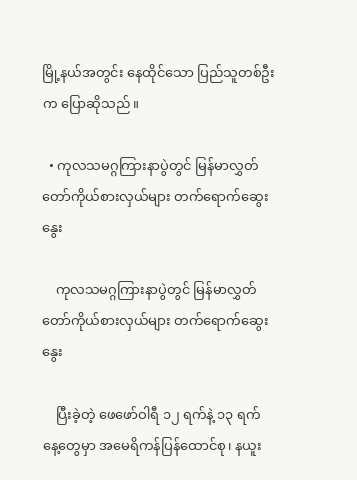မြို့နယ်အတွင်း နေထိုင်သော ပြည်သူတစ်ဦးက ပြောဆိုသည်။

  • ကုလသမဂ္ဂကြားနာပွဲတွင် မြန်မာလွှတ်တော်ကိုယ်စားလှယ်များ တက်ရောက်ဆွေးနွေး

    ကုလသမဂ္ဂကြားနာပွဲတွင် မြန်မာလွှတ်တော်ကိုယ်စားလှယ်များ တက်ရောက်ဆွေးနွေး

    ပြီးခဲ့တဲ့ ဖေဖော်ဝါရီ ၁၂ ရက်နဲ့ ၁၃ ရက်နေ့တွေမှာ အမေရိကန်ပြန်ထောင်စု၊ နယူး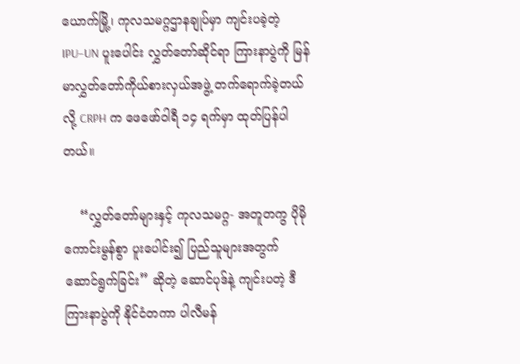ယောက်မြို့၊ ကုလသမဂ္ဂဌာနချုပ်မှာ ကျင်းပခဲ့တဲ့ IPU–UN ပူးပေါင်း လွှတ်တော်ဆိုင်ရာ ကြားနာပွဲကို မြန်မာလွှတ်တော်ကိုယ်စားလှယ်အဖွဲ့ တက်ရောက်ခဲ့တယ်လို့ CRPH က ဖေဖော်ဝါရီ ၁၄ ရက်မှာ ထုတ်ပြန်ပါတယ်။

    “လွှတ်တော်များနှင့် ကုလသမဂ္ဂ- အတူတကွ ပိုမိုကောင်းမွန်စွာ ပူးပေါင်း၍ ပြည်သူများအတွက် ဆောင်ရွက်ခြင်း” ဆိုတဲ့ ဆောင်ပုဒ်နဲ့ ကျင်းပတဲ့ ဒီကြားနာပွဲကို နိုင်ငံတကာ ပါလီမန်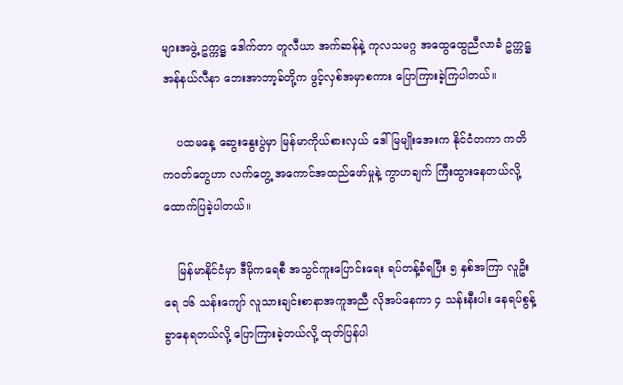များအဖွဲ့ ဥက္ကဋ္ဌ ဒေါက်တာ တူလီယာ အက်ဆန်နဲ့ ကုလသမဂ္ဂ အထွေထွေညီလာခံ ဥက္ကဋ္ဌ အန်နယ်လီနာ ဘေးအာဘာ့ခ်တို့က ဖွင့်လှစ်အမှာစကား ပြောကြားခဲ့ကြပါတယ်။

    ပထမနေ့ ဆွေးနွေးပွဲမှာ မြန်မာကိုယ်စားလှယ် ဒေါ်မြမျိုးအေးက နိုင်ငံတကာ ကတိကဝတ်တွေဟာ လက်တွေ့ အကောင်အထည်ဖော်မှုနဲ့ ကွာဟချက် ကြီးထွားနေတယ်လို့ ထောက်ပြခဲ့ပါတယ်။

    မြန်မာနိုင်ငံမှာ ဒီမိုကရေစီ အသွင်ကူးပြောင်းရေး ရပ်တန့်ခံရပြီး ၅ နှစ်အကြာ လူဦးရေ ၁၆ သန်းကျော် လူသားချင်းစာနာအကူအညီ လိုအပ်နေကာ ၄ သန်းနီးပါး နေရပ်စွန့်ခွာနေရတယ်လို့ ပြောကြားခဲ့တယ်လို့ ထုတ်ပြန်ပါ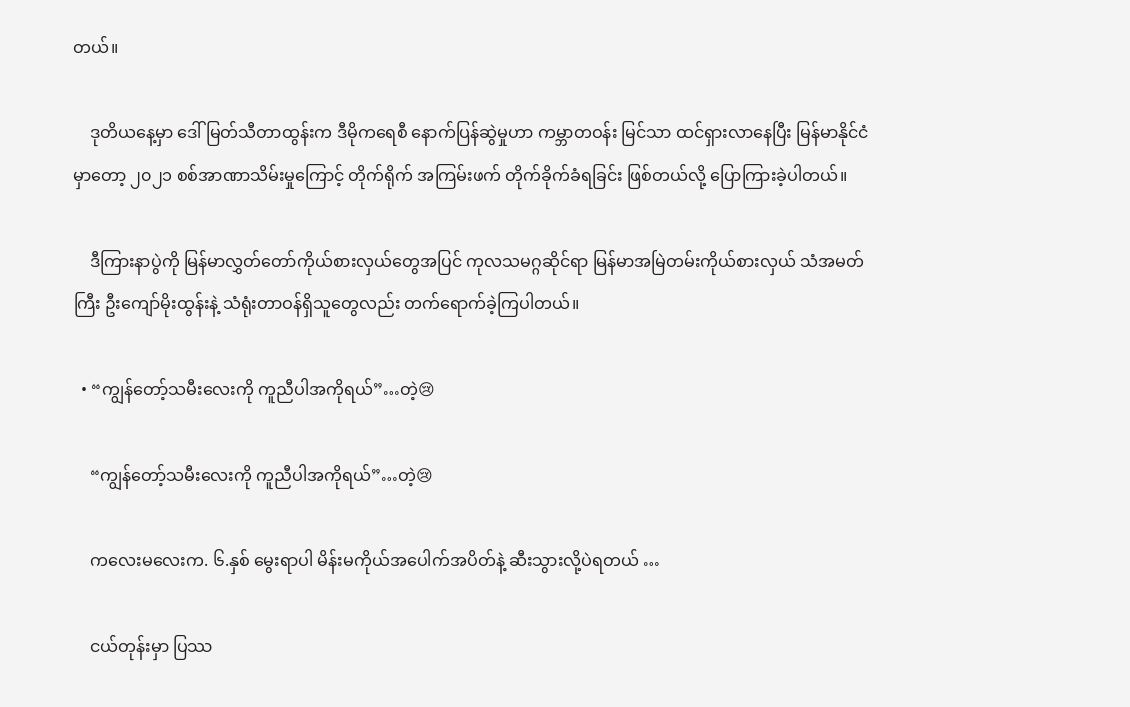တယ်။

    ဒုတိယနေ့မှာ ဒေါ်မြတ်သီတာထွန်းက ဒီမိုကရေစီ နောက်ပြန်ဆွဲမှုဟာ ကမ္ဘာတဝန်း မြင်သာ ထင်ရှားလာနေပြီး မြန်မာနိုင်ငံမှာတော့ ၂၀၂၁ စစ်အာဏာသိမ်းမှုကြောင့် တိုက်ရိုက် အကြမ်းဖက် တိုက်ခိုက်ခံရခြင်း ဖြစ်တယ်လို့ ပြောကြားခဲ့ပါတယ်။

    ဒီကြားနာပွဲကို မြန်မာလွှတ်တော်ကိုယ်စားလှယ်တွေအပြင် ကုလသမဂ္ဂဆိုင်ရာ မြန်မာအမြဲတမ်းကိုယ်စားလှယ် သံအမတ်ကြီး ဦးကျော်မိုးထွန်းနဲ့ သံရုံးတာဝန်ရှိသူတွေလည်း တက်ရောက်ခဲ့ကြပါတယ်။

  • “ကျွန်တော့်သမီးလေးကို ကူညီပါအကိုရယ်”…တဲ့😢

    “ကျွန်တော့်သမီးလေးကို ကူညီပါအကိုရယ်”…တဲ့😢

    ကလေးမလေးက. ၆.နှစ် မွေးရာပါ မိန်းမကိုယ်အပေါက်အပိတ်နဲ့ ဆီးသွားလို့ပဲရတယ် …

    ငယ်တုန်းမှာ ပြဿ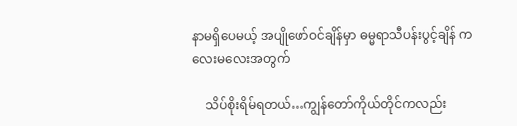နာမရှိပေမယ့် အပျိုဖော်ဝင်ချိန်မှာ ဓမ္မရာသီပန်းပွင့်ချိန် ကလေးမလေးအတွက်

    သိပ်စိုးရိမ်ရတယ်…ကျွန်တော်ကိုယ်တိုင်ကလည်း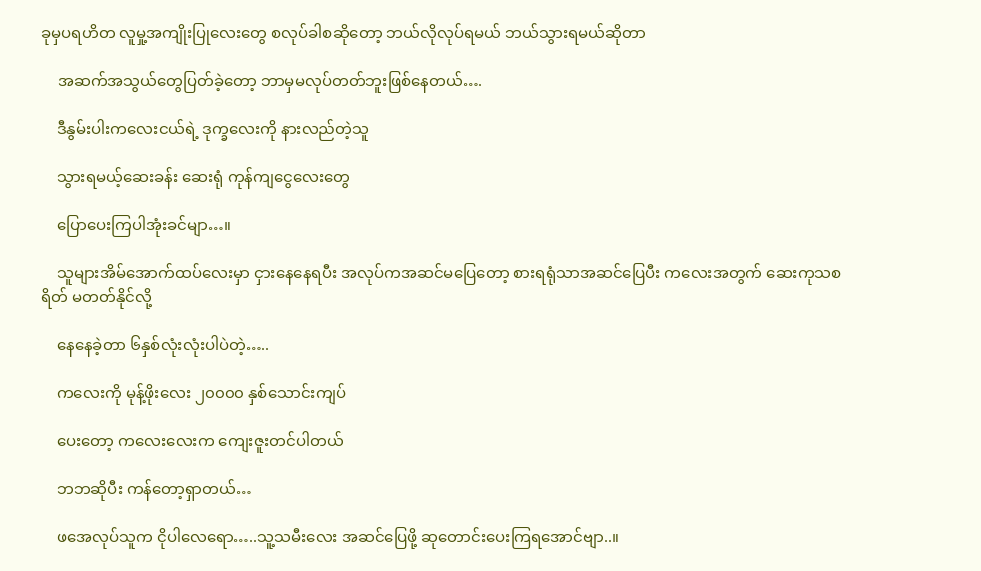ခုမှပရဟိတ လူမှု့အကျိုးပြုလေးတွေ စလုပ်ခါစဆိုတော့ ဘယ်လိုလုပ်ရမယ် ဘယ်သွားရမယ်ဆိုတာ

    အဆက်အသွယ်တွေပြတ်ခဲ့တော့ ဘာမှမလုပ်တတ်ဘူးဖြစ်နေတယ်….

    ဒီနွမ်းပါးကလေးငယ်ရဲ့ ဒုက္ခလေးကို နားလည်တဲ့သူ

    သွားရမယ့်ဆေးခန်း ဆေးရုံ ကုန်ကျငွေလေးတွေ

    ပြောပေးကြပါအုံးခင်မျာ…။

    သူများအိမ်အောက်ထပ်လေးမှာ ငှားနေနေရပီး အလုပ်ကအဆင်မပြေတော့ စားရရုံသာအဆင်ပြေပီး ကလေးအတွက် ဆေးကုသစရိတ် မတတ်နိုင်လို့

    နေနေခဲ့တာ ၆နှစ်လုံးလုံးပါပဲတဲ့…..

    ကလေးကို မုန့်ဖိုးလေး ၂၀၀၀၀ နှစ်သောင်းကျပ်

    ပေးတော့ ကလေးလေးက ကျေးဇူးတင်ပါတယ်

    ဘဘဆိုပီး ကန်တော့ရှာတယ်…

    ဖအေလုပ်သူက ငိုပါလေရော…..သူ့သမီးလေး အဆင်ပြေဖို့ ဆုတောင်းပေးကြရအောင်ဗျာ..။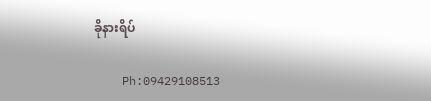ခိုနားရိပ်

    Ph:09429108513